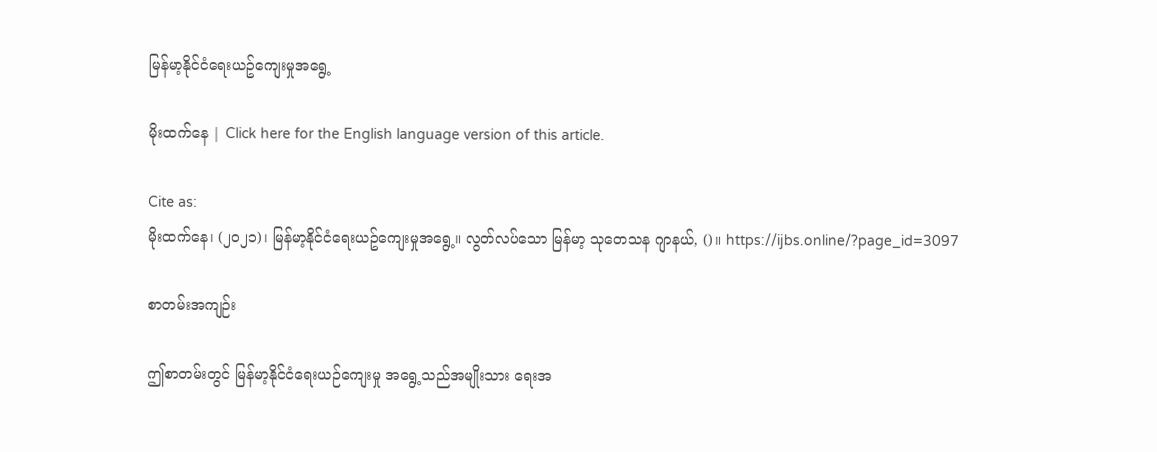မြန်မာ့နိုင်ငံရေးယဥ်ကျေးမှုအရွေ့

မိုးထက်နေ | Click here for the English language version of this article.

Cite as:
မိုးထက်နေ၊ (၂၀၂၁)၊ မြန်မာ့နိုင်ငံရေးယဥ်ကျေးမှုအရွေ့။ လွတ်လပ်သော မြန်မာ့ သုတေသန ဂျာနယ်, ()။ https://ijbs.online/?page_id=3097

စာတမ်းအကျဉ်း

ဤစာတမ်းတွင် မြန်မာ့နိုင်ငံရေးယဉ်ကျေးမှု အရွေ့သည်အမျိုးသား ရေးအ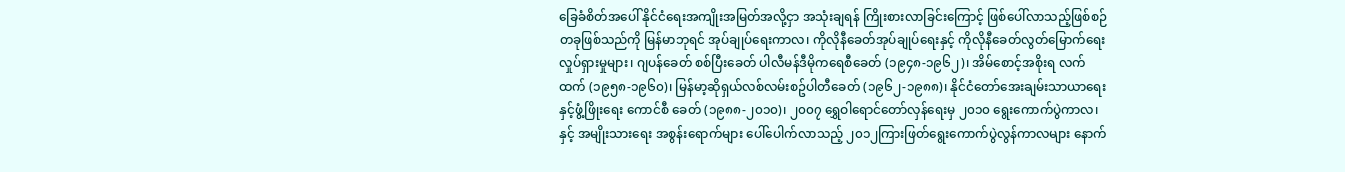ခြေခံစိတ်အပေါ် နိုင်ငံရေးအကျိုးအမြတ်အလို့ငှာ အသုံးချရန် ကြိုးစားလာခြင်းကြောင့် ဖြစ်ပေါ်လာသည့်ဖြစ်စဉ်တခုဖြစ်သည်ကို မြန်မာဘုရင် အုပ်ချုပ်ရေးကာလ၊ ကိုလိုနီခေတ်အုပ်ချုပ်ရေးနှင့် ကိုလိုနီခေတ်လွတ်မြောက်ရေးလှုပ်ရှားမှုများ၊ ဂျပန်ခေတ် စစ်ပြီးခေတ် ပါလီမန်ဒီမိုကရေစီ‌ခေတ် (၁၉၄၈-၁၉၆၂)၊ အိမ်စောင့်အစိုးရ လက်ထက် (၁၉၅၈-၁၉၆၀)၊ မြန်မာ့ဆိုရှယ်လစ်လမ်းစဥ်ပါတီခေတ် (၁၉၆၂-၁၉၈၈)၊ နိုင်ငံတော်အေးချမ်းသာယာရေး နှင့်ဖွံ့ဖြိုးရေး ကောင်စီ ခေတ် (၁၉၈၈-၂၀၁၀)၊ ၂၀၀၇ ရွှေဝါရောင်တော်လှန်ရေးမှ ၂၀၁၀ ရွေးကောက်ပွဲကာလ၊ နှင့် အမျိုးသားရေး အစွန်းရောက်များ ပေါ်ပေါက်လာသည့် ၂၀၁၂ကြားဖြတ်ရွေးကောက်ပွဲလွန်ကာလများ နောက်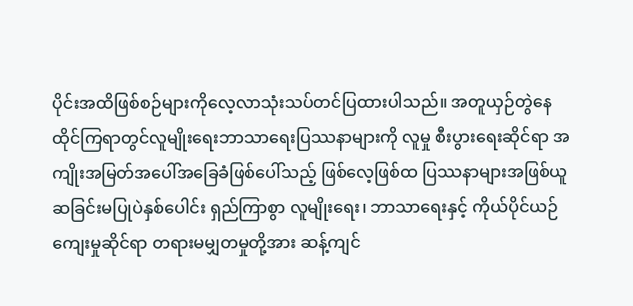ပိုင်းအထိဖြစ်စဉ်များကိုလေ့လာသုံးသပ်တင်ပြထားပါသည်။ အတူယှဉ်တွဲနေထိုင်ကြရာတွင်လူမျိုးရေးဘာသာရေးပြဿနာများကို လူမှု စီးပွားရေးဆိုင်ရာ အကျိုးအမြတ်အပေါ်အခြေခံဖြစ်ပေါ်သည့် ဖြစ်လေ့ဖြစ်ထ ပြဿနာများအဖြစ်ယူဆခြင်းမပြုပဲနှစ်ပေါင်း ရှည်ကြာစွာ လူမျိုးရေး၊ ဘာသာရေးနှင့် ကိုယ်ပိုင်ယဉ်ကျေးမှုဆိုင်ရာ တရားမမျှတမှုတို့အား ဆန့်ကျင်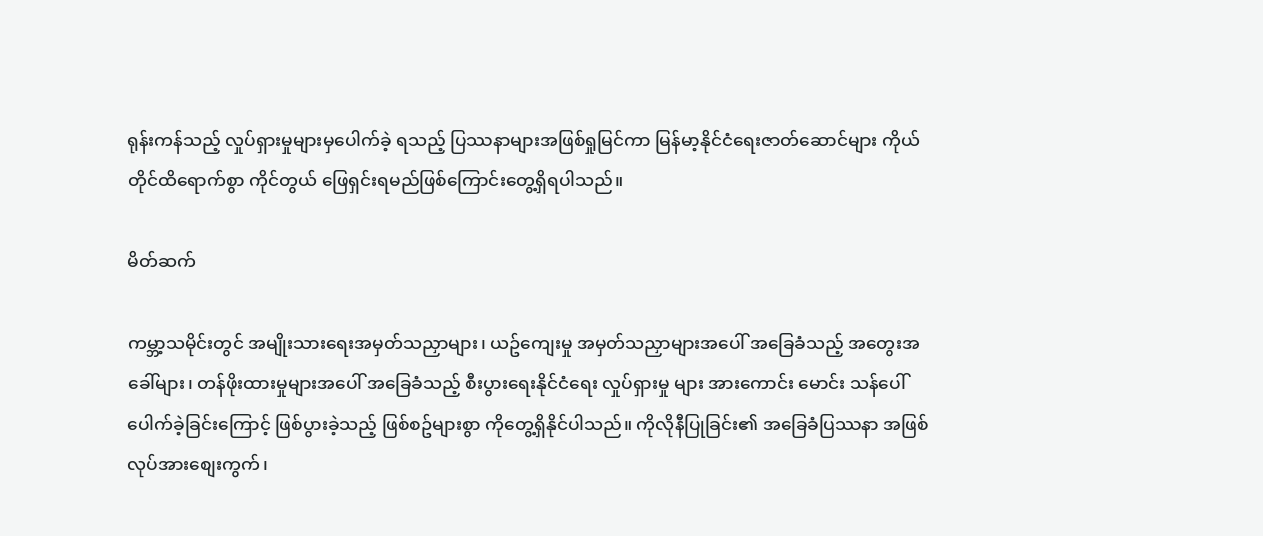ရုန်းကန်သည့် လှုပ်ရှားမှုများမှပေါက်ခဲ့ ရသည့် ပြဿနာများအဖြစ်ရှုမြင်ကာ မြန်မာ့နိုင်ငံရေးဇာတ်ဆောင်များ ကိုယ်တိုင်ထိရောက်စွာ ကိုင်တွယ် ဖြေရှင်းရမည်ဖြစ်ကြောင်းတွေ့ရှိရပါသည်။

မိတ်ဆက်

ကမ္ဘာ့သမိုင်းတွင် အမျိုးသားရေးအမှတ်သညှာများ၊ ယဥ်ကျေးမှု အမှတ်သညှာများအပေါ် အခြေခံသည့် အတွေးအခေါ်များ၊ တန်ဖိုးထားမှုများအပေါ် အခြေခံသည့် စီးပွားရေးနိုင်ငံရေး လှုပ်ရှားမှု များ အားကောင်း မောင်း သန်ပေါ် ပေါက်ခဲ့ခြင်းကြောင့် ဖြစ်ပွားခဲ့သည့် ဖြစ်စဥ်များစွာ ကိုတွေ့ရှိနိုင်ပါသည်။ ကိုလိုနီပြုခြင်း၏ အခြေခံပြဿနာ အဖြစ် လုပ်အားစျေးကွက်၊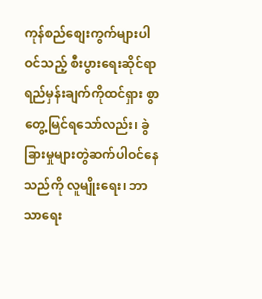ကုန်စည်စျေးကွက်များပါဝင်သည့် စီးပွားရေးဆိုင်ရာ ရည်မှန်းချက်ကိုထင်ရှား စွာတွေ့မြင်ရသော်လည်း၊ ခွဲခြားမှုများတွဲဆက်ပါဝင်နေသည်ကို လူမျိုးရေး၊ ဘာသာရေး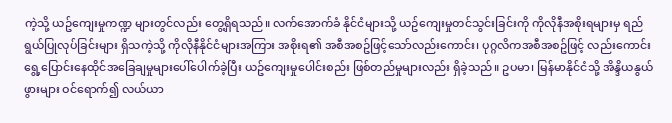ကဲ့သို့ ယဥ်ကျေးမှုကဏ္ဍ များတွင်လည်း တွေ့ရှိရသည်။ လက်အောက်ခံ နိုင်ငံများသို့ ယဥ်ကျေးမှုတင်သွင်းခြင်းကို ကိုလိုနီအစိုးရများမှ ရည်ရွယ်ပြုလုပ်ခြင်းများ ရှိသကဲ့သို့ ကိုလိုနီနိုင်ငံများအကြား အစိုးရ၏ အစီအစဥ်ဖြင့်သော်လည်းကောင်း၊ ပုဂ္ဂလိကအစီအစဥ်ဖြင့် လည်းကောင်း ရွေ့ပြောင်းနေထိုင်အခြေချမှုများပေါ်ပေါက်ခဲ့ပြီး ယဥ်ကျေးမှုပေါင်းစည်း ဖြစ်တည်မှုများလည်း ရှိခဲ့သည်။ ဥပမာ၊ မြန်မာနိုင်ငံသို့ အိန္ဒိယနွယ်ဖွားများ ဝင်ရောက်၍ လယ်ယာ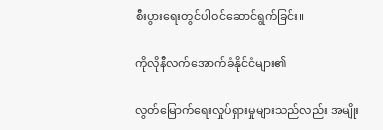စီးပွားရေးတွင်ပါဝင်ဆောင်ရွက်ခြင်း။

ကိုလိုနီလက်အောက်ခံနိုင်ငံများ၏

လွတ်မြောက်‌ရေးလှုပ်ရှားမှုများသည်လည်း အမျိုး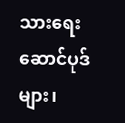သားရေးဆောင်ပုဒ် များ၊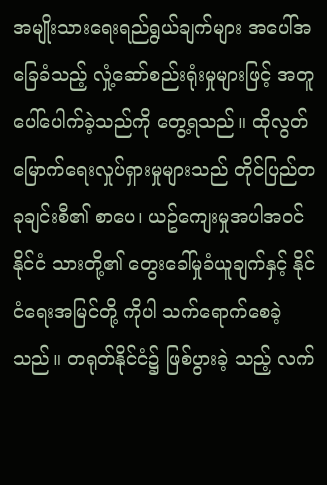အမျိုးသားရေးရည်ရွယ်ချက်များ အပေါ်အခြေခံသည့် လှုံ့ဆော်စည်းရုံးမှုများဖြင့် အတူပေါ်ပေါက်ခဲ့သည်ကို တွေ့ရသည်။ ထိုလွတ်မြောက်ရေးလှုပ်ရှားမှုများသည် တိုင်ပြည်တခုချင်းစီ၏ စာပေ၊ ယဥ်ကျေးမှုအပါအဝင် နိုင်ငံ သားတို့၏ တွေးခေါ်မှုခံယူချက်နှင့် နိုင်ငံရေးအမြင်တို့ ကိုပါ သက်ရောက်စေခဲ့သည်။ တရုတ်နိုင်ငံ၌ ဖြစ်ပွားခဲ့ သည့် လက်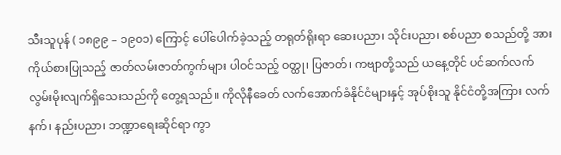သီးသူပုန် ( ၁၈၉၉ – ၁၉၀၁) ကြောင့် ပေါ်ပေါက်ခဲ့သည့် တရုတ်ရိုးရာ ဆေးပညာ၊ သိုင်းပညာ၊ စစ်ပညာ စသည်တို့ အားကိုယ်စားပြုသည့် ဇာတ်လမ်းဇာတ်ကွက်များ ပါဝင်သည့် ဝတ္ထု၊ ပြဇာတ်၊ ကဗျာတို့သည် ယနေ့တိုင် ပင်ဆက်လက် လွမ်းမိုးလျက်ရှိသေးသည်ကို တွေ့ရသည်။ ကိုလိုနီခေတ် လက်အောက်ခံနိုင်ငံများနှင့် အုပ်စိုးသူ နိုင်ငံတို့အကြား လက်နက်၊ နည်းပညာ၊ ဘဏ္ဍာ‌ရေးဆိုင်ရာ ကွာ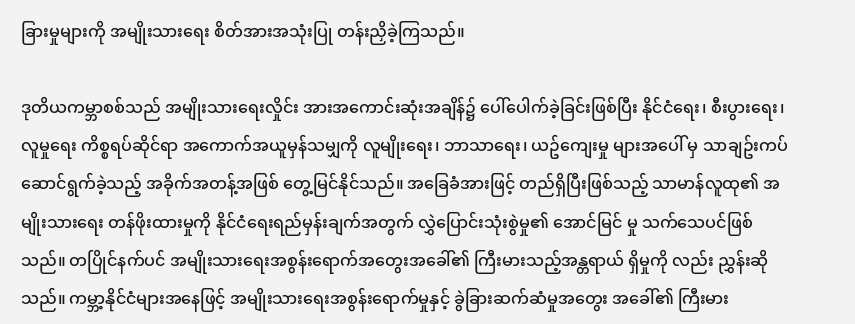ခြားမှုများကို အမျိုးသားရေး စိတ်အားအသုံးပြု တန်းညှိခဲ့ကြသည်။

ဒုတိယကမ္ဘာစစ်သည် အမျိုးသားရေးလှိုင်း အားအကောင်းဆုံးအချိန်၌ ပေါ်ပေါက်ခဲ့ခြင်းဖြစ်ပြီး နိုင်ငံရေး၊ စီးပွားရေး၊ လူမှုရေး ကိစ္စရပ်ဆိုင်ရာ အကောက်အယူမှန်သမျှကို လူမျိုးရေး၊ ဘာသာရေး၊ ယဥ်ကျေးမှု များအပေါ် မှ သာချဥ်းကပ် ဆောင်ရွက်ခဲ့သည့် အခိုက်အတန့်အဖြစ် တွေ့မြင်နိုင်သည်။ အခြေခံအားဖြင့် တည်ရှိပြီးဖြစ်သည့် သာမာန်လူထု၏ အမျိုးသားရေး တန်ဖိုးထားမှုကို နိုင်ငံရေးရည်မှန်းချက်အတွက် လွှဲပြောင်းသုံးစွဲမှု၏ အောင်မြင် မှု သက်သေပင်ဖြစ်သည်။ တပြိုင်နက်ပင် အမျိုးသားရေးအစွန်းရောက်အတွေးအခေါ်၏ ကြီးမားသည့်အန္တရာယ် ရှိမှုကို လည်း ညွှန်းဆိုသည်။ ကမ္ဘာ့နိုင်ငံများအနေဖြင့် အမျိုးသားရေးအစွန်းရောက်မှုနှင့် ခွဲခြားဆက်ဆံမှုအတွေး အခေါ်၏ ကြီးမား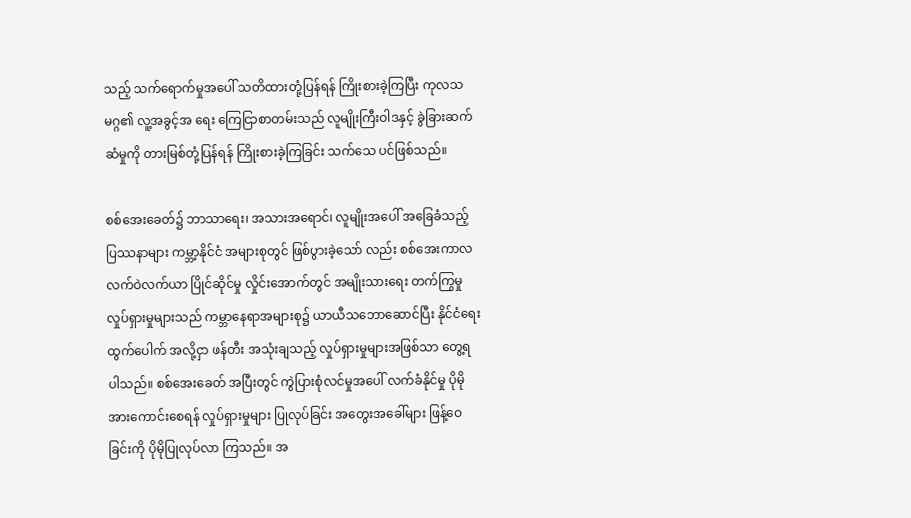သည့် သက်ရောက်မှုအပေါ် သတိထားတုံ့ပြန်ရန် ကြိုးစားခဲ့ကြပြီး ကုလသမဂ္ဂ၏ လူ့အခွင့်အ ရေး ကြေငြာစာတမ်းသည် လူမျိုးကြီးဝါဒနှင့် ခွဲခြားဆက်ဆံမှုကို တားမြစ်တုံ့ပြန်ရန် ကြိုးစားခဲ့ကြခြင်း သက်သေ ပင်ဖြစ်သည်။

စစ်အေးခေတ်၌ ဘာသာရေး၊ အသားအရောင်၊ လူမျိုးအပေါ် အခြေခံသည့် ပြဿနာများ ကမ္ဘာ့နိုင်ငံ အများစုတွင် ဖြစ်ပွားခဲ့သော် လည်း စစ်အေးကာလ လက်ဝဲလက်ယာ ပြိုင်ဆိုင်မှု လှိုင်းအောက်တွင် အမျိုးသားရေး တက်ကြွမှုလှုပ်ရှားမှုများသည် ကမ္ဘာနေရာအများစု၌ ယာယီသဘောဆောင်ပြီး နိုင်ငံရေးထွက်ပေါက် အလို့ငှာ ဖန်တီး အသုံးချသည့် လှုပ်ရှားမှုများအဖြစ်သာ တွေ့ရပါသည်။ စစ်အေးခေတ် အပြီးတွင် ကွဲပြားစုံလင်မှုအပေါ် လက်ခံနိုင်မှု ပိုမိုအားကောင်းစေရန် လှုပ်ရှားမှုများ ပြုလုပ်ခြင်း အတွေးအခေါ်များ ဖြန့်ဝေခြင်းကို ပိုမိုပြုလုပ်လာ ကြသည်။ အ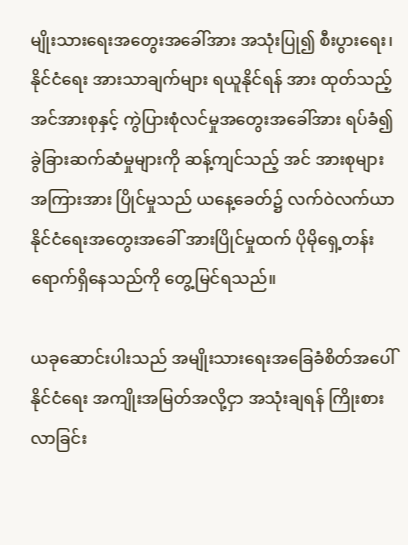မျိုးသားရေးအတွေးအခေါ်အား အသုံးပြု၍ စီးပွားရေး၊ နိုင်ငံရေး အားသာချက်များ ရယူနိုင်ရန် အား ထုတ်သည့် အင်အားစုနှင့် ကွဲပြားစုံလင်မှုအတွေးအခေါ်အား ရပ်ခံ၍ ခွဲခြားဆက်ဆံမှုများကို ဆန့်ကျင်သည့် အင် အားစုများ အကြားအား ပြိုင်မှုသည် ယနေ့ခေတ်၌ လက်ဝဲလက်ယာ နိုင်ငံရေးအတွေးအခေါ် အားပြိုင်မှုထက် ပိုမိုရှေ့တန်းရောက်ရှိနေသည်ကို တွေ့မြင်ရသည်။

ယခုဆောင်းပါးသည် အမျိုးသားရေးအခြေခံစိတ်အပေါ် နိုင်ငံရေး အကျိုးအမြတ်အလို့ငှာ အသုံးချရန် ကြိုးစားလာခြင်း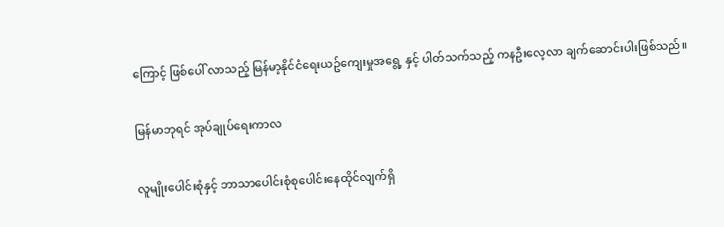ကြောင့် ဖြစ်ပေါ် လာသည့် မြန်မာ့နိုင်ငံရေးယဥ်ကျေးမှုအရွေ့ နှင့် ပါတ်သက်သည့် ကနဦးလေ့လာ ချက်ဆောင်းပါးဖြစ်သည်။

မြန်မာဘုရင် အုပ်ချုပ်ရေးကာလ

လူမျိုးပေါင်းစုံနှင့် ဘာသာပေါင်းစုံစုပေါင်းနေထိုင်လျက်ရှိ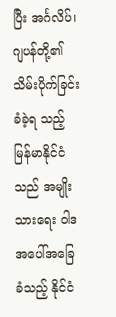ပြီး အင်္ဂလိပ်၊ ဂျပန်တို့၏ သိမ်းပိုက်ခြင်းခံခဲ့ရ သည့် မြန်မာနိုင်ငံသည် အမျိုးသားရေး ဝါဒ အပေါ်အခြေခံသည့် နိုင်ငံ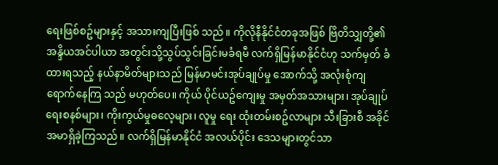ရေးဖြစ်စဥ်များနှင့် အသားကျပြီးဖြစ် သည်။ ကိုလိုနီနိုင်ငံတခုအဖြစ် ဗြိတိသျှတို့၏ အန္ဒိယအင်ပါယာ အတွင်းသို့သွပ်သွင်းခြင်းမခံရမီ လက်ရှိမြန်မာနိုင်ငံဟု သက်မှတ် ခံထားရသည့် နယ်နာမိတ်များသည် မြန်မာမင်းအုပ်ချုပ်မှု အောက်သို့ အလုံးစုံကျရောက်နေကြ သည် မဟုတ်ပေ။ ကိုယ် ပိုင်ယဥ်ကျေးမှု အမှတ်အသားများ၊ အုပ်ချုပ်ရေးစနစ်များ၊ ကိုးကွယ်မှုဓလေ့များ၊ လူမှု ရေး ထုံးတမ်းစဥ်လာများ သီးခြားစီ အခိုင်အမာရှိခဲ့ကြသည်။ လက်ရှိမြန်မာနိုင်ငံ အလယ်ပိုင်း ဒေသများတွင်သာ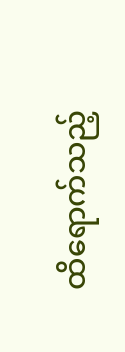ထိရောက်သည့်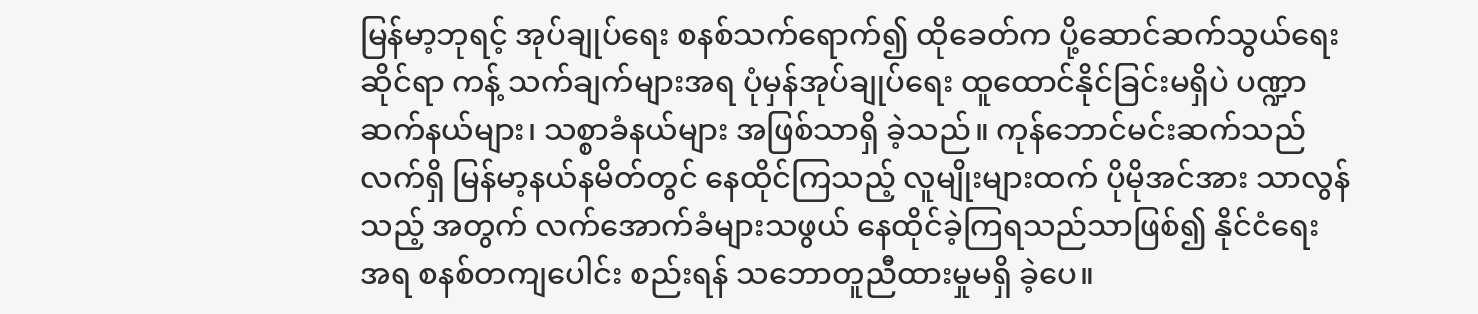မြန်မာ့ဘုရင့် အုပ်ချုပ်ရေး စနစ်သက်ရောက်၍ ထိုခေတ်က ပို့ဆောင်ဆက်သွယ်ရေးဆိုင်ရာ ကန့် သက်ချက်များအရ ပုံမှန်အုပ်ချုပ်ရေး ထူထောင်နိုင်ခြင်းမရှိပဲ ပဏ္ဍာဆက်နယ်များ၊ သစ္စာခံနယ်များ အဖြစ်သာရှိ ခဲ့သည်။ ကုန်ဘောင်မင်းဆက်သည် လက်ရှိ မြန်မာ့နယ်နမိတ်တွင် နေထိုင်ကြသည့် လူမျိုးများထက် ပိုမိုအင်အား သာလွန်သည့် အတွက် လက်အောက်ခံများသဖွယ် နေထိုင်ခဲ့ကြရသည်သာဖြစ်၍ နိုင်ငံရေး အရ စနစ်တကျပေါင်း စည်းရန် သဘောတူညီထားမှုမရှိ ခဲ့ပေ။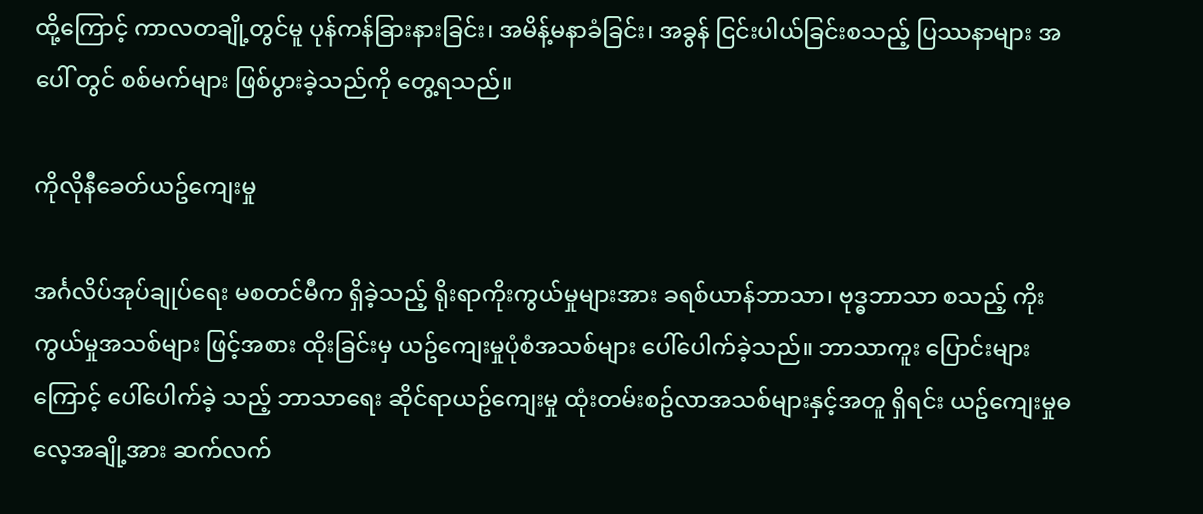ထို့ကြောင့် ကာလတချို့တွင်မူ ပုန်ကန်ခြားနားခြင်း၊ အမိန့်မနာခံခြင်း၊ အခွန် ငြင်းပါယ်ခြင်းစသည့် ပြဿနာများ အပေါ် တွင် စစ်မက်များ ဖြစ်ပွားခဲ့သည်ကို တွေ့ရသည်။

ကိုလိုနီခေတ်ယဥ်ကျေးမှု

အင်္ဂလိပ်အုပ်ချုပ်ရေး မစတင်မီက ရှိခဲ့သည့် ရိုးရာကိုးကွယ်မှုများအား ခရစ်ယာန်ဘာသာ၊ ဗုဒ္ဓဘာသာ စသည့် ကိုးကွယ်မှုအသစ်များ ဖြင့်အစား ထိုးခြင်းမှ ယဥ်ကျေးမှုပုံစံအသစ်များ ပေါ်ပေါက်ခဲ့သည်။ ဘာသာကူး ပြောင်းများကြောင့် ပေါ်ပေါက်ခဲ့ သည့် ဘာသာရေး ဆိုင်ရာယဥ်ကျေးမှု ထုံးတမ်းစဥ်လာအသစ်များနှင့်အတူ ရှိရင်း ယဥ်ကျေးမှုဓလေ့အချို့အား ဆက်လက်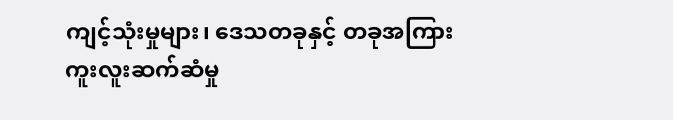ကျင့်သုံးမှုများ၊ ဒေသတခုနှင့် တခုအကြား ကူးလူးဆက်ဆံမှု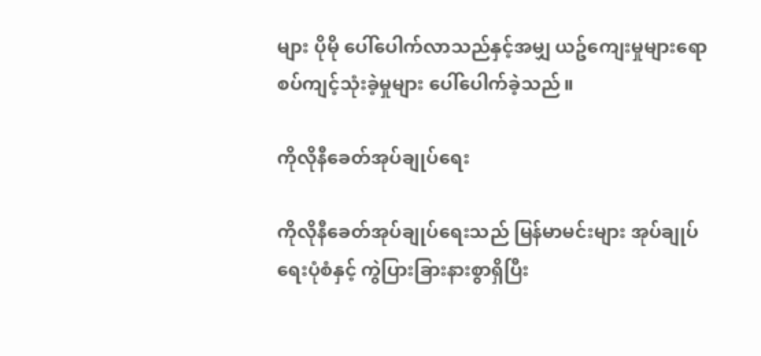များ ပိုမို ပေါ်ပေါက်လာသည်နှင့်အမျှ ယဥ်ကျေးမှုများရောစပ်ကျင့်သုံးခဲ့မှုများ ပေါ်‌ပေါက်ခဲ့သည်။

ကိုလိုနီခေတ်အုပ်ချုပ်ရေး

ကိုလိုနီခေတ်အုပ်ချုပ်ရေးသည် မြန်မာမင်းများ အုပ်ချုပ်ရေးပုံစံနှင့် ကွဲပြားခြားနားစွာရှိပြီး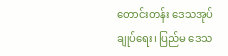တောင်းတန်း ဒေသအုပ်ချုပ်ရေး၊ ပြည်မ ဒေသ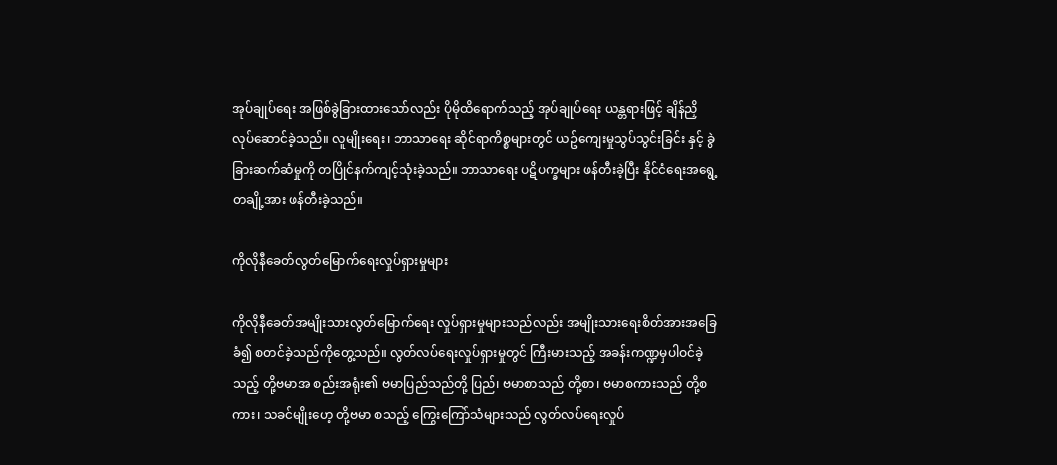အုပ်ချုပ်ရေး အဖြစ်ခွဲခြားထားသော်လည်း ပိုမိုထိရောက်သည့် အုပ်ချုပ်ရေး ယန္တရားဖြင့် ချိန်ညှိလုပ်ဆောင်ခဲ့သည်။ လူမျိုးရေး၊ ဘာသာရေး ဆိုင်ရာကိစ္စများတွင် ယဥ်ကျေးမှုသွပ်သွင်းခြင်း နှင့် ခွဲခြားဆက်ဆံမှုကို တပြိုင်နက်ကျင့်သုံးခဲ့သည်။ ဘာသာရေး ပဋိပက္ခများ ဖန်တီးခဲ့ပြီး နိုင်ငံရေးအရွေ့တချို့အား ဖန်တီးခဲ့သည်။

ကိုလိုနီခေတ်လွတ်မြောက်ရေးလှုပ်ရှားမှုများ

ကိုလိုနီခေတ်အမျိုးသားလွတ်မြောက်ရေး လှုပ်ရှားမှုများသည်လည်း အမျိုးသားရေးစိတ်အားအခြေခံ၍ စတင်ခဲ့သည်ကိုတွေ့သည်။ လွတ်လပ်ရေးလှုပ်ရှားမှုတွင် ကြီးမားသည့် အခန်းကဏ္ဍမှပါဝင်ခဲ့သည့် တို့ဗမာအ စည်းအရုံး၏ ဗမာပြည်သည်တို့ ပြည်၊ ဗမာစာသည် တို့စာ၊ ဗမာစကားသည် တို့စကား၊ သခင်မျိုးဟေ့ တို့ဗမာ စသည့် ကြွေးကြော်သံများသည် လွတ်လပ်ရေးလှုပ်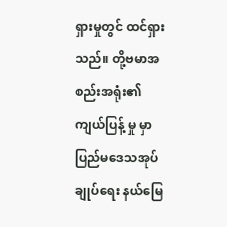ရှားမှုတွင် ထင်ရှားသည်။ တို့ဗမာအစည်းအရုံး၏ ကျယ်ပြန့် မှု မှာ ပြည်မဒေသအုပ်ချုပ်ရေး နယ်မြေ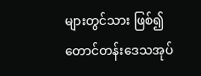များတွင်သား ဖြစ်၍ တောင်တန်းဒေသအုပ်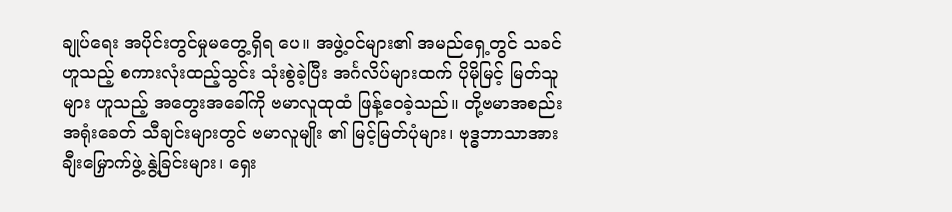ချုပ်ရေး အပိုင်းတွင်မှုမတွေ့ရှိရ ပေ။ အဖွဲ့ဝင်များ၏ အမည်ရှေ့တွင် သခင်ဟူသည့် စကားလုံးထည့်သွင်း သုံးစွဲခဲ့ပြီး အင်္ဂလိပ်များထက် ပိုမိုမြင့် မြတ်သူများ ဟူသည့် အတွေးအခေါ်ကို ဗမာလူထုထံ ဖြန့်ဝေခဲ့သည်။ တို့ဗမာအစည်းအရုံးခေတ် သီချင်းများတွင် ဗမာလူမျိုး ၏ မြင့်မြတ်ပုံများ၊ ဗုဒ္ဓဘာသာအား ချီးမြှောက်ဖွဲ့ နွဲ့ခြင်းများ၊ ရှေး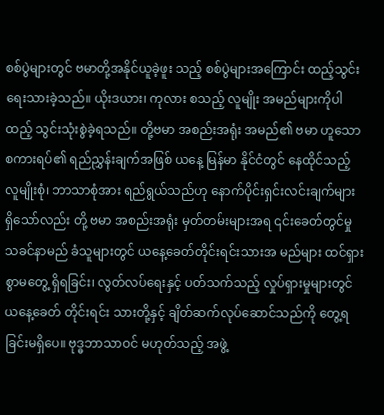စစ်ပွဲများတွင် ဗမာတို့အနိုင်ယူခဲ့ဖူး သည့် စစ်ပွဲများအကြောင်း ထည့်သွင်းရေးသားခဲ့သည်။ ယိုးဒယား၊ ကုလား စသည့် လူမျိုး အမည်များကိုပါ ထည့် သွင်းသုံးစွဲခဲ့ရသည်။ တို့ဗမာ အစည်းအရုံး အမည်၏ ဗမာ ဟူသောစကားရပ်၏ ရည်ညွှန်းချက်အဖြစ် ယနေ့ မြန်မာ နိုင်ငံတွင် နေထိုင်သည့် လူမျိုးစုံ၊ ဘာသာစုံအား ရည်ရွယ်သည်ဟု နောက်ပိုင်းရှင်းလင်းချက်များ ရှိသော်လည်း တို့ ဗမာ အစည်းအရုံး မှတ်တမ်းများအရ ၎င်းခေတ်တွင်မှု သခင်နာမည် ခံသူများတွင် ယနေ့ခေတ်တိုင်းရင်းသားအ မည်များ ထင်ရှားစွာမတွေ့ ရှိရခြင်း၊ လွတ်လပ်ရေးနှင့် ပတ်သက်သည့် လှုပ်ရှားမှုများတွင် ယနေ့ခေတ် တိုင်းရင်း သားတို့နှင့် ချိတ်ဆက်လုပ်ဆောင်သည်ကို တွေ့ရခြင်းမရှိပေ။ ဗုဒ္ဓဘာသာဝင် မဟုတ်သည့် အဖွဲ့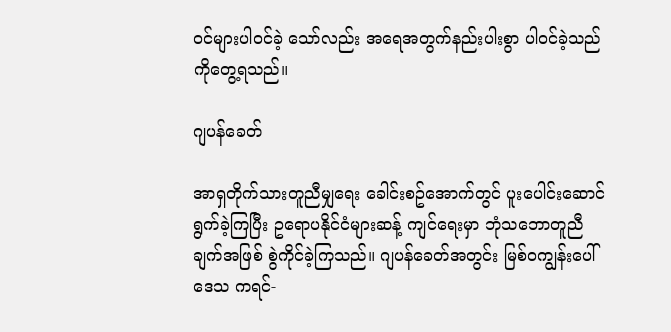ဝင်များပါဝင်ခဲ့ သော်လည်း အရေအတွက်နည်းပါးစွာ ပါဝင်ခဲ့သည်ကိုတွေ့ရသည်။

ဂျပန်ခေတ်

အာရှတိုက်သားတူညီမျှရေး ခေါင်းစဥ်အောက်တွင် ပူးပေါင်းဆောင်ရွက်ခဲ့ကြပြီး ဥရောပနိုင်ငံများဆန့် ကျင်ရေးမှာ ဘုံသဘောတူညီချက်အဖြစ် စွဲကိုင်ခဲ့ကြသည်။ ဂျပန်ခေတ်အတွင်း မြစ်ဝကျွန်းပေါ်ဒေသ ကရင်-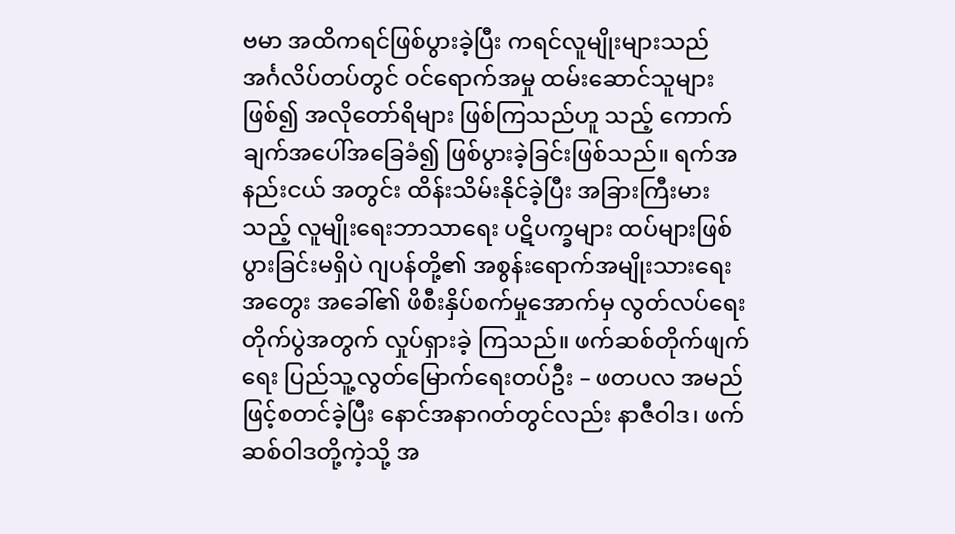ဗမာ အထိကရင်ဖြစ်ပွားခဲ့ပြီး ကရင်လူမျိုးများသည် အင်္ဂလိပ်တပ်တွင် ဝင်ရောက်အမှု ထမ်းဆောင်သူများ ဖြစ်၍ အလိုတော်ရိများ ဖြစ်ကြသည်ဟူ သည့် ကောက်ချက်အပေါ်အခြေခံ၍ ဖြစ်ပွားခဲ့ခြင်းဖြစ်သည်။ ရက်အနည်းငယ် အတွင်း ထိန်းသိမ်းနိုင်ခဲ့ပြီး အခြားကြီးမား သည့် လူမျိုးရေးဘာသာရေး ပဋိပက္ခများ ထပ်များဖြစ်ပွားခြင်းမရှိပဲ ဂျပန်တို့၏ အစွန်းရောက်အမျိုးသားရေးအတွေး အခေါ်၏ ဖိစီးနှိပ်စက်မှုအောက်မှ လွတ်လပ်ရေးတိုက်ပွဲအတွက် လှုပ်ရှားခဲ့ ကြသည်။ ဖက်ဆစ်တိုက်ဖျက်ရေး ပြည်သူ့လွတ်မြောက်ရေးတပ်ဦး – ဖတပလ အမည်ဖြင့်စတင်ခဲ့ပြီး နောင်အနာဂတ်တွင်လည်း နာဇီဝါဒ၊ ဖက်ဆစ်ဝါဒတို့ကဲ့သို့ အ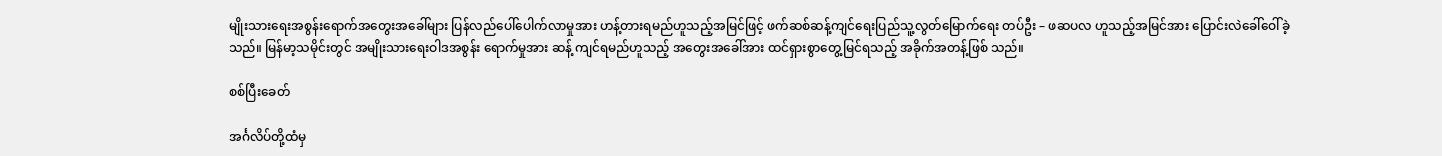မျိုးသားရေးအစွန်းရောက်အတွေးအခေါ်များ ပြန်လည်ပေါ်ပေါက်လာမှုအား ဟန့်တားရမည်ဟူသည့်အမြင်ဖြင့် ဖက်ဆစ်ဆန့်ကျင်ရေးပြည်သူ့လွတ်မြောက်ရေး တပ်ဦး – ဖဆပလ ဟူသည့်အမြင်အား ပြောင်းလဲခေါ်ဝေါ်ခဲ့သည်။ မြန်မာ့သမိုင်းတွင် အမျိုးသားရေးဝါဒအစွန်း ရောက်မှုအား ဆန့် ကျင်ရမည်ဟူသည့် အတွေးအခေါ်အား ထင်ရှားစွာတွေ့မြင်ရသည့် အခိုက်အတန့်ဖြစ် သည်။

စစ်ပြီးခေတ်

အင်္ဂလိပ်တို့ထံမှ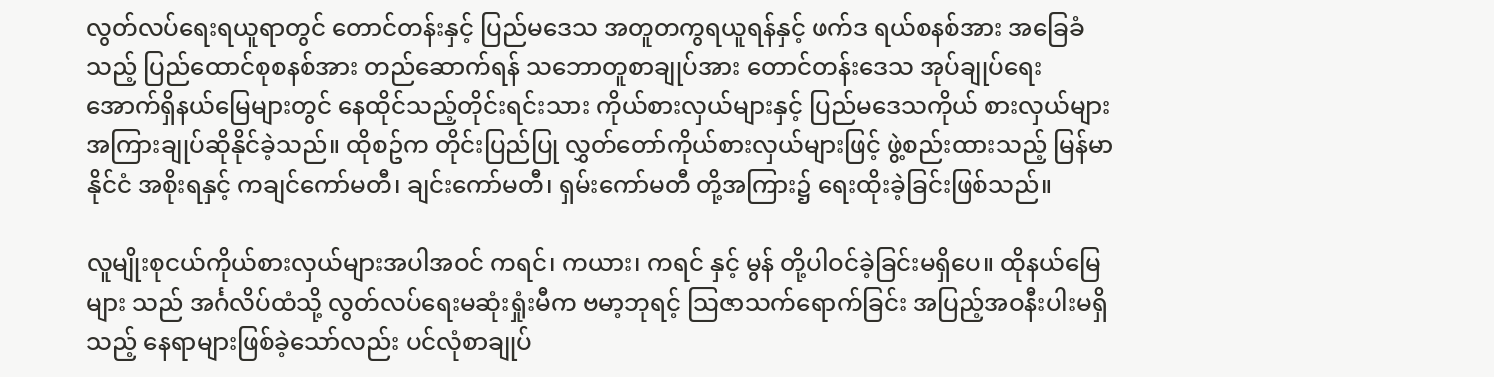လွတ်လပ်ရေးရယူရာတွင် တောင်တန်းနှင့် ပြည်မဒေသ အတူတကွရယူရန်နှင့် ဖက်ဒ ရယ်စနစ်အား အခြေခံသည့် ပြည်ထောင်စုစနစ်အား တည်ဆောက်ရန် သဘောတူစာချုပ်အား တောင်တန်းဒေသ အုပ်ချုပ်ရေး အောက်ရှိနယ်မြေများတွင် နေထိုင်သည့်တိုင်းရင်းသား ကိုယ်စားလှယ်များနှင့် ပြည်မဒေသကိုယ် စားလှယ်များအကြားချုပ်ဆိုနိုင်ခဲ့သည်။ ထိုစဥ်က တိုင်းပြည်ပြု လွှတ်တော်ကိုယ်စားလှယ်များဖြင့် ဖွဲ့စည်းထားသည့် မြန်မာနိုင်ငံ အစိုးရနှင့် ကချင်ကော်မတီ၊ ချင်းကော်မတီ၊ ရှမ်းကော်မတီ တို့အကြား၌ ရေးထိုးခဲ့ခြင်းဖြစ်သည်။

လူမျိုးစုငယ်ကိုယ်စားလှယ်များအပါအဝင် ကရင်၊ ကယား၊ ကရင် နှင့် မွန် တို့ပါဝင်ခဲ့ခြင်းမရှိပေ။ ထိုနယ်မြေများ သည် အင်္ဂလိပ်ထံသို့ လွတ်လပ်ရေးမဆုံးရှုံးမီက ဗမာ့ဘုရင့် သြဇာသက်ရောက်ခြင်း အပြည့်အဝနီးပါးမရှိသည့် နေရာများဖြစ်ခဲ့သော်လည်း ပင်လုံစာချုပ်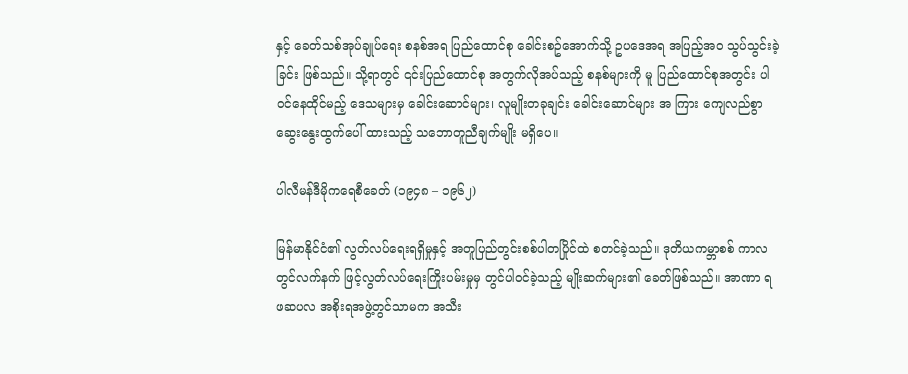နှင့် ခေတ်သစ်အုပ်ချုပ်ရေး စနစ်အရ ပြည်ထောင်စု ခေါင်းစဥ်အောက်သို့ ဥပဒေအရ အပြည့်အဝ သွပ်သွင်းခဲ့ခြင်း ဖြစ်သည်။ သို့ရာတွင် ၎င်းပြည်ထောင်စု အတွက်လိုအပ်သည့် စနစ်များကို မူ ပြည်ထောင်စုအတွင်း ပါဝင်နေထိုင်မည့် ဒေသများမှ ခေါင်းဆောင်များ၊ လူမျိုးတခုချင်း ခေါင်းဆောင်များ အ ကြား ကျေလည်စွာဆွေးနွေးထွက်ပေါ် ထားသည့် သဘောတူညီချက်မျိုး မရှိပေ။

ပါလီမန်ဒီမိုကရေစီ‌ခေတ် (၁၉၄၈ – ၁၉၆၂)

မြန်မာနိုင်ငံ၏ လွတ်လပ်ရေးရရှိမှုနှင့် အတူပြည်တွင်းစစ်ပါတပြိုင်ထဲ စတင်ခဲ့သည်။ ဒုတိယကမ္ဘာစစ် ကာလတွင်လက်နက် ဖြင့်လွတ်လပ်ရေးကြိုးပမ်းမှုမှ တွင်ပါဝင်ခဲ့သည့် မျိုးဆက်များ၏ ခေတ်ဖြစ်သည်။ အာဏာ ရ ဖဆပလ အစိုးရအဖွဲ့တွင်သာမက အသီး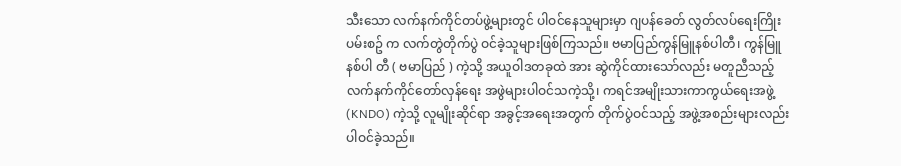သီးသော လက်နက်ကိုင်တပ်ဖွဲ့များတွင် ပါဝင်နေသူများမှာ ဂျပန်ခေတ် လွတ်လပ်ရေးကြိုးပမ်းစဥ် က လက်တွဲတိုက်ပွဲ ဝင်ခဲ့သူများဖြစ်ကြသည်။ ဗမာပြည်ကွန်မြူနစ်ပါတီ၊ ကွန်မြူနစ်ပါ တီ ( ဗမာပြည် ) ကဲ့သို့ အယူဝါဒတခုထဲ အား ဆွဲကိုင်ထားသော်လည်း မတူညီသည့် လက်နက်ကိုင်တော်လှန်ရေး အဖွဲများပါဝင်သကဲ့သို့၊ ကရင်အမျိုးသားကာကွယ်ရေးအဖွဲ့ (KNDO) ကဲ့သို့ လူမျိုးဆိုင်ရာ အခွင့်အရေးအတွက် တိုက်ပွဲဝင်သည့် အဖွဲ့အစည်းများလည်း ပါဝင်ခဲ့သည်။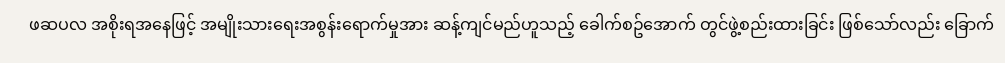ဖဆပလ အစိုးရအနေဖြင့် အမျိုးသားရေးအစွန်းရောက်မှုအား ဆန့်ကျင်မည်ဟူသည့် ခေါက်စဥ်အောက် တွင်ဖွဲ့စည်းထားခြင်း ဖြစ်သော်လည်း ခြောက်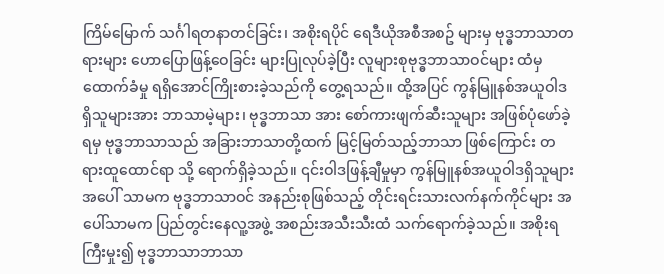ကြိမ်မြောက် သင်္ဂါရတနာတင်ခြင်း၊ အစိုးရပိုင် ရေဒီယိုအစီအစဥ် များမှ ဗုဒ္ဓဘာသာတရားများ ဟောပြောဖြန့်ဝေခြင်း များပြုလုပ်ခဲ့ပြီး လူများစုဗုဒ္ဓဘာသာဝင်များ ထံမှ ထောက်ခံမှု ရရှိအောင်ကြိုးစားခဲ့သည်ကို တွေ့ရသည်။ ထို့အပြင် ကွန်မြူနစ်အယူဝါဒရှိသူများအား ဘာသာမဲ့များ၊ ဗုဒ္ဓဘာသာ အား စော်ကားဖျက်ဆီးသူများ အဖြစ်ပုံဖော်ခဲ့ရမှ ဗုဒ္ဓဘာသာသည် အခြားဘာသာတို့ထက် မြင့်မြတ်သည့်ဘာသာ ဖြစ်ကြောင်း တရားထူထောင်ရာ သို့ ရောက်ရှိခဲ့သည်။ ၎င်းဝါဒဖြန့်ချီမှုမှာ ကွန်မြူနစ်အယူဝါဒရှိသူများအပေါ် သာမက ဗုဒ္ဓဘာသာဝင် အနည်းစုဖြစ်သည့် တိုင်းရင်းသားလက်နက်ကိုင်များ အပေါ်သာမက ပြည်တွင်းနေလူ့အဖွဲ့ အစည်းအသီးသီးထံ သက်ရောက်ခဲ့သည်။ အစိုးရကြီးမှုး၍ ဗုဒ္ဓဘာသာဘာသာ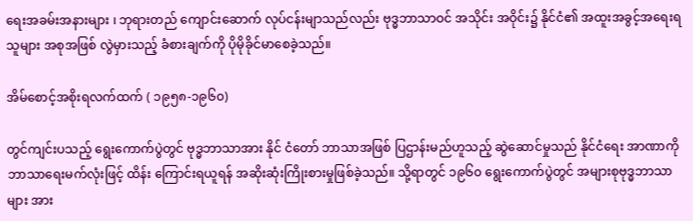ရေးအခမ်းအနားများ ၊ ဘုရားတည် ကျောင်းဆောက် လုပ်ငန်းမျာသည်လည်း ဗုဒ္ဓဘာသာဝင် အသိုင်း အဝိုင်း၌ နိုင်ငံ၏ အထူးအခွင့်အရေးရသူများ အစုအဖြစ် လွဲမှားသည့် ခံစားချက်ကို ပိုမိုခိုင်မာစေခဲ့သည်။

အိမ်စောင့်အစိုးရလက်ထက် ( ၁၉၅၈-၁၉၆၀)

တွင်ကျင်းပသည့် ရွေးကောက်ပွဲတွင် ဗုဒ္ဓဘာသာအား နိုင် ငံတော် ဘာသာအဖြစ် ပြဌာန်းမည်ဟူသည့် ဆွဲဆောင်မှုသည် နိုင်ငံရေး အာဏာကို ဘာသာရေးမက်လုံးဖြင့် ထိန်း ကြောင်းရယူရန် အဆိုးဆုံးကြိုးစားမှုဖြစ်ခဲ့သည်။ သို့ရာတွင် ၁၉၆၀ ရွေးကောက်ပွဲတွင် အများစုဗုဒ္ဓဘာသာများ အား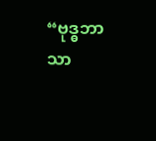“ဗုဒ္ဓဘာသာ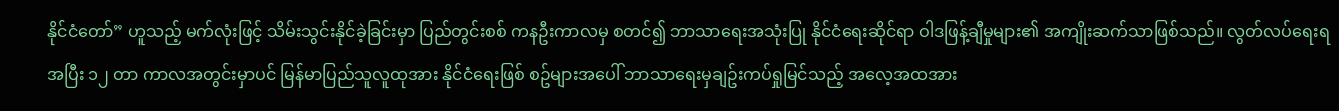နိုင်ငံတော်” ဟူသည့် မက်လုံးဖြင့် သိမ်းသွင်းနိုင်ခဲ့ခြင်းမှာ ပြည်တွင်းစစ် ကနဦးကာလမှ စတင်၍ ဘာသာရေးအသုံးပြု နိုင်ငံရေးဆိုင်ရာ ဝါဒဖြန့်ချီမှုများ၏ အကျိုးဆက်သာဖြစ်သည်။ လွတ်လပ်ရေးရအပြီး ၁၂ တာ ကာလအတွင်းမှာပင် မြန်မာပြည်သူလူထုအား နိုင်ငံရေးဖြစ် စဥ်များအပေါ် ဘာသာရေးမှချဥ်းကပ်ရှုမြင်သည့် အလေ့အထအား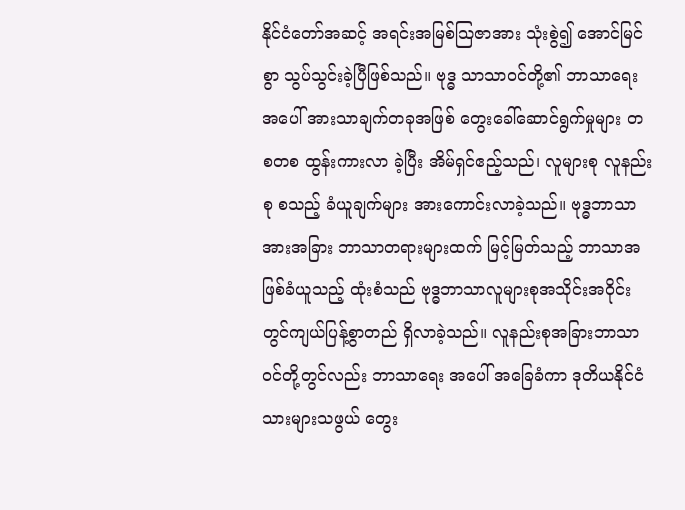နိုင်ငံတော်အဆင့် အရင်းအမြစ်သြဇာအား သုံးစွဲ၍ အောင်မြင်စွာ သွပ်သွင်းခဲ့ပြီဖြစ်သည်။ ဗုဒ္ဓ သာသာဝင်တို့၏ ဘာသာရေးအပေါ် အားသာချက်တခုအဖြစ် တွေးခေါ်ဆောင်ရွက်မှုများ တစတစ ထွန်းကားလာ ခဲ့ပြီး အိမ်ရှင်ဧည့်သည်၊ လူများစု လူနည်းစု စသည့် ခံယူချက်များ အားကောင်းလာခဲ့သည်။ ဗုဒ္ဓဘာသာအားအခြား ဘာသာတရားများထက် မြင့်မြတ်သည့် ဘာသာအဖြစ်ခံယူသည့် ထုံးစံသည် ဗုဒ္ဓဘာသာလူများစုအသိုင်းအဝိုင်း တွင်ကျယ်ပြန့်စွာတည် ရှိလာခဲ့သည်။ လူနည်းစုအခြားဘာသာဝင်တို့တွင်လည်း ဘာသာရေး အပေါ် အခြေခံကာ ဒုတိယနိုင်ငံသားများသဖွယ် တွေး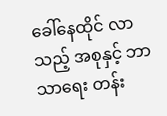ခေါ်နေထိုင် လာသည့် အစုနှင့် ဘာသာရေး တန်း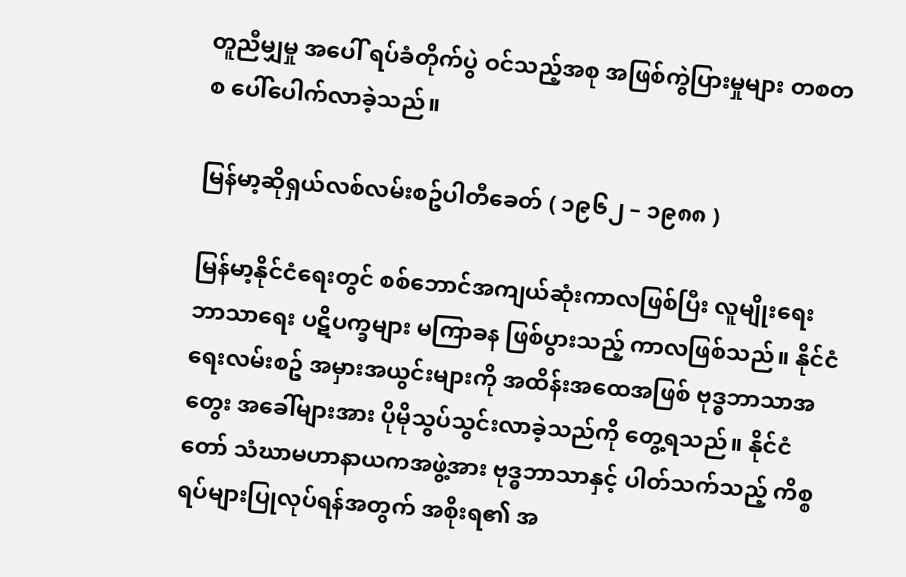တူညီမျှမှု အပေါ် ရပ်ခံတိုက်ပွဲ ဝင်သည့်အစု အဖြစ်ကွဲပြားမှုများ တစတစ ပေါ်ပေါက်လာခဲ့သည်။

မြန်မာ့ဆိုရှယ်လစ်လမ်းစဥ်ပါတီခေတ် ( ၁၉၆၂ – ၁၉၈၈ )

မြန်မာ့နိုင်ငံရေးတွင် စစ်ဘောင်အကျယ်ဆုံးကာလဖြစ်ပြီး လူမျိုးရေး ဘာသာရေး ပဋိပက္ခများ မကြာခန ဖြစ်ပွားသည့် ကာလဖြစ်သည်။ နိုင်ငံရေးလမ်းစဥ် အမှားအယွင်းများကို အထိန်းအထေအဖြစ် ဗုဒ္ဓဘာသာအတွေး အခေါ်များအား ပိုမိုသွပ်သွင်းလာခဲ့သည်ကို တွေ့ရသည်။ နိုင်ငံတော် သံဃာမဟာနာယကအဖွဲ့အား ဗုဒ္ဓဘာသာ‌နှင့် ပါတ်သက်သည့် ကိစ္စရပ်များပြုလုပ်ရန်အတွက် အစိုးရ၏ အ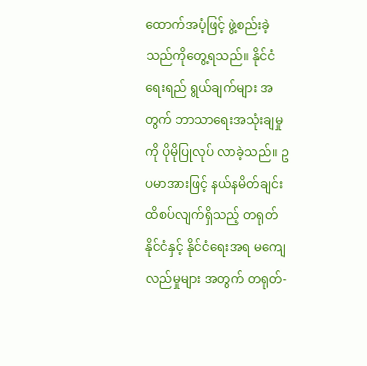ထောက်အပံ့ဖြင့် ဖွဲ့စည်းခဲ့သည်ကိုတွေ့ရသည်။ နိုင်ငံ ရေးရည် ရွယ်ချက်များ အတွက် ဘာသာရေးအသုံးချမှုကို ပိုမိုပြုလုပ် လာခဲ့သည်။ ဥပမာအားဖြင့် နယ်နမိတ်ချင်း ထိစပ်လျက်ရှိသည့် တရုတ်နိုင်ငံနှင့် နိုင်ငံရေးအရ မကျေလည်မှုများ အတွက် တရုတ်-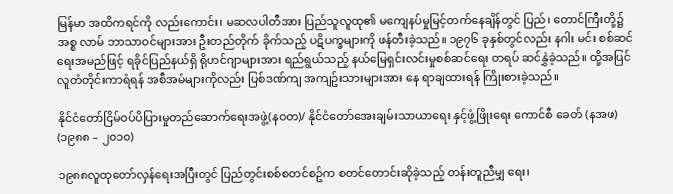မြန်မာ အထိကရင်ကို လည်းကောင်း၊ မဆလပါတီအား ပြည်သူလူထု၏ မကျေနပ်မှုမြင့်တက်နေချိန်တွင် ပြည်၊ တောင်ကြီးတို့၌ အစ္စ လာမ် ဘာသာဝင်များအား ဦးတည်တိုက် ခိုက်သည့် ပဋိပက္ခများကို ဖန်တီးခဲ့သည်။ ၁၉၇၆ ခုနှစ်တွင်လည်း နဂါး မင်း စစ်ဆင်ရေးအမည်ဖြင့် ရခိုင်ပြည်နယ်ရှိ ရိုဟင်ဂျာများအား ရည်ရွယ်သည့် နယ်မြေရှင်းလင်းမှုစစ်ဆင်ရေး တရပ် ဆင်နွှဲခဲ့သည်။ ထို့အပြင် လူတံတိုင်းကာရံရန် အစီအမံများကိုလည်း ပြစ်ဒဏ်ကျ အကျဥ်းသားများအား နေ ရာချထားရန် ကြိုးစားခဲ့သည်။

နိုင်ငံတော်ငြိမ်ဝပ်ပိပြားမှုတည်ဆောက်ရေးအဖွဲ့(နဝတ)/ နိုင်ငံတော်အေးချမ်းသာယာရေး နှင့်ဖွံ့ဖြိုးရေး ကောင်စီ ခေတ် (နအဖ) (၁၉၈၈ – ၂၀၁၀)

၁၉၈၈လူထုတော်လှန်ရေးအပြီးတွင် ပြည်တွင်းစစ်စတင်စဥ်က စတင်တောင်းဆိုခဲ့သည့် တန်းတူညီမျှ ရေး၊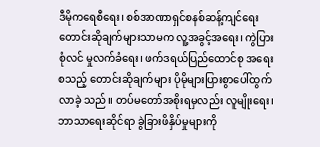ဒီမိုကရေစီရေး၊ စစ်အာဏာရှင်စနစ်ဆန့်ကျင်ရေးတောင်းဆိုချက်များသာမက လူ့အခွင့်အရေး၊ ကွဲပြားစုံလင် မှုလက်ခံရေး၊ ဖက်ဒရယ်ပြည်ထောင်စု အရေး စသည့် တောင်းဆိုချက်များ ပိုမိုများပြားစွာပေါ်ထွက်လာခဲ့ သည်။ တပ်မတော်အစိုးရမှလည်း လူမျိုးရေး၊ ဘာသာရေးဆိုင်ရာ ခွဲခြားဖိနှိပ်မှုများကို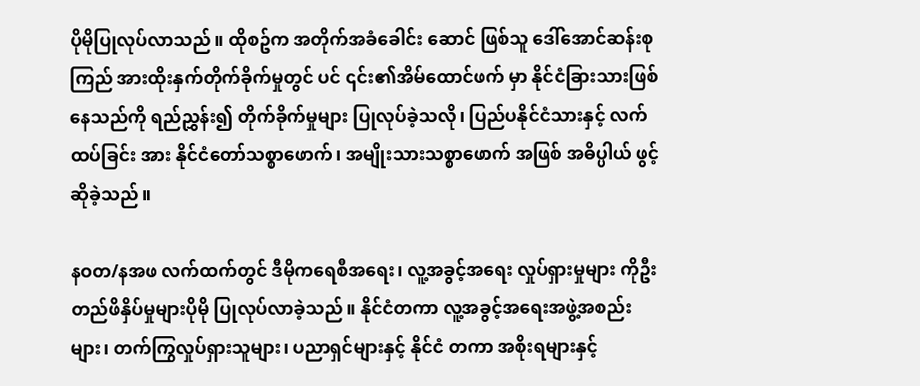ပိုမိုပြုလုပ်လာသည်။ ထိုစဥ်က အတိုက်အခံခေါင်း ဆောင် ဖြစ်သူ ဒေါ်အောင်ဆန်းစုကြည် အားထိုးနှက်တိုက်ခိုက်မှုတွင် ပင် ၎င်း၏အိမ်ထောင်ဖက် မှာ နိုင်ငံခြားသားဖြစ်နေသည်ကို ရည်ညွှန်း၍ တိုက်ခိုက်မှုများ ပြုလုပ်ခဲ့သလို၊ ပြည်ပနိုင်ငံသားနှင့် လက်ထပ်ခြင်း အား နိုင်ငံတော်သစ္စာဖောက်၊ အမျိုးသားသစ္စာဖောက် အဖြစ် အဓိပ္ပါယ် ဖွင့်ဆိုခဲ့သည်။

နဝတ/နအဖ လက်ထက်တွင် ဒီမိုကရေစီအရေး၊ လူ့အခွင့်အရေး လှုပ်ရှားမှုများ ကိုဦးတည်ဖိနှိပ်မှုများပိုမို ပြုလုပ်လာခဲ့သည်။ နိုင်ငံတကာ လူ့အခွင့်အရေးအဖွဲ့အစည်းများ၊ တက်ကြွလှုပ်ရှားသူများ၊ ပညာရှင်များနှင့် နိုင်ငံ တကာ အစိုးရများနှင့်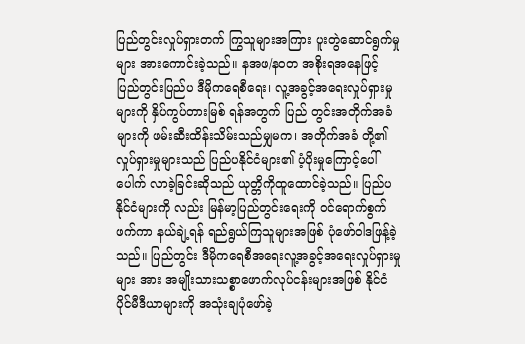ပြည်တွင်းလှုပ်ရှားတက် ကြွသူများအကြား ပူးတွဲဆောင်ရွက်မှုများ အားကောင်းခဲ့သည်။ နအဖ/နဝတ အစိုးရအနေဖြင့် ပြည်တွင်းပြည်ပ ဒီမိုကရေစီရေး၊ လူ့အခွင့်အရေးလှုပ်ရှားမှုများကို နှိပ်ကွပ်တားမြစ် ရန်အတွက် ပြည် တွင်းအတိုက်အခံများကို ဖမ်းဆီးထိန်းသိမ်းသည်မျှမက၊ အတိုက်အခံ တို့၏ လှုပ်ရှားမှုများသည် ပြည်ပနိုင်ငံများ၏ ပံ့ပိုးမှုကြောင့်ပေါ်ပေါက် လာခဲ့ခြင်းဆိုသည် ယုတ္တိကိုထူထောင်ခဲ့သည်။ ပြည်ပနိုင်ငံများကို လည်း မြန်မာ့ပြည်တွင်းရေးကို ဝင်ရောက်စွက်ဖက်ကာ နယ်ချဲ့ရန် ရည်ရွယ်ကြသူများအဖြစ် ပုံဖော်ဝါဒဖြန့်ခဲ့သည်။ ပြည်တွင်း ဒီမိုကရေစီအရေးလူ့အခွင့်အရေးလှုပ်ရှားမှုများ အား အမျိုးသားသစ္စာဖောက်လုပ်ငန်းများအဖြစ် နိုင်ငံ ပိုင်မီဒီယာများကို အသုံးချပုံဖော်ခဲ့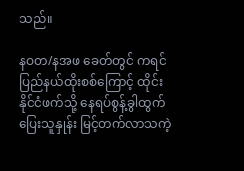သည်။

နဝတ/နအဖ ခေတ်တွင် ကရင်ပြည်နယ်ထိုးစစ်ကြောင့် ထိုင်းနိုင်ငံဖက်သို့ နေရပ်စွန့်ခွါထွက်ပြေးသူနှုန်း မြင့်တက်လာသကဲ့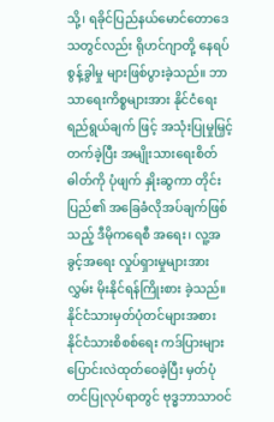သို့၊ ရခိုင်ပြည်နယ်မောင်တောဒေသတွင်လည်း ရိုဟင်ဂျာတို့ နေရပ်စွန့်ခွါမှု များဖြစ်ပွားခဲ့သည်။ ဘာသာရေးကိစ္စများအား နိုင်ငံရေးရည်ရွယ်ချက် ဖြင့် အသုံးပြုမှုမြှင့်တက်ခဲ့ပြီး အမျိုးသားရေးစိတ်ဓါတ်ကို ပုံဖျက် နှိုးဆွကာ တိုင်းပြည်၏ အခြေခံလိုအပ်ချက်ဖြစ်သည့် ဒီမိုကရေစီ အရေး၊ လူ့အခွင့်အရေး လှုပ်ရှားမှုများအား လွှမ်း မိုးနိုင်ရန်ကြိုးစား ခဲ့သည်။ နိုင်ငံသားမှတ်ပုံတင်များအစား နိုင်ငံသားစိစစ်ရေး ကဒ်ပြားများ ပြောင်းလဲထုတ်ဝေခဲ့ပြီး မှတ်ပုံတင်ပြုလုပ်ရာတွင် ဗုဒ္ဓဘာသာဝင်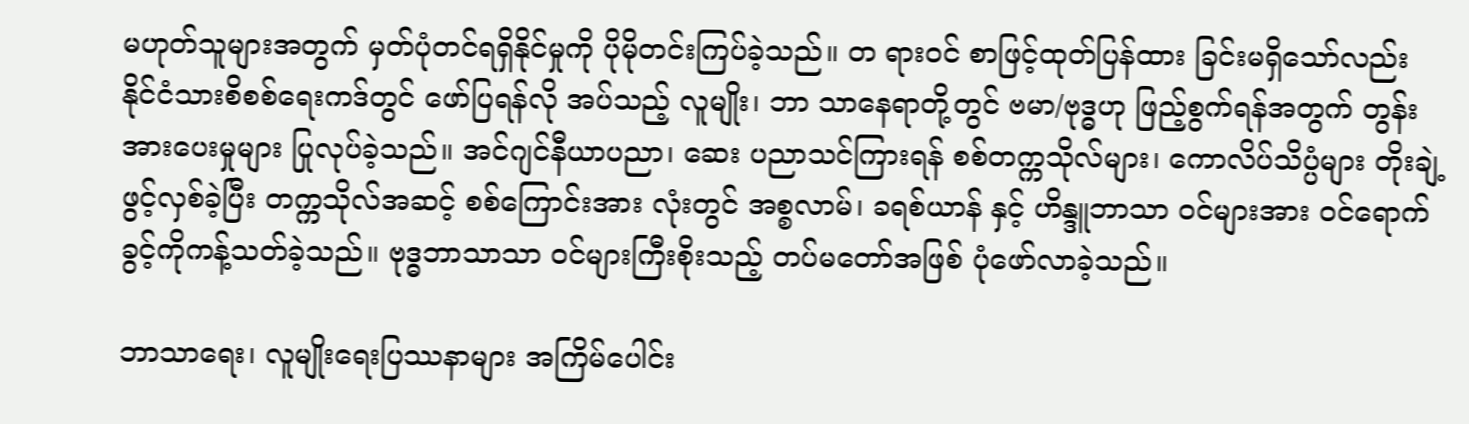မဟုတ်သူများအတွက် မှတ်ပုံတင်ရရှိနိုင်မှုကို ပိုမိုတင်းကြပ်ခဲ့သည်။ တ ရားဝင် စာဖြင့်ထုတ်ပြန်ထား ခြင်းမရှိသော်လည်း နိုင်ငံသားစိစစ်ရေးကဒ်တွင် ဖော်ပြရန်လို အပ်သည့် လူမျိုး၊ ဘာ သာနေရာတို့တွင် ဗမာ/ဗုဒ္ဓဟု ဖြည့်စွက်ရန်အတွက် တွန်းအားပေးမှုများ ပြုလုပ်ခဲ့သည်။ အင်ဂျင်နီယာပညာ၊ ဆေး ပညာသင်ကြားရန် စစ်တက္ကသိုလ်များ၊ ကောလိပ်သိပ္ပံများ တိုးချဲ့ဖွင့်လှစ်ခဲ့ပြီး တက္ကသိုလ်အဆင့် စစ်ကြောင်းအား လုံးတွင် အစ္စလာမ်၊ ခရစ်ယာန် နှင့် ဟိန္ဒူဘာသာ ဝင်များအား ဝင်ရောက်ခွင့်ကိုကန့်သတ်ခဲ့သည်။ ဗုဒ္ဓဘာသာသာ ဝင်များကြီးစိုးသည့် တပ်မတော်အဖြစ် ပုံဖော်လာခဲ့သည်။

ဘာသာရေး၊ လူမျိုးရေးပြဿနာများ အကြိမ်ပေါင်း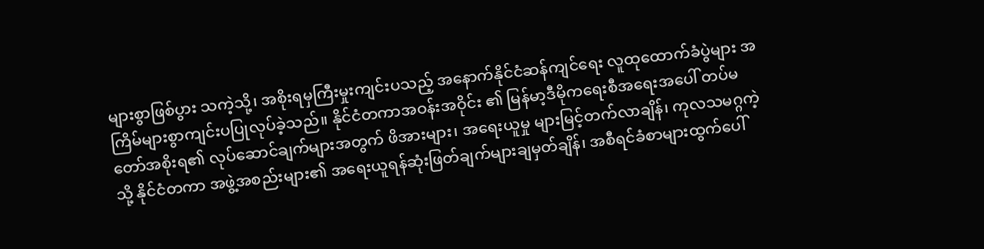များစွာဖြစ်ပွား သကဲ့သို့၊ အစိုးရမှကြီးမှုးကျင်းပသည့် အနောက်နိုင်ငံဆန်ကျင်ရေး လူထုထောက်ခံပွဲများ အကြိမ်များစွာကျင်းပပြုလုပ်ခဲ့သည်။ နိုင်ငံတကာအဝန်းအဝိုင်း ၏ မြန်မာ့ဒီမိုကရေးစီအရေးအပေါ် တပ်မတော်အစိုးရ၏ လုပ်ဆောင်ချက်များအတွက် ဖိအားများ၊ အရေးယူမှု များမြင့်တက်လာချိန်၊ ကုလသမဂ္ဂကဲ့သို့ နိုင်ငံတကာ အဖွဲ့အစည်းများ၏ အရေးယူရန်ဆုံးဖြတ်ချက်များချမှတ်ချိန်၊ အစီရင်ခံစာများထွက်ပေါ်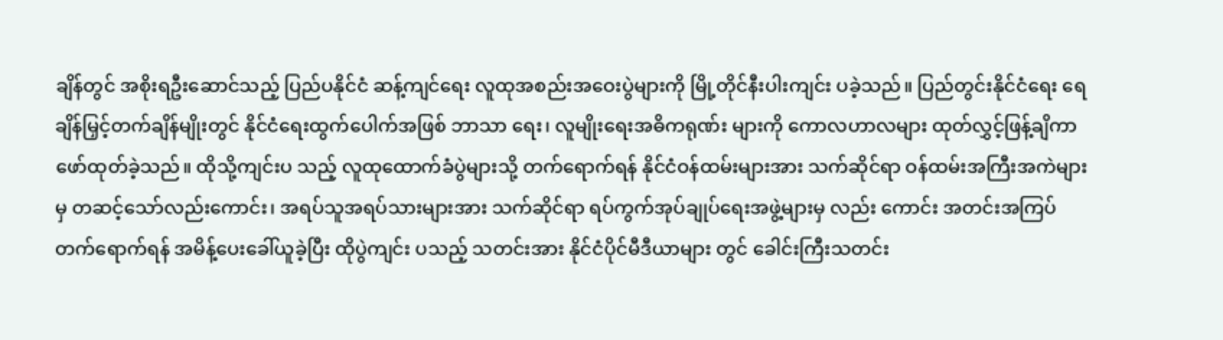ချိန်တွင် အစိုးရဦးဆောင်သည့် ပြည်ပနိုင်ငံ ဆန့်ကျင်ရေး လူထုအစည်းအဝေးပွဲများကို မြို့တိုင်နီးပါးကျင်း ပခဲ့သည်။ ပြည်တွင်းနိုင်ငံရေး ရေချိန်မြှင့်တက်ချိန်မျိုးတွင် နိုင်ငံရေးထွက်ပေါက်အဖြစ် ဘာသာ ရေး၊ လူမျိုးရေးအဓိကရုဏ်း များကို ကောလဟာလများ ထုတ်လွှင့်ဖြန့်ချိကာ ဖော်ထုတ်ခဲ့သည်။ ထိုသို့ကျင်းပ သည့် လူထုထောက်ခံပွဲများသို့ တက်ရောက်ရန် နိုင်ငံဝန်ထမ်းများအား သက်ဆိုင်ရာ ဝန်ထမ်းအကြီးအကဲများမှ တဆင့်သော်လည်းကောင်း၊ အရပ်သူအရပ်သားများအား သက်ဆိုင်ရာ ရပ်ကွက်အုပ်ချုပ်ရေးအဖွဲ့များမှ လည်း ကောင်း အတင်းအကြပ်တက်ရောက်ရန် အမိန့်ပေးခေါ်ယူခဲ့ပြီး ထိုပွဲကျင်း ပသည့် သတင်းအား နိုင်ငံပိုင်မီဒီယာများ တွင် ခေါင်းကြီးသတင်း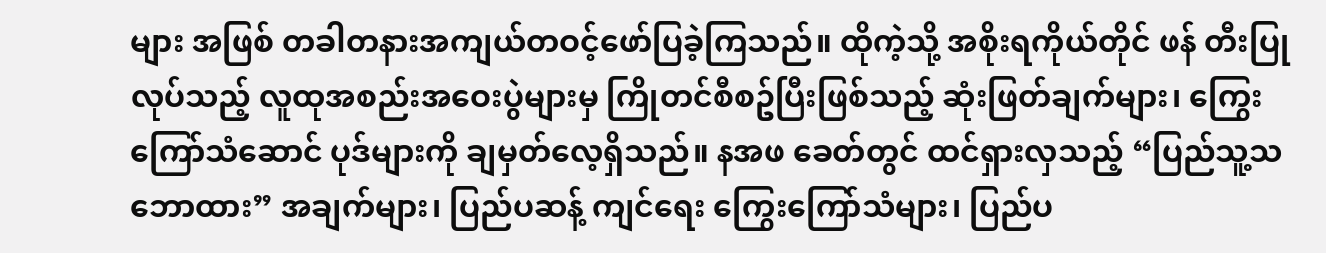များ အဖြစ် တခါတနားအကျယ်တဝင့်ဖော်ပြခဲ့ကြသည်။ ထိုကဲ့သို့ အစိုးရကိုယ်တိုင် ဖန် တီးပြုလုပ်သည့် လူထုအစည်းအဝေးပွဲများမှ ကြိုတင်စီစဥ်ပြီးဖြစ်သည့် ဆုံးဖြတ်ချက်များ၊ ကြွေးကြော်သံဆောင် ပုဒ်များကို ချမှတ်လေ့ရှိသည်။ နအဖ ခေတ်တွင် ထင်ရှားလှသည့် “ပြည်သူ့သဘောထား” အချက်များ၊ ပြည်ပဆန့် ကျင်ရေး ကြွေးကြော်သံများ၊ ပြည်ပ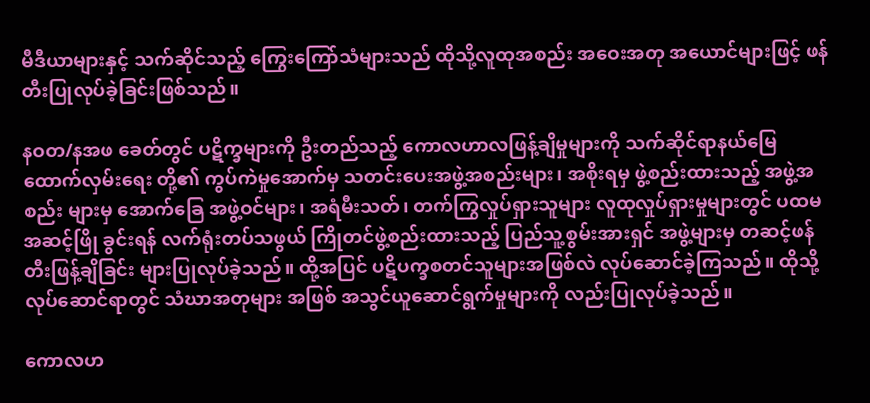မီဒီယာများနှင့် သက်ဆိုင်သည့် ကြွေးကြော်သံများသည် ထိုသို့လူထုအစည်း အဝေးအတု အယောင်များဖြင့် ဖန်တီးပြုလုပ်ခဲ့ခြင်းဖြစ်သည်။

နဝတ/နအဖ ခေတ်တွင် ပဋိက္ခများကို ဦးတည်သည့် ကောလဟာလဖြန့်ချိမှုများကို သက်ဆိုင်ရာနယ်မြေ ထောက်လှမ်းရေး တို့၏ ကွပ်ကဲမှုအောက်မှ သတင်းပေးအဖွဲ့အစည်းများ၊ အစိုးရမှ ဖွဲ့စည်းထားသည့် အဖွဲ့အစည်း များမှ အောက်ခြေ အဖွဲ့ဝင်များ၊ အရံမီးသတ်၊ တက်ကြွလှုပ်ရှားသူများ လူထုလှုပ်ရှားမှုများတွင် ပထမအဆင့်ဖြို ခွင်းရန် လက်ရုံးတပ်သဖွယ် ကြိုတင်ဖွဲ့စည်းထားသည့် ပြည်သူ့စွမ်းအားရှင် အဖွဲ့များမှ တဆင့်ဖန်တီးဖြန့်ချိခြင်း များပြုလုပ်ခဲ့သည်။ ထို့အပြင် ပဋိပက္ခစတင်သူများအဖြစ်လဲ လုပ်ဆောင်ခဲ့ကြသည်။ ထိုသို့လုပ်ဆောင်ရာတွင် သံဃာအတုများ အဖြစ် အသွင်ယူဆောင်ရွက်မှုများကို လည်းပြုလုပ်ခဲ့သည်။

ကောလဟ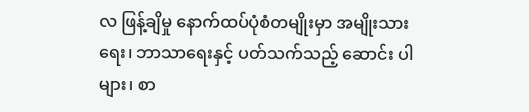လ ဖြန့်ချိမှု နောက်ထပ်ပုံစံတမျိုးမှာ အမျိုးသားရေး၊ ဘာသာရေးနှင့် ပတ်သက်သည့် ဆောင်း ပါများ၊ စာ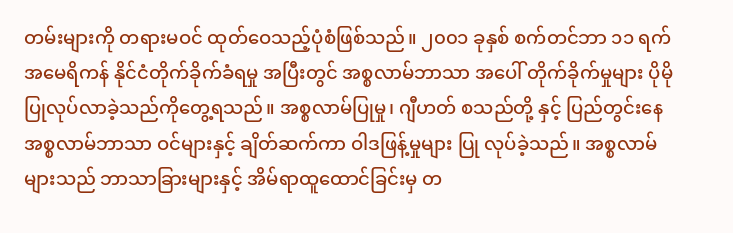တမ်းများကို တရားမဝင် ထုတ်ဝေသည့်ပုံစံဖြစ်သည်။ ၂၀၀၁ ခုနှစ် စက်တင်ဘာ ၁၁ ရက် အမေရိကန် နိုင်ငံတိုက်ခိုက်ခံရမှု အပြီးတွင် အစ္စလာမ်ဘာသာ အပေါ် တိုက်ခိုက်မှုများ ပိုမိုပြုလုပ်လာခဲ့သည်ကိုတွေ့ရသည်။ အစ္စလာမ်ပြုမှု၊ ဂျီဟတ် စသည်တို့ နှင့် ပြည်တွင်းနေ အစ္စလာမ်ဘာသာ ဝင်များနှင့် ချိတ်ဆက်ကာ ဝါဒဖြန့်မှုများ ပြု လုပ်ခဲ့သည်။ အစ္စလာမ် များသည် ဘာသာခြားများနှင့် အိမ်ရာထူထောင်ခြင်းမှ တ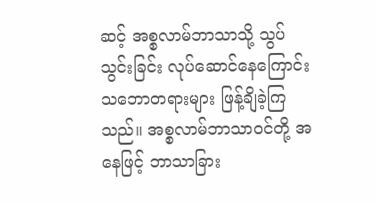ဆင့် အစ္စလာမ်ဘာသာသို့ သွပ် သွင်းခြင်း လုပ်ဆောင်နေကြောင်း သဘောတရားများ ဖြန့်ချိခဲ့ကြသည်။ အစ္စလာမ်ဘာသာဝင်တို့ အနေဖြင့် ဘာသာခြား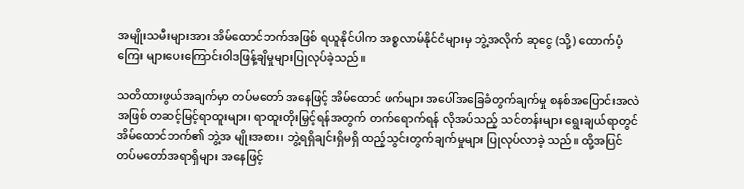အမျိုးသမီးများအား အိမ်ထောင်ဘက်အဖြစ် ရယူနိုင်ပါက အစ္စလာမ်နိုင်ငံများမှ ဘွဲ့အလိုက် ဆုငွေ (သို့) ထောက်ပံ့ကြေး များပေးကြောင်းဝါဒဖြန့်ချိမှုများပြုလုပ်ခဲ့သည်။

သတိထားဖွယ်အချက်မှာ တပ်မတော် အနေဖြင့် အိမ်ထောင် ဖက်များ အပေါ်အခြေခံတွက်ချက်မှု စနစ်အပြောင်းအလဲအဖြစ် တဆင့်မြင့်ရာထူးများ၊ ရာထူးတိုးမြှင့်ရန်အတွက် တက်ရောက်ရန် လိုအပ်သည့် သင်တန်းများ ရွေးချယ်ရာတွင် အိမ်ထောင်ဘက်၏ ဘွဲ့အ မျိုးအစား၊ ဘွဲ့ရရှိချင်းရှိမရှိ ထည့်သွင်းတွက်ချက်မှုများ ပြုလုပ်လာခဲ့ သည်။ ထို့အပြင် တပ်မတော်အရာရှိများ အနေဖြင့်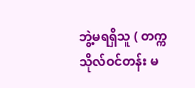ဘွဲ့မရရှိသူ ( တက္ကသိုလ်ဝင်တန်း မ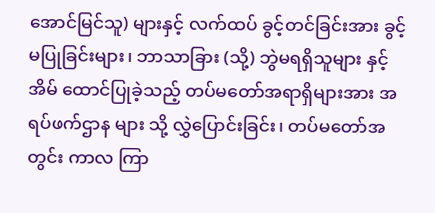အောင်မြင်သူ) များနှင့် လက်ထပ် ခွင့်တင်ခြင်းအား ခွင့် မပြုခြင်းများ၊ ဘာသာခြား (သို့) ဘွဲမရရှိသူများ နှင့် အိမ် ထောင်ပြုခဲ့သည့် တပ်မတော်အရာရှိများအား အရပ်ဖက်ဌာန များ သို့ လွှဲပြောင်းခြင်း၊ တပ်မတော်အတွင်း ကာလ ကြာ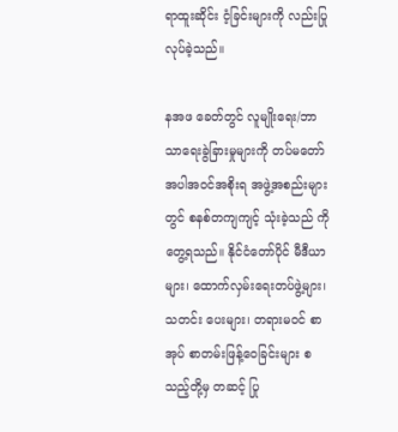ရာထူးဆိုင်း ငံ့ခြင်းများကို လည်းပြုလုပ်ခဲ့သည်။

နအဖ ခေတ်တွင် လူမျိုးရေး/ဘာသာရေးခွဲခြားမှုများကို တပ်မတော်အပါအဝင်အစိုးရ အဖွဲ့အစည်းများတွင် စနစ်တကျကျင့် သုံးခဲ့သည် ကိုတွေ့ရသည်။ နိုင်ငံတော်ပိုင် မီဒီယာများ၊ ထောက်လှမ်းရေးတပ်ဖွဲ့များ၊ သတင်း ပေးများ၊ တရားမဝင် စာအုပ် စာတမ်းဖြန့်ဝေခြင်းများ စသည့်တို့မှ တဆင့် ပြု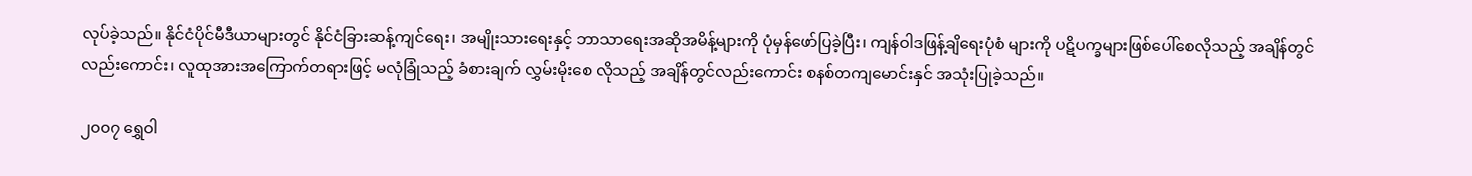လုပ်ခဲ့သည်။ နိုင်ငံပိုင်မီဒီယာများတွင် နိုင်ငံခြားဆန့်ကျင်ရေး၊ အမျိုးသားရေးနှင့် ဘာသာရေးအဆိုအမိန့်များကို ပုံမှန်ဖော်ပြခဲ့ပြီး၊ ကျန်ဝါဒဖြန့်ချိရေးပုံစံ များကို ပဋိပက္ခများဖြစ်ပေါ်စေလိုသည့် အချိန်တွင်လည်းကောင်း၊ လူထုအားအကြောက်တရားဖြင့် မလုံခြုံသည့် ခံစားချက် လွှမ်းမိုးစေ လိုသည့် အချိန်တွင်လည်းကောင်း စနစ်တကျမောင်းနှင် အသုံးပြုခဲ့သည်။

၂၀၀၇ ရွှေဝါ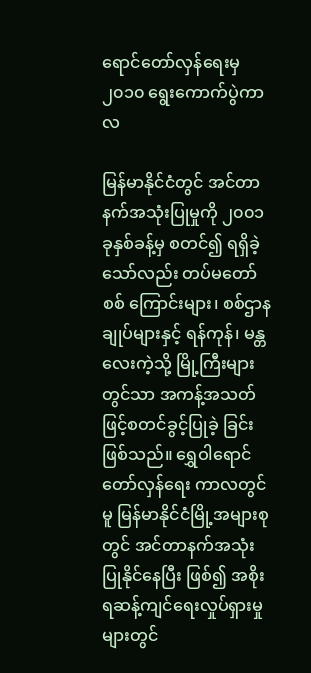ရောင်တော်လှန်ရေးမှ ၂၀၁၀ ရွေးကောက်ပွဲကာလ

မြန်မာနိုင်ငံတွင် အင်တာနက်အသုံးပြုမှုကို ၂၀၀၁ ခုနှစ်ခန့်မှ စတင်၍ ရရှိခဲ့သော်လည်း တပ်မတော်စစ် ကြောင်းများ၊ စစ်ဌာနချုပ်များနှင့် ရန်ကုန်၊ မန္တလေးကဲ့သို့ မြို့ကြီးများတွင်သာ အကန့်အသတ် ဖြင့်စတင်ခွင့်ပြုခဲ့ ခြင်းဖြစ်သည်။ ရွှေဝါရောင်တော်လှန်ရေး ကာလတွင်မူ မြန်မာနိုင်ငံမြို့အများစုတွင် အင်တာနက်အသုံး ပြုနိုင်နေပြီး ဖြစ်၍ အစိုးရဆန့်ကျင်ရေးလှုပ်ရှားမှုများတွင်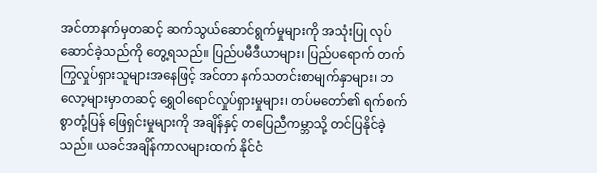အင်တာနက်မှတဆင့် ဆက်သွယ်ဆောင်ရွက်မှုများကို အသုံးပြု လုပ်ဆောင်ခဲ့သည်ကို တွေ့ရသည်။ ပြည်ပမီဒီယာများ၊ ပြည်ပရောက် တက်ကြွလှုပ်ရှားသူများအနေဖြင့် အင်တာ နက်သတင်းစာမျက်နှာများ၊ ဘလော့များမှာတဆင့် ရွှေဝါရောင်လှုပ်ရှားမှုများ၊ တပ်မတော်၏ ရက်စက်စွာတုံ့ပြန် ဖြေရှင်းမှုများကို အချိန်နှင့် တပြေညီကမ္ဘာသို့ တင်ပြနိုင်ခဲ့သည်။ ယခင်အချိန်ကာလများထက် နိုင်ငံ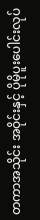တကာအသိုင်း အဝိုင်းနှင့် ပိုမိုပူးပေါင်းလုပ်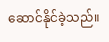ဆောင်နိုင်ခဲ့သည်။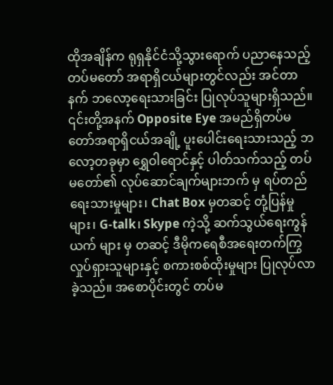ထိုအချိန်က ရုရှနိုင်ငံသို့သွားရောက် ပညာနေသည့် တပ်မတော် အရာရှိငယ်များတွင်လည်း အင်တာနက် ဘလော့ရေးသားခြင်း ပြုလုပ်သူများရှိသည်။ ၎င်းတို့အနက် Opposite Eye အမည်ရှိတပ်မတော်အရာရှိငယ်အချို့ ပူးပေါင်းရေးသားသည့် ဘလော့တခုမှာ ရွှေဝါရောင်နှင့် ပါတ်သက်သည့် တပ်မတော်၏ လုပ်ဆောင်ချက်များဘက် မှ ရပ်တည်ရေးသားမှုများ၊ Chat Box မှတဆင့် တုံ့ပြန်မှုများ၊ G-talk၊ Skype ကဲ့သို့ ဆက်သွယ်ရေးကွန်ယက် များ မှ တဆင့် ဒီမိုကရေစီအရေးတက်ကြွလှုပ်ရှားသူများနှင့် စကားစစ်ထိုးမှုများ ပြုလုပ်လာခဲ့သည်။ အစောပိုင်းတွင် တပ်မ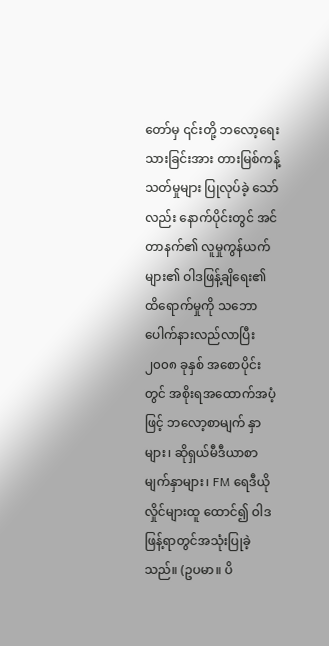တော်မှ ၎င်းတို့ ဘလော့ရေးသားခြင်းအား တားမြစ်ကန့်သတ်မှုများ ပြုလုပ်ခဲ့ သော်လည်း နောက်ပိုင်းတွင် အင်တာနက်၏ လူမှုကွန်ယက်များ၏ ဝါဒဖြန့်ချိရေး၏ ထိရောက်မှုကို သဘောပေါက်နားလည်လာပြီး ၂၀၀၈ ခုနှစ် အစောပိုင်းတွင် အစိုးရအထောက်အပံ့ဖြင့် ဘလော့စာမျက် နှာများ၊ ဆိုရှယ်မီဒီယာစာမျက်နှာများ၊ FM ရေဒီယို လှိုင်များထူ ထောင်၍ ဝါဒဖြန့်ရာတွင်အသုံးပြုခဲ့သည်။ (ဥပမာ။ ပိ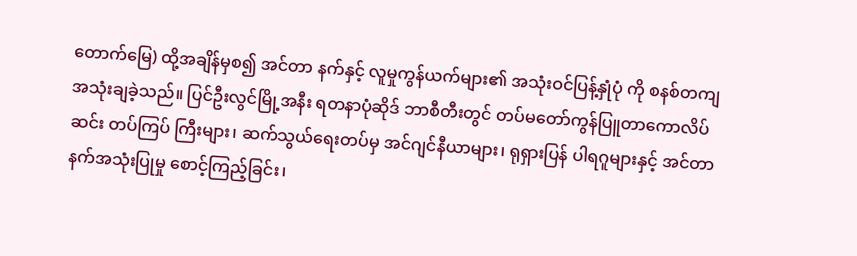တောက်မြေ) ထို့အချိန်မှစ၍ အင်တာ နက်နှင့် လူမှုကွန်ယက်များ၏ အသုံးဝင်ပြန့်နှုံပုံ ကို စနစ်တကျအသုံးချခဲ့သည်။ ပြင်ဦးလွင်မြို့အနီး ရတနာပုံဆိုဒ် ဘာစီတီးတွင် တပ်မတော်ကွန်ပြူတာကောလိပ်ဆင်း တပ်ကြပ် ကြီးများ၊ ဆက်သွယ်ရေးတပ်မှ အင်ဂျင်နီယာများ၊ ရုရှားပြန် ပါရဂူများနှင့် အင်တာနက်အသုံးပြုမှု စောင့်ကြည့်ခြင်း၊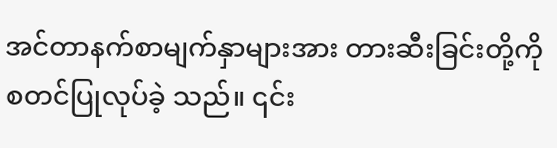အင်တာနက်စာမျက်နှာများအား တားဆီးခြင်းတို့ကို စတင်ပြုလုပ်ခဲ့ သည်။ ၎င်း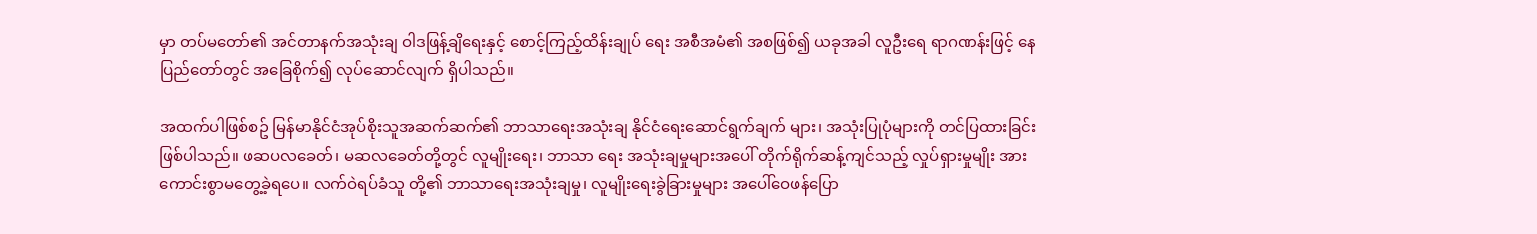မှာ တပ်မတော်၏ အင်တာနက်အသုံးချ ဝါဒဖြန့်ချိရေးနှင့် စောင့်ကြည့်ထိန်းချုပ် ရေး အစီအမံ၏ အစဖြစ်၍ ယခုအခါ လူဦးရေ ရာဂဏန်းဖြင့် နေပြည်တော်တွင် အခြေစိုက်၍ လုပ်ဆောင်လျက် ရှိပါသည်။

အထက်ပါဖြစ်စဥ် မြန်မာနိုင်ငံအုပ်စိုးသူအဆက်ဆက်၏ ဘာသာရေးအသုံးချ နိုင်ငံရေးဆောင်ရွက်ချက် များ၊ အသုံးပြုပုံများကို တင်ပြထားခြင်းဖြစ်ပါသည်။ ဖဆပလခေတ်၊ မဆလခေတ်တို့တွင် လူမျိုးရေး၊ ဘာသာ‌ ရေး အသုံးချမှုများအပေါ် တိုက်ရိုက်ဆန့်ကျင်သည့် လှုပ်ရှားမှုမျိုး အားကောင်းစွာမတွေ့ခဲ့ရပေ။ လက်ဝဲရပ်ခံသူ တို့၏ ဘာသာရေးအသုံးချမှု၊ လူမျိုးရေးခွဲခြားမှုများ အပေါ်ဝေဖန်ပြော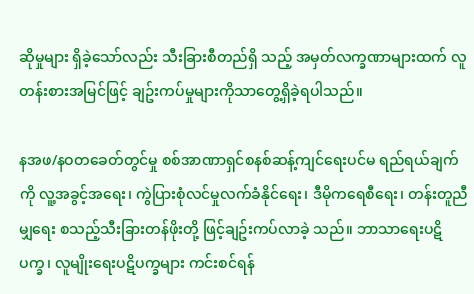ဆိုမှုများ ရှိခဲ့သော်လည်း သီးခြားစီတည်ရှိ သည့် အမှတ်လက္ခဏာများထက် လူတန်းစားအမြင်ဖြင့် ချဥ်းကပ်မှုများကိုသာတွေ့ရှိခဲ့ရပါသည်။

နအဖ/နဝတခေတ်တွင်မှု စစ်အာဏာရှင်စနစ်ဆန့်ကျင်ရေးပင်မ ရည်ရယ်ချက်ကို လူ့အခွင့်အရေး၊ ကွဲပြားစုံလင်မှုလက်ခံနိုင်ရေး၊ ဒီမိုကရေစီရေး၊ တန်းတူညီမျှရေး စသည့်သီးခြားတန်ဖိုးတို့ ဖြင့်ချဥ်းကပ်လာခဲ့ သည်။ ဘာသာရေးပဋိပက္ခ၊ လူမျိုးရေးပဋိပက္ခများ ကင်းစင်ရန်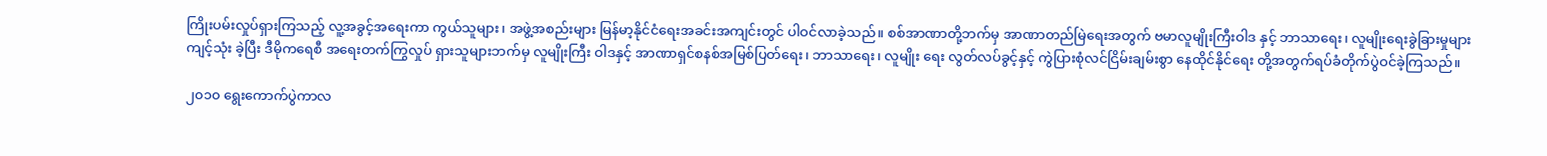ကြိုးပမ်းလှုပ်ရှားကြသည့် လူ့အခွင့်အရေးကာ ကွယ်သူများ၊ အဖွဲ့အစည်းများ မြန်မာ့နိုင်ငံရေးအခင်းအကျင်းတွင် ပါဝင်လာခဲ့သည်။ စစ်အာဏာတို့ဘက်မှ အာဏာတည်မြဲရေးအတွက် ဗမာလူမျိုးကြီးဝါဒ နှင့် ဘာသာရေး၊ လူမျိုးရေးခွဲခြားမှုများ ကျင့်သုံး ခဲ့ပြီး ဒီမိုကရေစီ အရေးတက်ကြွလှုပ် ရှားသူများဘက်မှ လူမျိုးကြီး ဝါဒနှင့် အာဏာရှင်စနစ်အမြစ်ပြတ်ရေး၊ ဘာသာရေး၊ လူမျိုး ရေး လွတ်လပ်ခွင့်နှင့် ကွဲပြားစုံလင်ငြိမ်းချမ်းစွာ နေထိုင်နိုင်ရေး တို့အတွက်ရပ်ခံတိုက်ပွဲဝင်ခဲ့ကြသည်။

၂၀၁၀ ရွေးကောက်ပွဲကာလ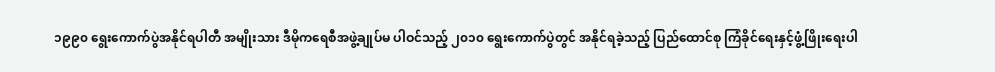၁၉၉၀ ရွေးကောက်ပွဲအနိုင်ရပါတီ အမျိုးသား ဒီမိုကရေစီအဖွဲ့ချုပ်မ ပါဝင်သည့် ၂၀၁၀ ရွေးကောက်ပွဲတွင် အနိုင်ရခဲ့သည့် ပြည်ထောင်စု ကြံခိုင်ရေးနှင့်ဖွံ့ဖြိုးရေးပါ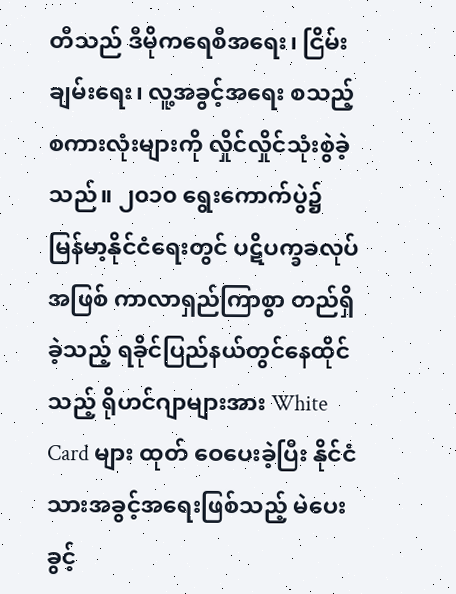တီသည် ဒီမိုကရေစီအရေး၊ ငြိမ်းချမ်းရေး၊ လူ့အခွင့်အရေး စသည့်စကားလုံးများကို လှိုင်လှိုင်သုံးစွဲခဲ့သည်။ ၂၀၁၀ ရွေးကောက်ပွဲ၌ မြန်မာ့နိုင်ငံရေးတွင် ပဋိပက္ခခလုပ်အဖြစ် ကာလာရှည်ကြာစွာ တည်ရှိခဲ့သည့် ရခိုင်ပြည်နယ်တွင်နေထိုင်သည့် ရိုဟင်ဂျာများအား White Card များ ထုတ် ဝေပေးခဲ့ပြီး နိုင်ငံသားအခွင့်အရေးဖြစ်သည့် မဲပေးခွင့်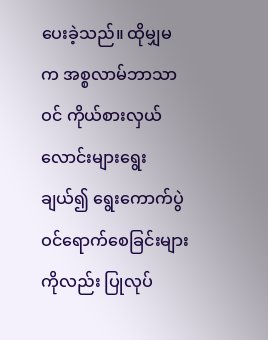ပေးခဲ့သည်။ ထိုမျှမက အစ္စလာမ်ဘာသာဝင် ကိုယ်စားလှယ် လောင်းများရွေးချယ်၍ ရွေးကောက်ပွဲဝင်ရောက်စေခြင်းများကိုလည်း ပြုလုပ်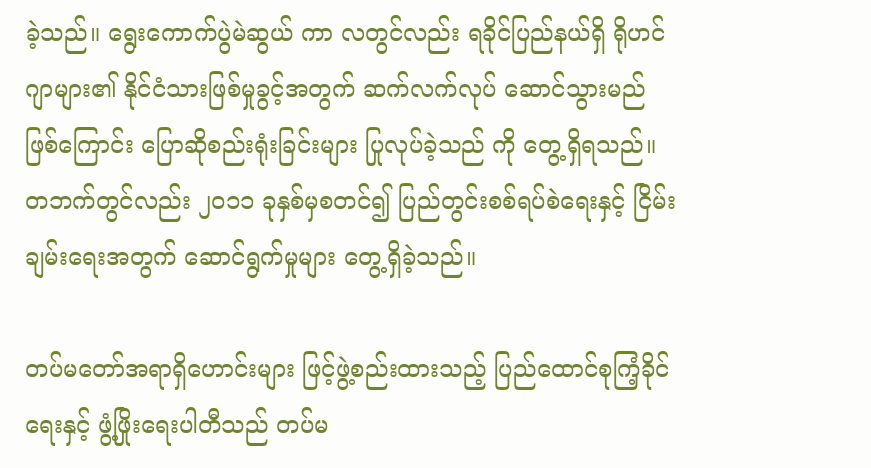ခဲ့သည်။ ရွေးကောက်ပွဲမဲဆွယ် ကာ လတွင်လည်း ရခိုင်ပြည်နယ်ရှိ ရိုဟင်ဂျာများ၏ နိုင်ငံသားဖြစ်မှုခွင့်အတွက် ဆက်လက်လုပ် ဆောင်သွားမည် ဖြစ်ကြောင်း ပြောဆိုစည်းရုံးခြင်းများ ပြုလုပ်ခဲ့သည် ကို တွေ့ရှိရသည်။ တဘက်တွင်လည်း ၂၀၁၁ ခုနှစ်မှစတင်၍ ပြည်တွင်းစစ်ရပ်စဲရေးနှင့် ငြိမ်းချမ်းရေးအတွက် ဆောင်ရွက်မှုများ တွေ့ရှိခဲ့သည်။

တပ်မတော်အရာရှိဟောင်းများ ဖြင့်ဖွဲ့စည်းထားသည့် ပြည်ထောင်စုကြံ့ခိုင်ရေးနှင့် ဖွံ့ဖြိုးရေးပါတီသည် တပ်မ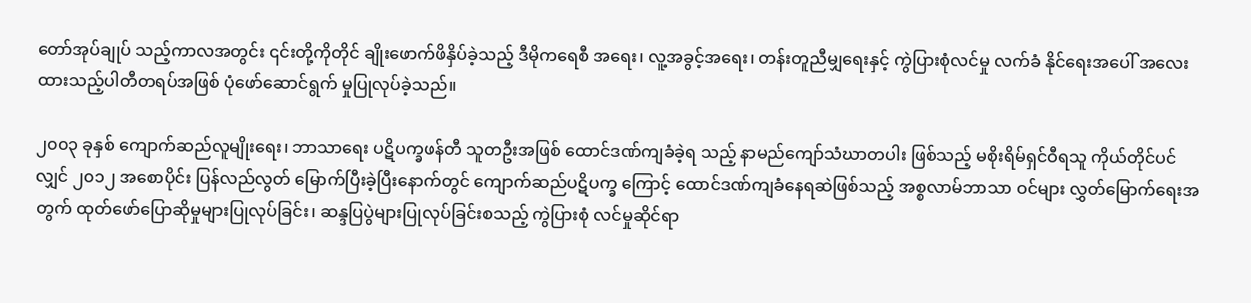တော်အုပ်ချုပ် သည့်ကာလအတွင်း ၎င်းတို့ကိုတိုင် ချိုးဖောက်ဖိနှိပ်ခဲ့သည့် ဒီမိုကရေစီ အရေး၊ လူ့အခွင့်အရေး၊ တန်းတူညီမျှရေးနှင့် ကွဲပြားစုံလင်မှု လက်ခံ နိုင်ရေးအပေါ် အလေးထားသည့်ပါတီတရပ်အဖြစ် ပုံဖော်ဆောင်ရွက် မှုပြုလုပ်ခဲ့သည်။

၂၀၀၃ ခုနှစ် ကျောက်ဆည်လူမျိုးရေး၊ ဘာသာရေး ပဋိပက္ခဖန်တီ သူတဦးအဖြစ် ထောင်ဒဏ်ကျခံခဲ့ရ သည့် နာမည်ကျော်သံဃာတပါး ဖြစ်သည့် မစိုးရိမ်ရှင်ဝီရသူ ကိုယ်တိုင်ပင်လျှင် ၂၀၁၂ အစောပိုင်း ပြန်လည်လွတ် မြောက်ပြီးခဲ့ပြီးနောက်တွင် ကျောက်ဆည်ပဋိပက္ခ ကြောင့် ထောင်ဒဏ်ကျခံနေရဆဲဖြစ်သည့် အစ္စလာမ်ဘာသာ ဝင်များ လွှတ်မြောက်ရေးအတွက် ထုတ်ဖော်ပြောဆိုမှုများပြုလုပ်ခြင်း၊ ဆန္ဒပြပွဲများပြုလုပ်ခြင်းစသည့် ကွဲပြားစုံ လင်မှုဆိုင်ရာ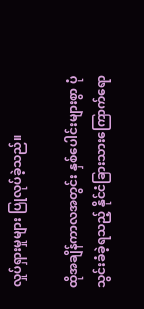လှုပ်ရှားမှုများ ပြုလုပ်ခဲ့သည်။

ထိုအချိန်ကာလအတွင်း နှစ်ပေါင်းများစွာ ပုံသွင်းခံခဲ့ရသည့် နိုင်ငံခြားသားကြောက်ရော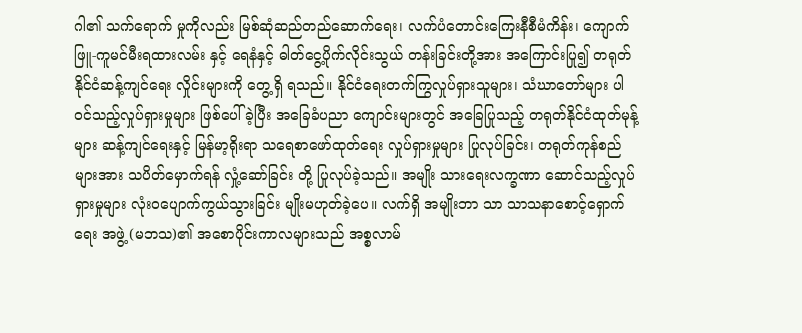ဂါ၏ သက်ရောက် မှုကိုလည်း မြစ်ဆုံဆည်တည်ဆောက်ရေး၊ လက်ပံတောင်းကြေးနီစီမံကိန်း၊ ကျောက်ဖြူ-ကူမင်မီးရထားလမ်း နှင့် ရေနံနှင့် ဓါတ်ငွေ့ပိုက်လိုင်းသွယ် တန်းခြင်းတို့အား အကြောင်းပြု၍ တရုတ်နိုင်ငံဆန့်ကျင်ရေး လှိုင်းများကို တွေ့ရှိ ရသည်။ နိုင်ငံရေးတက်ကြွလှုပ်ရှားသူများ၊ သံဃာတော်များ ပါဝင်သည့်လှုပ်ရှားမှုများ ဖြစ်ပေါ်ခဲ့ပြီး အခြေခံပညာ ကျောင်းများတွင် အခြေပြုသည့် တရုတ်နိုင်ငံထုတ်မုန့်များ ဆန့်ကျင်ရေးနှင့် မြန်မာ့ရိုးရာ သရေစာဖော်ထုတ်ရေး လှုပ်ရှားမှုများ ပြုလုပ်ခြင်း၊ တရုတ်ကုန်စည်များအား သပိတ်မှောက်ရန် လှုံ့ဆော်ခြင်း တို့ ပြုလုပ်ခဲ့သည်။ အမျိုး သားရေးလက္ခဏာ ဆောင်သည့်လှုပ်ရှားမှုများ လုံးဝပျောက်ကွယ်သွားခြင်း မျိုးမဟုတ်ခဲ့ပေ။ လက်ရှိ အမျိုးဘာ သာ သာသနာစောင့်ရှောက်ရေး အဖွဲ့ (မဘသ)၏ အစောပိုင်းကာလများသည် အစ္စလာမ်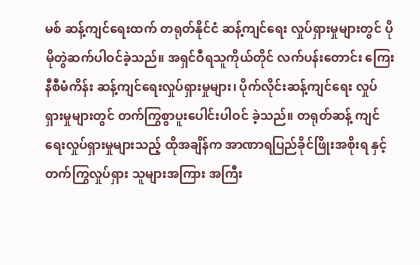မစ် ဆန့်ကျင်ရေးထက် တရုတ်နိုင်ငံ ဆန့်ကျင်ရေး လှုပ်ရှားမှုများတွင် ပိုမိုတွဲဆက်ပါဝင်ခဲ့သည်။ အရှင်ဝီရသူကိုယ်တိုင် လက်ပန်းတောင်း ကြေးနီစီမံကိန်း ဆန့်ကျင်ရေးလှုပ်ရှားမှုများ၊ ပိုက်လိုင်းဆန့်ကျင်ရေး လှုပ်ရှားမှုများတွင် တက်ကြွစွာပူးပေါင်းပါဝင် ခဲ့သည်။ တရုတ်ဆန့် ကျင်ရေးလှုပ်ရှားမှုများသည့် ထိုအချိန်က အာဏာရပြည်ခိုင်ဖြိုးအစိုးရ နှင့် တက်ကြွလှုပ်ရှား သူများအကြား အကြီး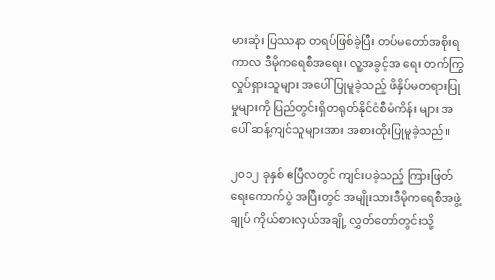မားဆုံး ပြဿနာ တရပ်ဖြစ်ခဲ့ပြီး တပ်မတော်အစိုးရကာလ ဒီမိုကရေစီအရေး၊ လူ့အခွင့်အ ရေး တက်ကြွလှုပ်ရှားသူများ အပေါ်ပြုမူခဲ့သည့် ဖိနှိပ်မတရားပြုမှုများကို ပြည်တွင်းရှိတရုတ်နိုင်ငံစီမံကိန်း များ အပေါ် ဆန့်ကျင်သူများအား အစားထိုးပြုမူခဲ့သည်။

၂၀၁၂ ခုနှစ် ဧပြီလတွင် ကျင်းပခဲ့သည့် ကြားဖြတ်ရေးကောက်ပွဲ အပြီးတွင် အမျိုးသားဒီမိုကရေစီအဖွဲ့ချုပ် ကိုယ်စားလှယ်အချို့ လွှတ်တော်တွင်းသို့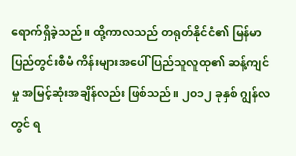ရောက်ရှိခဲ့သည်။ ထို့ကာလသည် တရုတ်နိုင်ငံ၏ မြန်မာ ပြည်တွင်းစီမံ ကိန်းများအပေါ် ပြည်သူလူထု၏ ဆန့်ကျင်မှု အမြင့်ဆုံးအချိန်လည်း ဖြစ်သည်။ ၂၀၁၂ ခုနှစ် ဂျွန်လတွင် ရ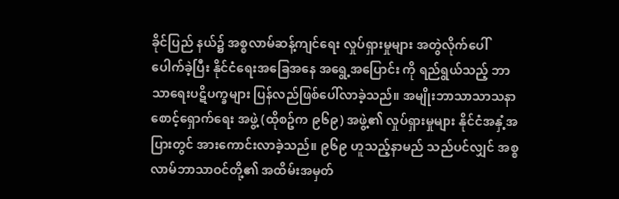ခိုင်ပြည် နယ်၌ အစ္စလာမ်ဆန့်ကျင်ရေး လှုပ်ရှားမှုများ အတွဲလိုက်ပေါ် ပေါက်ခဲ့ပြီး နိုင်ငံရေးအခြေအနေ အရွေ့အပြောင်း ကို ရည်ရွယ်သည့် ဘာသာရေးပဋိပက္ခများ ပြန်လည်ဖြစ်ပေါ်လာခဲ့သည်။ အမျိုးဘာသာသာသနာစောင့်ရှောက်ရေး အဖွဲ့ (ထိုစဥ်က ၉၆၉) အဖွဲ့၏ လှုပ်ရှားမှုများ နိုင်ငံအနှံ့အပြားတွင် အားကောင်းလာခဲ့သည်။ ၉၆၉ ဟူသည့်နာမည် သည်ပင်လျှင် အစ္စလာမ်ဘာသာဝင်တို့၏ အထိမ်းအမှတ်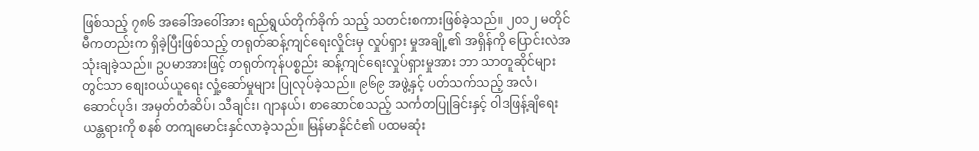ဖြစ်သည့် ၇၈၆ အခေါ်အဝေါ်အား ရည်ရွယ်တိုက်ခိုက် သည့် သတင်းစကားဖြစ်ခဲ့သည်။ ၂၀၁၂ မတိုင်မီကတည်းက ရှိခဲ့ပြီးဖြစ်သည့် တရုတ်ဆန့်ကျင်ရေးလှိုင်းမှ လှုပ်ရှား မှုအချို့၏ အရှိန်ကို ပြောင်းလဲအသုံးချခဲ့သည်။ ဥပမာအားဖြင့် တရုတ်ကုန်ပစ္စည်း ဆန့်ကျင်ရေးလှုပ်ရှားမှုအား ဘာ သာတူဆိုင်များတွင်သာ စျေးဝယ်ယူရေး လှုံ့ဆော်မှုများ ပြုလုပ်ခဲ့သည်။ ၉၆၉ အဖွဲ့နှင့် ပတ်သက်သည့် အလံ၊ ဆောင်ပုဒ်၊ အမှတ်တံဆိပ်၊ သီချင်း၊ ဂျာနယ်၊ စာဆောင်စသည့် သင်္ကတပြုခြင်းနှင့် ဝါဒဖြန့်ချိရေး ယန္တရားကို စနစ် တကျမောင်းနှင်လာခဲ့သည်။ မြန်မာနိုင်ငံ၏ ပထမဆုံး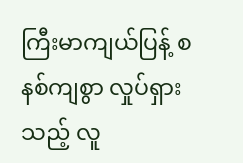ကြီးမာကျယ်ပြန့် စနစ်ကျစွာ လှုပ်ရှားသည့် လူ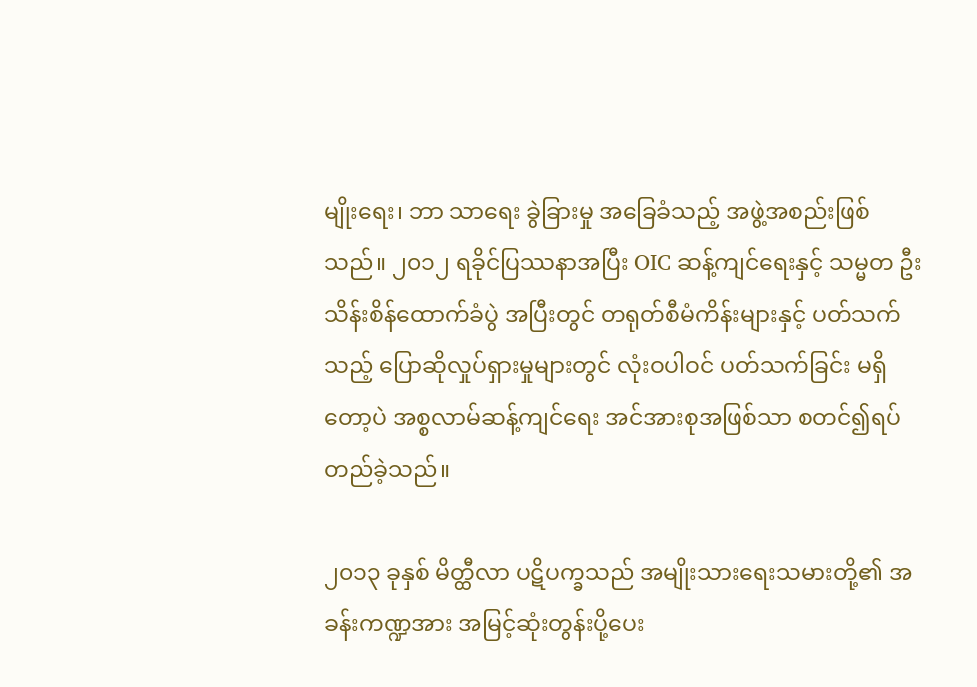မျိုးရေး၊ ဘာ သာရေး ခွဲခြားမှု အခြေခံသည့် အဖွဲ့အစည်းဖြစ်သည်။ ၂၀၁၂ ရခိုင်ပြဿနာအပြီး OIC ဆန့်ကျင်ရေးနှင့် သမ္မတ ဦးသိန်းစိန်ထောက်ခံပွဲ အပြီးတွင် တရုတ်စီမံကိန်းများနှင့် ပတ်သက်သည့် ပြောဆိုလှုပ်ရှားမှုများတွင် လုံးဝပါဝင် ပတ်သက်ခြင်း မရှိတော့ပဲ အစ္စလာမ်ဆန့်ကျင်ရေး အင်အားစုအဖြစ်သာ စတင်၍ရပ်တည်ခဲ့သည်။

၂၀၁၃ ခုနှစ် မိတ္ထီလာ ပဋိပက္ခသည် အမျိုးသားရေးသမားတို့၏ အခန်းကဏ္ဍအား အမြင့်ဆုံးတွန်းပို့ပေး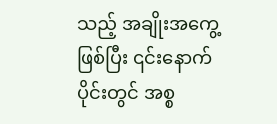သည့် အချိုးအကွေ့ဖြစ်ပြီး ၎င်းနောက်ပိုင်းတွင် အစ္စ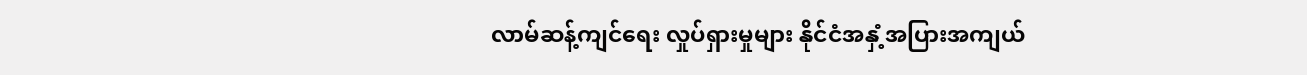လာမ်ဆန့်ကျင်ရေး လှုပ်ရှားမှုများ နိုင်ငံအနှံ့အပြားအကျယ်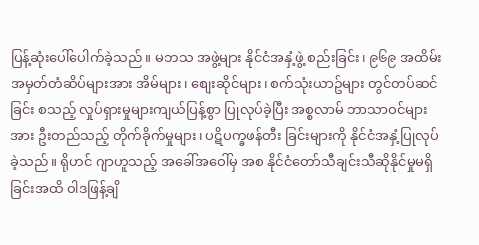ပြန့်ဆုံးပေါ်ပေါက်ခဲ့သည်။ မဘသ အဖွဲ့များ နိုင်ငံအနှံ့ဖွဲ့ စည်းခြင်း၊ ၉၆၉ အထိမ်းအမှတ်တံဆိပ်များအား အိမ်များ၊ စျေးဆိုင်များ၊ စက်သုံးယာဥ်များ တွင်တပ်ဆင်ခြင်း စသည့် လှုပ်ရှားမှုများကျယ်ပြန့်စွာ ပြုလုပ်ခဲ့ပြီး အစ္စလာမ် ဘာသာဝင်များအား ဦးတည်သည့် တိုက်ခိုက်မှုများ၊ ပဋိပက္ခဖန်တီး ခြင်းများကို နိုင်ငံအနှံ့ပြုလုပ်ခဲ့သည်။ ရိုဟင် ဂျာဟူသည့် အခေါ်အဝေါ်မှ အစ နိုင်ငံတော်သီချင်းသီဆိုနိုင်မှုမရှိခြင်းအထိ ဝါဒဖြန့်ချိ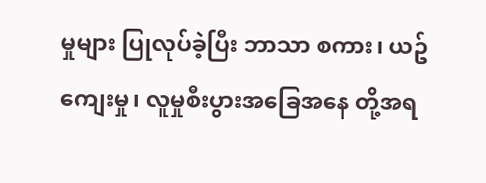မှုများ ပြုလုပ်ခဲ့ပြီး ဘာသာ စကား၊ ယဥ်ကျေးမှု၊ လူမှုစီးပွားအခြေအနေ တို့အရ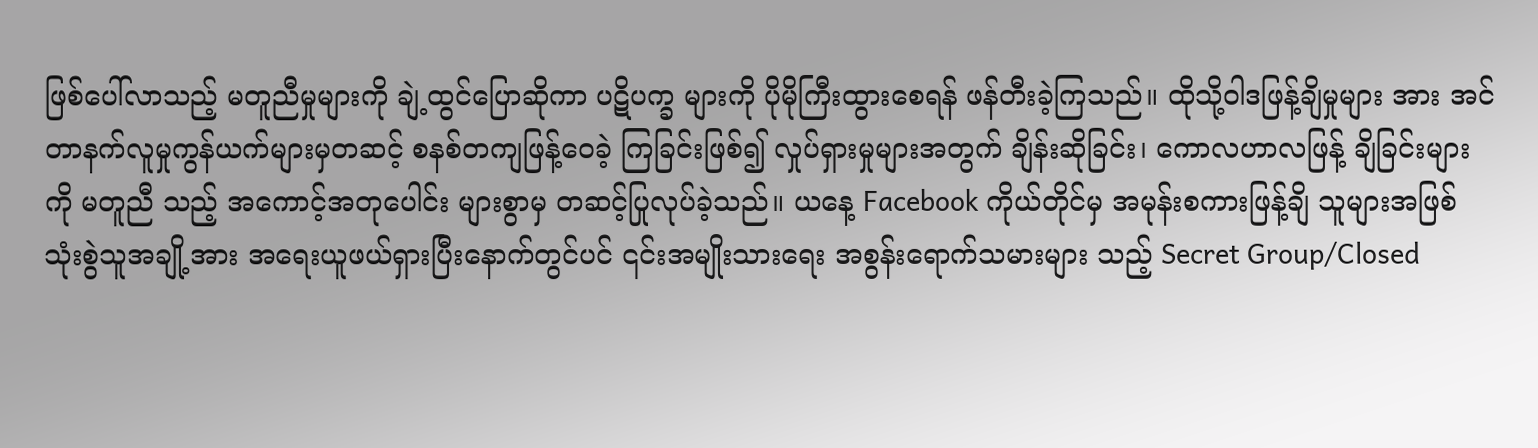ဖြစ်ပေါ်လာသည့် မတူညီမှုများကို ချဲ့ထွင်ပြောဆိုကာ ပဋိပက္ခ များကို ပိုမိုကြီးထွားစေရန် ဖန်တီးခဲ့ကြသည်။ ထိုသို့ဝါဒဖြန့်ချိမှုများ အား အင်တာနက်လူမှုကွန်ယက်များမှတဆင့် စနစ်တကျဖြန့်ဝေခဲ့ ကြခြင်းဖြစ်၍ လှုပ်ရှားမှုများအတွက် ချိန်းဆိုခြင်း၊ ကောလဟာလဖြန့် ချိခြင်းများကို မတူညီ သည့် အကောင့်အတုပေါင်း များစွာမှ တဆင့်ပြုလုပ်ခဲ့သည်။ ယနေ့ Facebook ကိုယ်တိုင်မှ အမုန်းစကားဖြန့်ချိ သူများအဖြစ် သုံးစွဲသူအချို့အား အရေးယူဖယ်ရှားပြီးနောက်တွင်ပင် ၎င်းအမျိုးသားရေး အစွန်းရောက်သမားများ သည့် Secret Group/Closed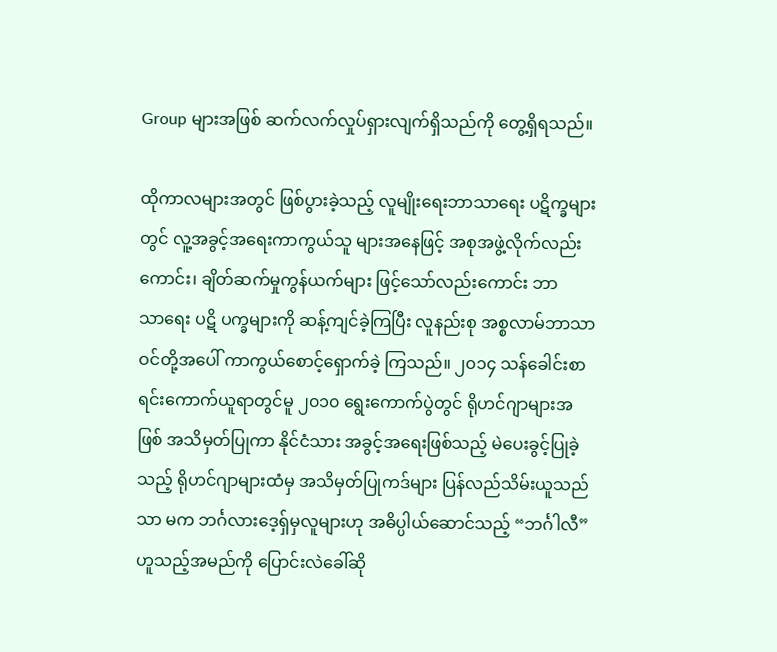Group များအဖြစ် ဆက်လက်လှုပ်ရှားလျက်ရှိသည်ကို တွေ့ရှိရသည်။

ထိုကာလများအတွင် ဖြစ်ပွားခဲ့သည့် လူမျိုးရေးဘာသာရေး ပဋိက္ခများတွင် လူ့အခွင့်အရေးကာကွယ်သူ များအနေဖြင့် အစုအဖွဲ့လိုက်လည်းကောင်း၊ ချိတ်ဆက်မှုကွန်ယက်များ ဖြင့်သော်လည်းကောင်း ဘာသာ‌ရေး ပဋိ ပက္ခများကို ဆန့်ကျင်ခဲ့ကြပြီး လူနည်းစု အစ္စလာမ်ဘာသာဝင်တို့အပေါ် ကာကွယ်စောင့်ရှောက်ခဲ့ ကြသည်။ ၂၀၁၄ သန်ခေါင်းစာရင်းကောက်ယူရာတွင်မူ ၂၀၁၀ ရွေးကောက်ပွဲတွင် ရိုဟင်ဂျာများအဖြစ် အသိမှတ်ပြုကာ နိုင်ငံသား အခွင့်အရေးဖြစ်သည့် မဲပေးခွင့်ပြုခဲ့သည့် ရိုဟင်ဂျာများထံမှ အသိမှတ်ပြုကဒ်များ ပြန်လည်သိမ်းယူသည်သာ မက ဘင်္ဂလားဒေ့ရှ်မှလူများဟု အဓိပ္ပါယ်ဆောင်သည့် “ဘင်္ဂါလီ” ဟူသည့်အမည်ကို ပြောင်းလဲခေါ်ဆို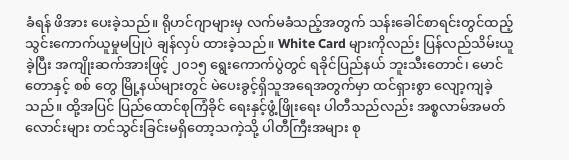ခံရန် ဖိအား ပေးခဲ့သည်။ ရိုဟင်ဂျာများမှ လက်မခံသည့်အတွက် သန်းခေါင်စာရင်းတွင်ထည့် သွင်းကောက်ယူမှုမပြုပဲ ချန်လှပ် ထားခဲ့သည်။ White Card များကိုလည်း ပြန်လည်သိမ်းယူခဲ့ပြီး အကျိုးဆက်အားဖြင့် ၂၀၁၅ ရွေးကောက်ပွဲတွင် ရခိုင်ပြည်နယ် ဘူးသီးတောင်၊ မောင်တောနှင့် စစ် တွေ မြို့နယ်များတွင် မဲပေးခွင့်ရှိသူအရေအတွက်မှာ ထင်ရှားစွာ လျော့ကျခဲ့သည်။ ထို့အပြင် ပြည်ထောင်စုကြံခိုင် ရေးနှင့်ဖွံ့ဖြိုးရေး ပါတီသည်လည်း အစ္စလာမ်အမတ်လောင်းများ တင်သွင်းခြင်းမရှိတော့သကဲ့သို့ ပါတီကြီးအများ စု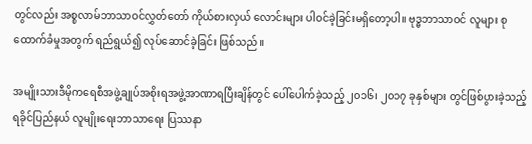တွင်လည်း အစ္စလာမ်ဘာသာဝင်လွှတ်တော် ကိုယ်စားလှယ်‌ လောင်းများ ပါဝင်ခဲ့ခြင်းမရှိတော့ပါ။ ဗုဒ္ဓဘာသာဝင် လူများ စုထောက်ခံမှုအတွက် ရည်ရွယ်၍ လုပ်ဆောင်ခဲ့ခြင်း ဖြစ်သည်။

အမျိုးသားဒီမိုကရေစီအဖွဲ့ချုပ်အစိုးရအဖွဲ့အာဏာရပြီးချိန်တွင် ပေါ်ပေါက်ခဲ့သည့် ၂၀၁၆၊ ၂၀၁၇ ခုနှစ်များ တွင်ဖြစ်ပွားခဲ့သည့် ရခိုင်ပြည်နယ် လူမျိုးရေးဘာသာရေး ပြဿနာ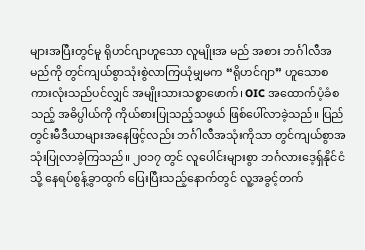များအပြီးတွင်မူ ရိုဟင်ဂျာဟူသော လူမျိုးအ မည် အစား ဘင်္ဂါလီအမည်ကို တွင်ကျယ်စွာသုံးစွဲလာကြယုံမျှမက “ရိုဟင်ဂျာ” ဟူသောစကားလုံးသည်ပင်လျှင် အမျိုးသားသစ္စာဖောက်၊ OIC အထောက်ပံ့ခံစသည့် အဓိပ္ပါယ်ကို ကိုယ်စားပြုသည့်သဖွယ် ဖြစ်ပေါ်လာခဲ့သည်။ ပြည်တွင်းမီဒီယာများအနေဖြင့်လည်း ဘင်္ဂါလီအသုံးကိုသာ တွင်ကျယ်စွာအသုံးပြုလာခဲ့ကြသည်။ ၂၀၁၇ တွင် လူပေါင်းများစွာ ဘင်္ဂလားဒေ့ရှ်နိုင်ငံသို့ နေရပ်စွန့်ခွာထွက် ပြေးပြီးသည့်နောက်တွင် လူ့အခွင့်တက်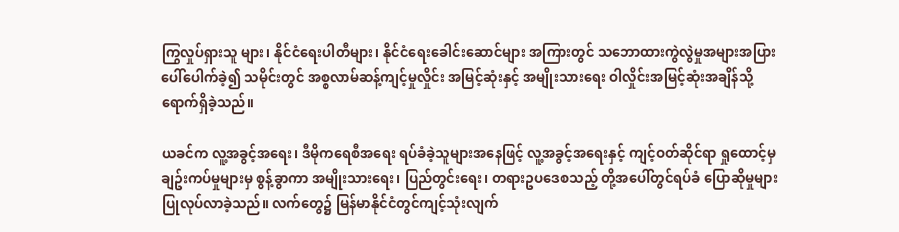ကြွလှုပ်ရှားသူ များ၊ နိုင်ငံရေးပါတီများ၊ နိုင်ငံရေးခေါင်းဆောင်များ အကြားတွင် သဘောထားကွဲလွဲမှုအများအပြားပေါ်ပေါက်ခဲ့၍ သမိုင်းတွင် အစ္စလာမ်ဆန့်ကျင့်မှုလှိုင်း အမြင့်ဆုံးနှင့် အမျိုးသားရေး ဝါလှိုင်းအမြင့်ဆုံးအချိန်သို့ရောက်ရှိခဲ့သည်။

ယခင်က လူ့အခွင့်အရေး၊ ဒီမိုကရေစီအရေး ရပ်ခံခဲ့သူများအနေဖြင့် လူ့အခွင့်အရေးနှင့် ကျင့်ဝတ်ဆိုင်ရာ ရှုထောင့်မှ ချဥ်းကပ်မှုများမှ စွန့်ခွာကာ အမျိုးသားရေး၊ ပြည်တွင်းရေး၊ တရားဥပဒေစသည့် တို့အပေါ်တွင်ရပ်ခံ ပြောဆိုမှုများ ပြုလုပ်လာခဲ့သည်။ လက်တွေ၌ မြန်မာနိုင်ငံတွင်ကျင့်သုံးလျက်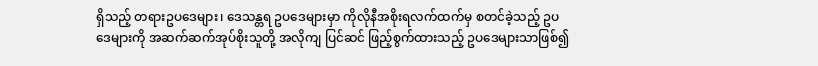ရှိသည့် တရားဥပဒေများ၊ ဒေသန္တရ ဥပဒေများမှာ ကိုလိုနီအစိုးရလက်ထက်မှ စတင်ခဲ့သည့် ဥပဒေများကို အဆက်ဆက်အုပ်စိုးသူတို့ အလိုကျ ပြင်ဆင် ဖြည့်စွက်ထားသည့် ဥပဒေများသာဖြစ်၍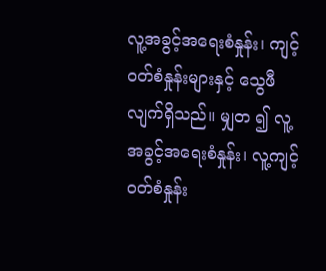လူ့အခွင့်အရေးစံနှုန်း၊ ကျင့်ဝတ်စံနှုန်းများနှင့် သွေဖီလျက်ရှိသည်။ မျှတ ၍ လူ့အခွင့်အရေးစံနှုန်း၊ လူ့ကျင့်ဝတ်စံနှုန်း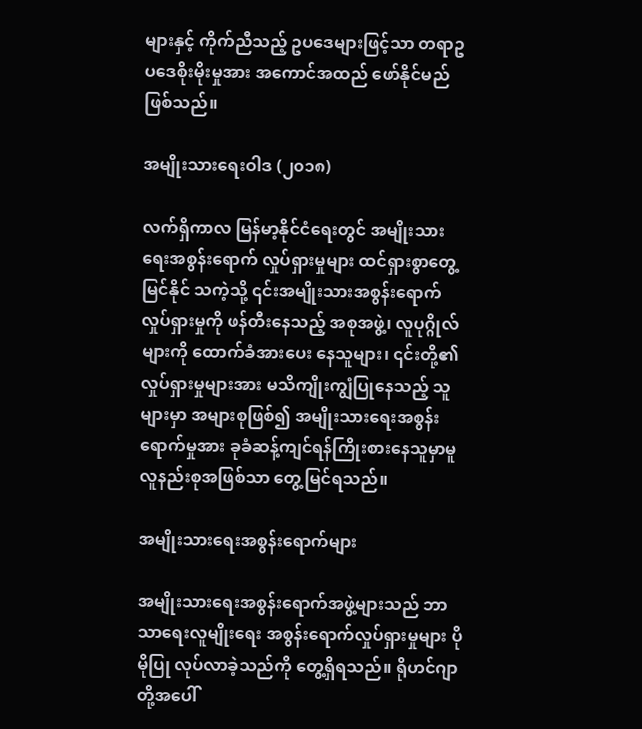များနှင့် ကိုက်ညီသည့် ဥပဒေများဖြင့်သာ တရာဥပဒေစိုးမိုးမှုအား အကောင်အထည် ဖော်နိုင်မည် ဖြစ်သည်။

အမျိုးသားရေးဝါဒ (၂၀၁၈)

လက်ရှိကာလ မြန်မာ့နိုင်ငံရေးတွင် အမျိုးသားရေးအစွန်းရောက် လှုပ်ရှားမှုများ ထင်ရှားစွာတွေ့မြင်နိုင် သကဲ့သို့ ၎င်းအမျိုးသားအစွန်းရောက်လှုပ်ရှားမှုကို ဖန်တီးနေသည့် အစုအဖွဲ့၊ လူပုဂ္ဂိုလ်များကို ထောက်ခံအားပေး နေသူများ၊ ၎င်းတို့၏ လှုပ်ရှားမှုများအား မသိကျိုးကျွံပြုနေသည့် သူများမှာ အများစုဖြစ်၍ အမျိုးသားရေးအစွန်း ရောက်မှုအား ခုခံဆန့်ကျင်ရန်ကြိုးစားနေသူမှာမူ လူနည်းစုအဖြစ်သာ တွေ့မြင်ရသည်။

အမျိုးသားရေးအစွန်းရောက်များ

အမျိုးသားရေးအစွန်းရောက်အဖွဲ့များသည် ဘာသာရေးလူမျိုးရေး အစွန်းရောက်လှုပ်ရှားမှုများ ပိုမိုပြု လုပ်လာခဲ့သည်ကို တွေ့ရှိရသည်။ ရိုဟင်ဂျာတို့အပေါ်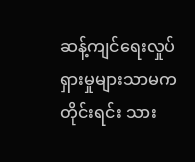ဆန့်ကျင်ရေးလှုပ်ရှားမှုများသာမက တိုင်းရင်း သား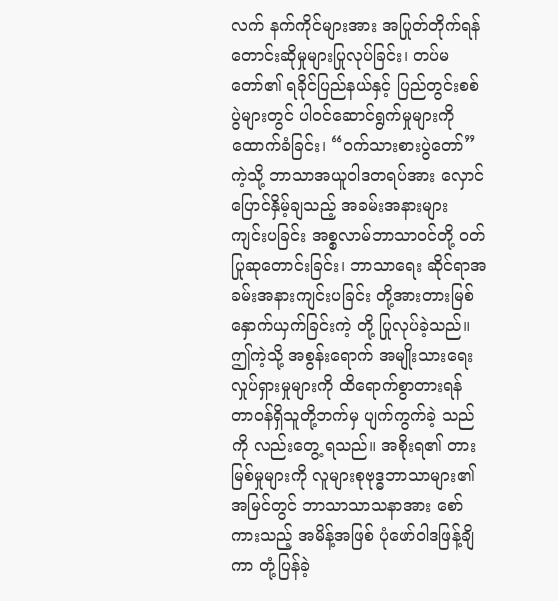လက် နက်ကိုင်များအား အပြုတ်တိုက်ရန် တောင်းဆိုမှုများပြုလုပ်ခြင်း၊ တပ်မတော်၏ ရခိုင်ပြည်နယ်နှင့် ပြည်တွင်းစစ် ပွဲများတွင် ပါဝင်ဆောင်ရွက်မှုများကို ထောက်ခံခြင်း၊ “ဝက်သားစားပွဲတော်” ကဲ့သို့ ဘာသာအယူဝါဒတရပ်အား လှောင်ပြောင်နှိမ့်ချသည့် အခမ်းအနားများ ကျင်းပခြင်း အစ္စလာမ်ဘာသာဝင်တို့ ဝတ်ပြုဆုတောင်းခြင်း၊ ဘာသာရေး ဆိုင်ရာအခမ်းအနားကျင်းပခြင်း တို့အားတားမြစ် နှောက်ယှက်ခြင်းကဲ့ တို့ ပြုလုပ်ခဲ့သည်။ ဤကဲ့သို့ အစွန်းရောက် အမျိုးသားရေး လှုပ်ရှားမှုများကို ထိရောက်စွာတားရန် တာဝန်ရှိသူတို့ဘက်မှ ပျက်ကွက်ခဲ့ သည်ကို လည်းတွေ့ ရသည်။ အစိုးရ၏ တားမြစ်မှုများကို လူများစုဗုဒ္ဓဘာသာများ၏ အမြင်တွင် ဘာသာသာသနာအား စော်ကားသည့် အမိန့်အဖြစ် ပုံဖော်ဝါဒဖြန့်ချိကာ တုံ့ပြန်ခဲ့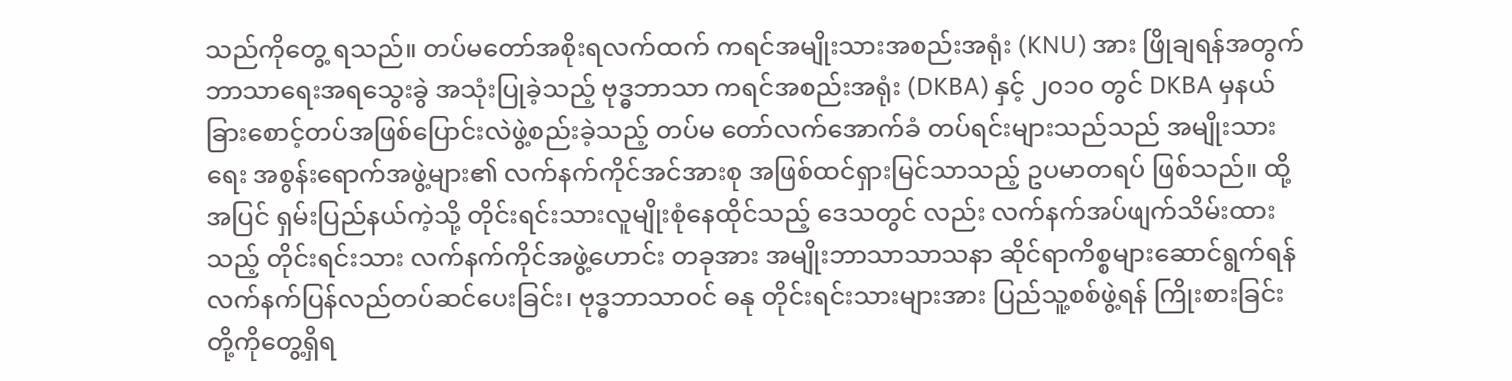သည်ကိုတွေ့ ရသည်။ တပ်မတော်အစိုးရလက်ထက် ကရင်အမျိုးသားအစည်းအရုံး (KNU) အား ဖြိုချရန်အတွက် ဘာသာရေးအရသွေးခွဲ အသုံးပြုခဲ့သည့် ဗုဒ္ဓဘာသာ ကရင်အစည်းအရုံး (DKBA) နှင့် ၂၀၁၀ တွင် DKBA မှနယ်ခြားစောင့်တပ်အဖြစ်ပြောင်းလဲဖွဲ့စည်းခဲ့သည့် တပ်မ တော်လက်အောက်ခံ တပ်ရင်းများသည်သည် အမျိုးသားရေး အစွန်းရောက်အဖွဲ့များ၏ လက်နက်ကိုင်အင်အားစု အဖြစ်ထင်ရှားမြင်သာသည့် ဥပမာတရပ် ဖြစ်သည်။ ထို့အပြင် ရှမ်းပြည်နယ်ကဲ့သို့ တိုင်းရင်းသားလူမျိုးစုံနေထိုင်သည့် ဒေသတွင် လည်း လက်နက်အပ်ဖျက်သိမ်းထားသည့် တိုင်းရင်းသား လက်နက်ကိုင်အဖွဲ့ဟောင်း တခုအား အမျိုးဘာသာသာသနာ ဆိုင်ရာကိစ္စများဆောင်ရွက်ရန် လက်နက်ပြန်လည်တပ်ဆင်ပေးခြင်း၊ ဗုဒ္ဓဘာသာဝင် ဓနု တိုင်းရင်းသားများအား ပြည်သူ့စစ်ဖွဲ့ရန် ကြိုးစားခြင်း တို့ကိုတွေ့ရှိရ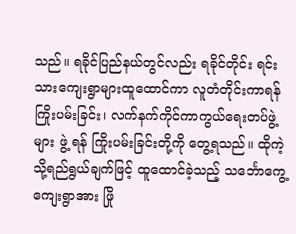သည်။ ရခိုင်ပြည်နယ်တွင်လည်း ရခိုင်တိုင်း ရင်းသားကျေးရွာများထူထောင်ကာ လူတံတိုင်းကာရန်ကြိုးပမ်းခြင်း၊ လက်နက်ကိုင်ကာကွယ်ရေးတပ်ဖွဲ့များ ဖွဲ့ ရန် ကြိုးပမ်းခြင်းတို့ကို တွေ့ရသည်။ ထိုကဲ့သို့ရည်ရွယ်ချက်ဖြင့် ထူထောင်ခဲ့သည့် သင်္ဘောကွေ့ကျေးရွာအား ဖြို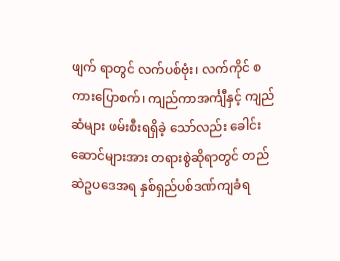ဖျက် ရာတွင် လက်ပစ်ဗုံး၊ လက်ကိုင် စကားပြောစက်၊ ကျည်ကာအင်္ကျီနှင့် ကျည်ဆံများ ဖမ်းစီးရရှိခဲ့ သော်လည်း ခေါင်း ဆောင်များအား တရားစွဲဆိုရာတွင် တည်ဆဲဥပဒေအရ နှစ်ရှည်ပစ်ဒဏ်ကျခံရ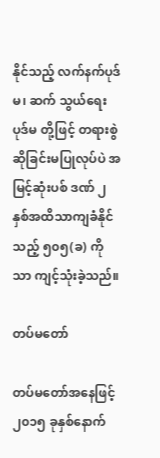နိုင်သည့် လက်နက်ပုဒ်မ၊ ဆက် သွယ်ရေးပုဒ်မ တို့ဖြင့် တရားစွဲဆိုခြင်းမပြုလုပ်ပဲ အမြင့်ဆုံးပစ် ဒဏ် ၂ နှစ်အထိသာကျခံနိုင်သည့် ၅၀၅(ခ) ကိုသာ ကျင့်သုံးခဲ့သည်။

တပ်မတော်

တပ်မတော်အနေဖြင့် ၂၀၁၅ ခုနှစ်နောက်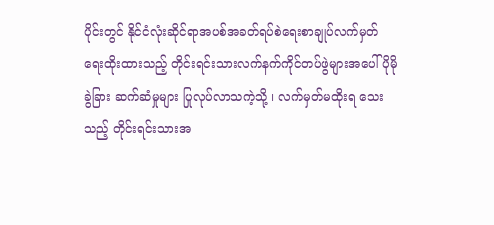ပိုင်းတွင် နိုင်ငံလုံးဆိုင်ရာအပစ်အခတ်ရပ်စဲရေးစာချုပ်လက်မှတ် ရေးထိုးထားသည့် တိုင်းရင်းသားလက်နက်ကိုင်တပ်ဖွဲများအပေါ် ပိုမိုခွဲခြား ဆက်ဆံမှုများ ပြုလုပ်လာသကဲ့သို့ ၊ လက်မှတ်မထိုးရ သေးသည့် တိုင်းရင်းသားအ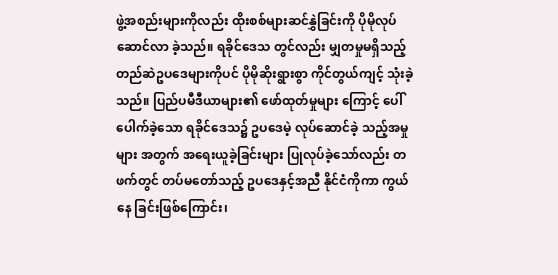ဖွဲ့အစည်းများကိုလည်း ထိုးစစ်များဆင်နွှဲခြင်းကို ပိုမိုလုပ်ဆောင်လာ ခဲ့သည်။ ရခိုင်ဒေသ တွင်လည်း မျှတမှုမရှိသည့် တည်ဆဲဥပဒေများကိုပင် ပိုမိုဆိုးရွားစွာ ကိုင်တွယ်ကျင့် သုံးခဲ့သည်။ ပြည်ပမီဒီယာများ၏ ဖော်ထုတ်မှုများ ကြောင့် ပေါ်ပေါက်ခဲ့သော ရခိုင်ဒေသ၌ ဥပဒေမဲ့ လုပ်ဆောင်ခဲ့ သည့်အမှုများ အတွက် အရေးယူခဲ့ခြင်းများ ပြုလုပ်ခဲ့သော်လည်း တဖက်တွင် တပ်မတော်သည့် ဥပဒေနှင့်အညီ နိုင်ငံကိုကာ ကွယ်နေ ခြင်းဖြစ်ကြောင်း၊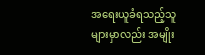အရေးယူခံရသည့်သူများမှာလည်း အမျိုး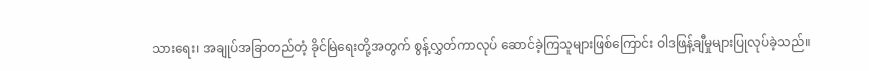သားရေး၊ အချုပ်အခြာတည်တံ့ ခိုင်မြဲရေးတို့အတွက် စွန့်လွှတ်ကာလုပ်‌ ဆောင်ခဲ့ကြသူများဖြစ်ကြောင်း ဝါဒဖြန့်ချီမှုများပြုလုပ်ခဲ့သည်။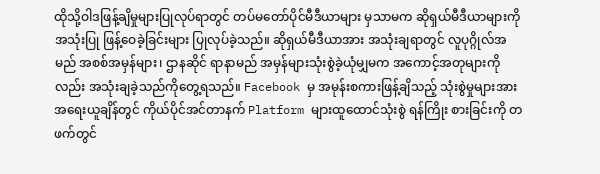ထိုသို့ဝါဒဖြန့်ချိမှုများပြုလုပ်ရာတွင် တပ်မတော်ပိုင်မီဒီယာများ မှသာမက ဆိုရှယ်မီဒီယာများကိုအသုံးပြု ဖြန့်ဝေခဲ့ခြင်းများ ပြုလုပ်ခဲ့သည်။ ဆိုရှယ်မီဒီယာအား အသုံးချရာတွင် လူပုဂ္ဂိုလ်အမည် အစစ်အမှန်များ၊ ဌာနဆိုင် ရာနာမည် အမှန်များသုံးစွဲခဲ့ယုံမျှမက အကောင့်အတုများကိုလည်း အသုံးချခဲ့သည်ကိုတွေ့ရသည်။ Facebook မှ အမုန်းစကားဖြန့်ချိသည့် သုံးစွဲမှုများအား အရေးယူချိန်တွင် ကိုယ်ပိုင်အင်တာနက် Platform များထူထောင်သုံးစွဲ ရန်ကြိုး စားခြင်းကို တဖက်တွင်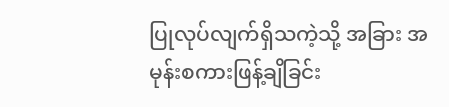ပြုလုပ်လျက်ရှိသကဲ့သို့ အခြား အမုန်းစကားဖြန့်ချိခြင်း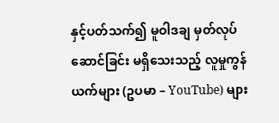နှင့်ပတ်သက်၍ မူဝါဒချ မှတ်လုပ်ဆောင်ခြင်း မရှိသေးသည့် လူမှုကွန်ယက်များ (ဥပမာ – YouTube) များ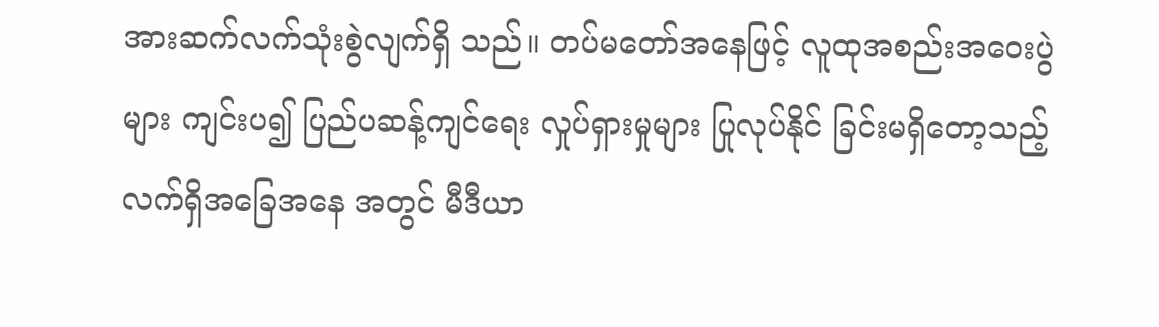အားဆက်လက်သုံးစွဲလျက်ရှိ သည်။ တပ်မတော်အနေဖြင့် လူထုအစည်းအဝေးပွဲများ ကျင်းပ၍ ပြည်ပဆန့်ကျင်ရေး လှုပ်ရှားမှုများ ပြုလုပ်နိုင် ခြင်းမရှိတော့သည့် လက်ရှိအခြေအနေ အတွင် မီဒီယာ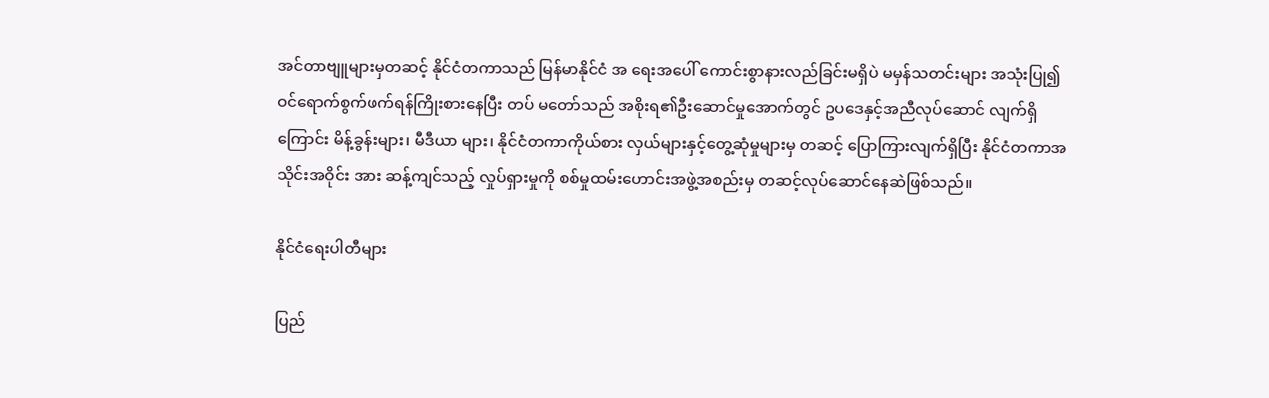အင်တာဗျူများမှတဆင့် နိုင်ငံတကာသည် မြန်မာနိုင်ငံ အ ရေးအပေါ် ကောင်းစွာနားလည်ခြင်းမရှိပဲ မမှန်သတင်းများ အသုံးပြု၍ ဝင်ရောက်စွက်ဖက်ရန်ကြိုးစားနေပြီး တပ် မတော်သည် အစိုးရ၏ဦးဆောင်မှုအောက်တွင် ဥပဒေနှင့်အညီလုပ်ဆောင် လျက်ရှိကြောင်း မိန့်ခွန်းများ၊ မီဒီယာ များ၊ နိုင်ငံတကာကိုယ်စား လှယ်များနှင့်တွေ့ဆုံမှုများမှ တဆင့် ပြောကြားလျက်ရှိပြီး နိုင်ငံတကာအသိုင်းအဝိုင်း အား ဆန့်ကျင်သည့် လှုပ်ရှားမှုကို စစ်မှုထမ်းဟောင်းအဖွဲ့အစည်းမှ တဆင့်လုပ်ဆောင်နေဆဲဖြစ်သည်။

နိုင်ငံရေးပါတီများ

ပြည်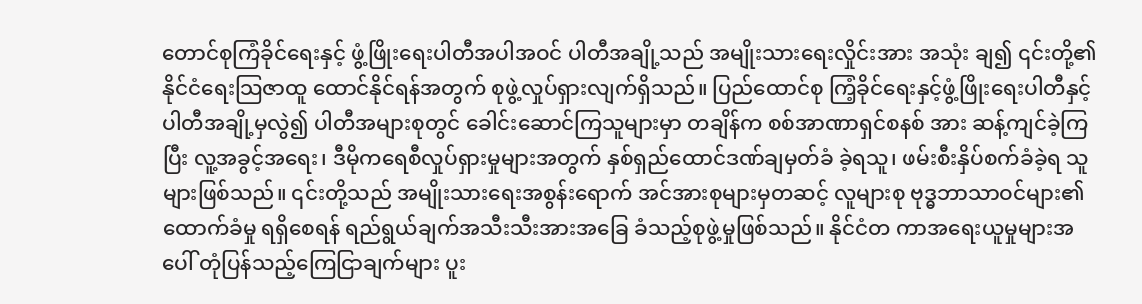တောင်စုကြံခိုင်ရေးနှင့် ဖွံ့ဖြိုးရေးပါတီအပါအဝင် ပါတီအချို့သည် အမျိုးသားရေးလှိုင်းအား အသုံး ချ၍ ၎င်းတို့၏ နိုင်ငံရေးသြဇာထူ ထောင်နိုင်ရန်အတွက် စုဖွဲ့လှုပ်ရှားလျက်ရှိသည်။ ပြည်ထောင်စု ကြံ့ခိုင်ရေးနှင့်ဖွံ့ဖြိုးရေးပါတီနှင့် ပါတီအချို့မှလွဲ၍ ပါတီအများစုတွင် ခေါင်းဆောင်ကြသူများမှာ တချိန်က စစ်အာဏာရှင်စနစ် အား ဆန့်ကျင်ခဲ့ကြပြီး လူ့အခွင့်အရေး၊ ဒီမိုကရေစီလှုပ်ရှားမှုများအတွက် နှစ်ရှည်ထောင်ဒဏ်ချမှတ်ခံ ခဲ့ရသူ၊ ဖမ်းစီးနှိပ်စက်ခံခဲ့ရ သူများဖြစ်သည်။ ၎င်းတို့သည် အမျိုးသားရေးအစွန်းရောက် အင်အားစုများမှတဆင့် လူများစု ဗုဒ္ဓဘာသာဝင်များ၏ ထောက်ခံမှု ရရှိစေရန် ရည်ရွယ်ချက်အသီးသီးအားအခြေ ခံသည့်စုဖွဲ့မှုဖြစ်သည်။ နိုင်ငံတ ကာအရေးယူမှုများအပေါ် တုံပြန်သည့်ကြေငြာချက်များ ပူး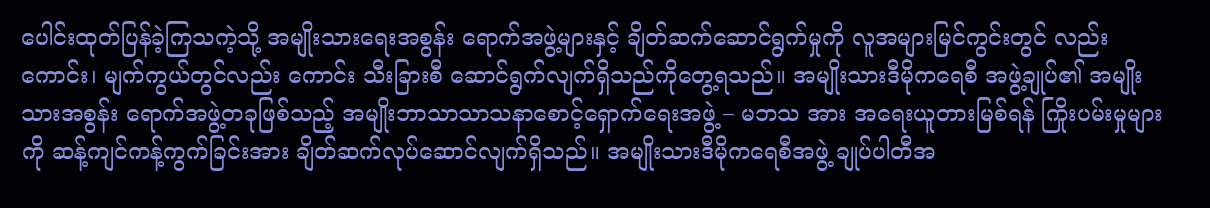ပေါင်းထုတ်ပြန်ခဲ့ကြသကဲ့သို့ အမျိုးသားရေးအစွန်း ရောက်အဖွဲ့များနှင့် ချိတ်ဆက်ဆောင်ရွက်မှုကို လူအများမြင်ကွင်းတွင် လည်းကောင်း၊ မျက်ကွယ်တွင်လည်း ကောင်း သီးခြားစီ ဆောင်ရွက်လျက်ရှိသည်ကိုတွေ့ရသည်။ အမျိုးသားဒီမိုကရေစီ အဖွဲ့ချုပ်၏ အမျိုးသားအစွန်း ရောက်အဖွဲ့တခုဖြစ်သည့် အမျိုးဘာသာသာသနာစောင့်ရှောက်ရေးအဖွဲ့ – မဘသ အား အရေးယူတားမြစ်ရန် ကြိုးပမ်းမှုများကို ဆန့်ကျင်ကန့်ကွက်ခြင်းအား ချိတ်ဆက်လုပ်ဆောင်လျက်ရှိသည်။ အမျိုးသားဒီမိုကရေစီအဖွဲ့ ချုပ်ပါတီအ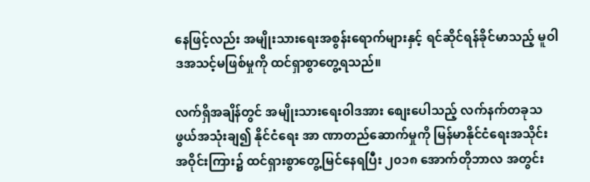နေဖြင့်လည်း အမျိုးသားရေးအစွန်းရောက်များနှင့် ရင်ဆိုင်ရန်ခိုင်မာသည့် မူဝါဒအသင့်မဖြစ်မှုကို ထင်ရှာစွာတွေ့ရသည်။

လက်ရှိအချိန်တွင် အမျိုးသားရေးဝါဒအား စျေးပေါသည့် လက်နက်တခုသဖွယ်အသုံးချ၍ နိုင်ငံရေး အာ ဏာတည်ဆောက်မှုကို မြန်မာနိုင်ငံရေးအသိုင်းအဝိုင်းကြား၌ ထင်ရှားစွာတွေ့မြင်နေရပြီး ၂၀၁၈ အောက်တိုဘာလ အတွင်း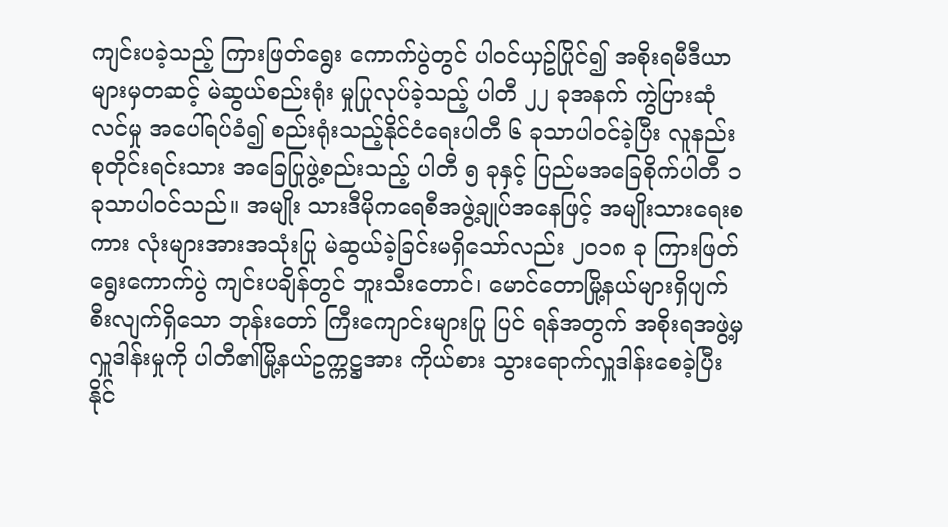ကျင်းပခဲ့သည့် ကြားဖြတ်ရွေး ကောက်ပွဲတွင် ပါဝင်ယှဥ်ပြိုင်၍ အစိုးရမီဒီယာများမှတဆင့် မဲဆွယ်စည်းရုံး မှုပြုလုပ်ခဲ့သည့် ပါတီ ၂၂ ခုအနက် ကွဲပြားဆုံလင်မှု အပေါ်ရပ်ခံ၍ စည်းရုံးသည့်နိုင်ငံရေးပါတီ ၆ ခုသာပါဝင်ခဲ့ပြီး လူနည်းစုတိုင်းရင်းသား အခြေပြုဖွဲ့စည်းသည့် ပါတီ ၅ ခုနှင့် ပြည်မအခြေစိုက်ပါတီ ၁ ခုသာပါဝင်သည်။ အမျိုး သားဒီမိုကရေစီအဖွဲ့ချုပ်အနေဖြင့် အမျိုးသားရေးစကား လုံးများအားအသုံးပြု မဲဆွယ်ခဲ့ခြင်းမရှိသော်လည်း ၂၀၁၈ ခု ကြားဖြတ်ရွေးကောက်ပွဲ ကျင်းပချိန်တွင် ဘူးသီးတောင်၊ မောင်တောမြို့နယ်များရှိပျက်စီးလျက်ရှိသော ဘုန်းတော် ကြီးကျောင်းများပြု ပြင် ရန်အတွက် အစိုးရအဖွဲ့မှ လှူဒါန်းမှုကို ပါတီ၏မြို့နယ်ဥက္ကဋ္ဌအား ကိုယ်စား သွားရောက်လှူဒါန်းစေခဲ့ပြီး နိုင်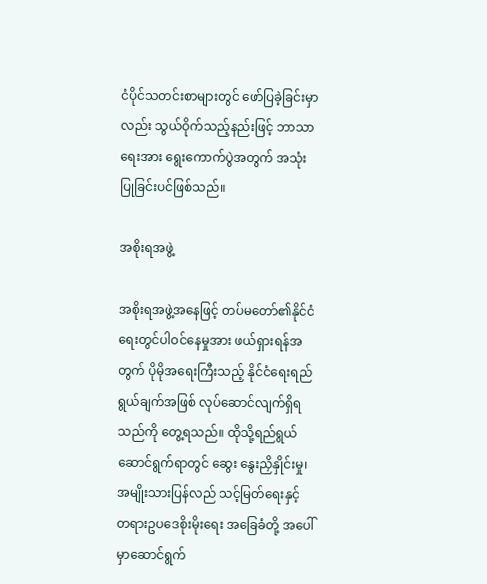ငံပိုင်သတင်းစာများတွင် ဖော်ပြခဲ့ခြင်းမှာလည်း သွယ်ဝိုက်သည့်နည်းဖြင့် ဘာသာ ရေးအား ရွေးကောက်ပွဲအတွက် အသုံးပြုခြင်းပင်ဖြစ်သည်။

အစိုးရအဖွဲ့

အစိုးရအဖွဲ့အနေဖြင့် တပ်မတော်၏နိုင်ငံရေးတွင်ပါဝင်နေမှုအား ဖယ်ရှားရန်အတွက် ပိုမိုအရေးကြီးသည့် နိုင်ငံရေးရည်ရွယ်ချက်အဖြစ် လုပ်ဆောင်လျက်ရှိရသည်ကို တွေ့ရသည်။ ထိုသို့ရည်ရွယ် ဆောင်ရွက်ရာတွင် ဆွေး‌ ‌နွေးညှိနှိုင်းမှု၊ အမျိုးသားပြန်လည် သင့်မြတ်ရေးနှင့် တရားဥပဒေစိုးမိုးရေး အခြေခံတို့ အပေါ်မှာဆောင်ရွက်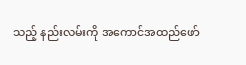သည့် နည်းလမ်းကို အကောင်အထည်ဖော်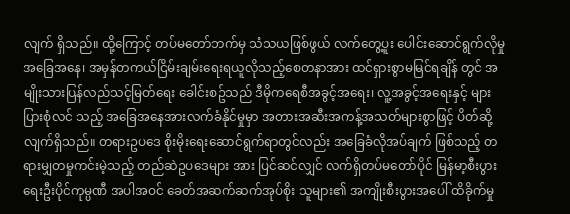လျက် ရှိသည်။ ထို့ကြောင့် တပ်မတော်ဘက်မှ သံသယဖြစ်ဖွယ် လက်တွေ့ပူး ပေါင်းဆောင်ရွက်လိုမှုအခြေအနေ၊ အမှန်တကယ်ငြိမ်းချမ်းရေးရယူလိုသည့်စေတနာအား ထင်ရှားစွာမမြင်ရချိန် တွင် အမျိုးသားပြန်လည်သင့်မြတ်ရေး ခေါင်းစဥ်သည် ဒီမိုကရေစီအခွင့်အရေး၊ လူ့အခွင့်အရေးနှင့် များပြားစုံလင် သည့် အခြေအနေအားလက်ခံနိုင်မှုမှာ အတားအဆီးအကန့်အသတ်များစွာဖြင့် ပိတ်ဆို့လျက်ရှိသည်။ တရားဥပဒေ စိုးမိုးရေးဆောင်ရွက်ရာတွင်လည်း အခြေခံလိုအပ်ချက် ဖြစ်သည့် တရားမျှတမှုကင်းမဲ့သည့် တည်ဆဲဥပဒေများ အား ပြင်ဆင်လျှင် လက်ရှိတပ်မတော်ပိုင် မြန်မာ့စီးပွားရေးဦးပိုင်ကုမ္ပဏီ အပါအဝင် ခေတ်အဆက်ဆက်အုပ်စိုး သူများ၏ အကျိုးစီးပွားအပေါ် ထိခိုက်မှု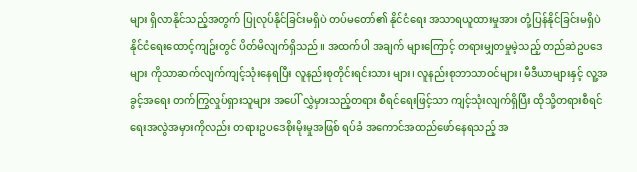များ ရှိလာနိုင်သည့်အတွက် ပြုလုပ်နိုင်ခြင်းမရှိပဲ တပ်မတော်၏ နိုင်ငံရေး အသာရယူထားမှုအား တုံ့ပြန်နိုင်ခြင်းမရှိပဲ နိုင်ငံရေးထောင့်ကျဥ်းတွင် ပိတ်မိလျက်ရှိသည်။ အထက်ပါ အချက် များကြောင့် တရားမျှတမှုမဲ့သည့် တည်ဆဲဥပဒေများ ကိုသာဆက်လျက်ကျင့်သုံးနေရပြီး လူနည်းစုတိုင်းရင်းသား များ၊ လူနည်းစုဘာသာဝင်များ၊ မီဒီယာများနှင့် လူ့အခွင့်အရေး တက်ကြွလှုပ်ရှားသူများ အပေါ် လွှဲမှားသည့်တရား စီရင်ရေးဖြင့်သာ ကျင့်သုံးလျက်ရှိပြီး ထိုသို့တရားစီရင်ရေးအလွဲအမှားကိုလည်း တရားဥပဒေစိုးမိုးမှုအဖြစ် ရပ်ခံ အကောင်အထည်ဖော်နေရသည့် အ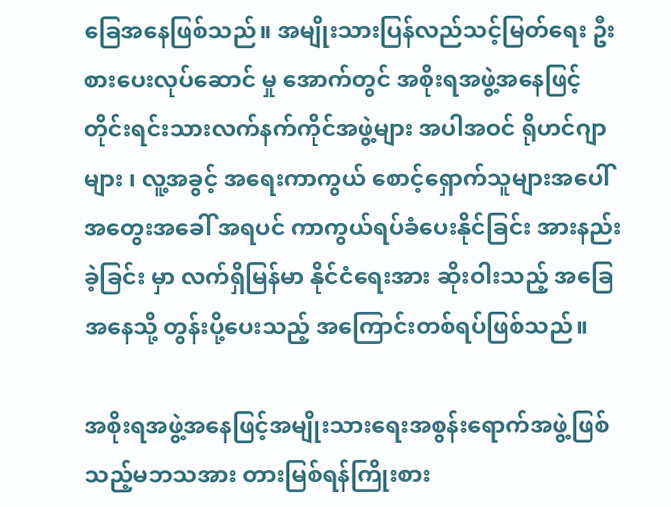ခြေအနေဖြစ်သည်။ အမျိုးသားပြန်လည်သင့်မြတ်ရေး ဦးစားပေးလုပ်ဆောင် မှု အောက်တွင် အစိုးရအဖွဲ့အနေဖြင့် တိုင်းရင်းသားလက်နက်ကိုင်အဖွဲ့များ အပါအဝင် ရိုဟင်ဂျာများ ၊ လူ့အခွင့် အရေးကာကွယ် စောင့်ရှောက်သူများအပေါ် အတွေးအခေါ် အရပင် ကာကွယ်ရပ်ခံပေးနိုင်ခြင်း အားနည်းခဲ့ခြင်း မှာ လက်ရှိမြန်မာ နိုင်ငံရေးအား ဆိုးဝါးသည့် အခြေအနေသို့ တွန်းပို့ပေးသည့် အကြောင်းတစ်ရပ်ဖြစ်သည်။

အစိုးရအဖွဲ့အနေဖြင့်အမျိုးသားရေးအစွန်းရောက်အဖွဲ့ဖြစ်သည့်မဘသအား တားမြစ်ရန်ကြိုးစား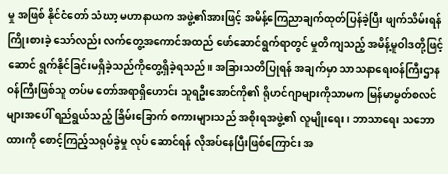မှု အဖြစ် နိုင်ငံတော် သံဃာ့ မဟာနာယက အဖွဲ့၏အားဖြင့် အမိန့်ကြေညာချက်ထုတ်ပြန်ခဲ့ပြီး ဖျက်သိမ်းရန်ကြိုးစားခဲ့ သော်လည်း လက်တွေ့အကောင်အထည် ဖော်ဆောင်ရွက်ရာတွင် မှုတိကျသည့် အမိန့်မူဝါဒတို့ဖြင့် ဆောင် ရွက်နိုင်ခြင်းမရှိခဲ့သည်ကိုတွေ့ရှိခဲ့ရသည်။ အခြားသတိပြုရန် အချက်မှာ သာသနာရေးဝန်ကြီးဌာန ဝန်ကြီးဖြစ်သူ တပ်မ တော်အရာရှိဟောင်း သူရဦးအောင်ကို၏ ရိုဟင်ဂျာများကိုသာမက မြန်မာမွတ်စလင်များအပေါ် ရည်ရွယ်သည့် ခြိမ်းခြောက် စကားများသည် အစိုးရအဖွဲ့၏ လူမျိုးရေး၊ ဘာသာရေး သဘောထားကို စောင့်ကြည့်သရုပ်ခွဲမှု လုပ် ဆောင်ရန် လိုအပ်နေပြီးဖြစ်ကြောင်း အ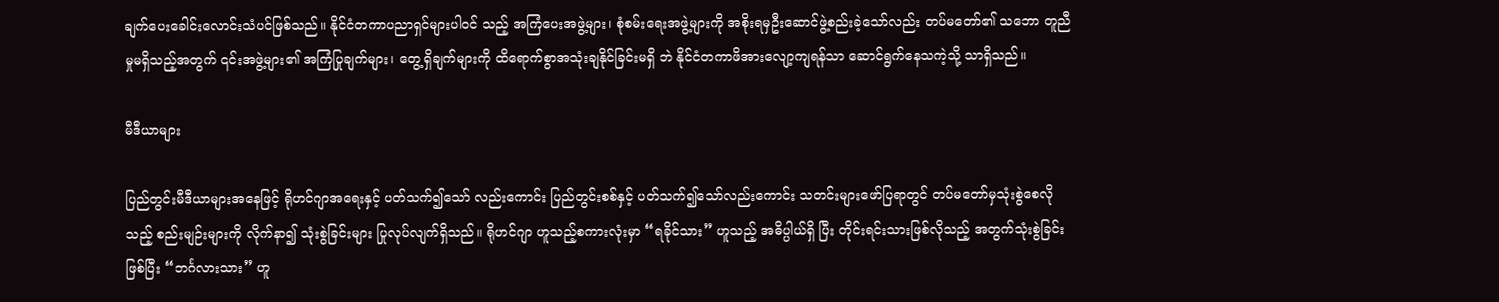ချက်ပေးခေါင်းလောင်းသံပင်ဖြစ်သည်။ နိုင်ငံတကာပညာရှင်များပါဝင် သည့် အကြံပေးအဖွဲ့များ၊ စုံစမ်းရေးအဖွဲ့များကို အစိုးရမှဦးဆောင်ဖွဲ့စည်းခဲ့သော်လည်း တပ်မတော်၏ သဘော တူညီမှုမရှိသည့်အတွက် ၎င်းအဖွဲ့များ၏ အကြံပြုချက်များ၊ တွေ့ရှိချက်များကို ထိရောက်စွာအသုံးချနိုင်ခြင်းမရှိ ဘဲ နိုင်ငံတကာဖိအားလျော့ကျရန်သာ ဆောင်ရွက်နေသကဲ့သို့ သာရှိသည်။

မီဒီယာများ

ပြည်တွင်းမီဒီယာများအနေဖြင့် ရိုဟင်ဂျာအရေးနှင့် ပတ်သက်၍သော် လည်းကောင်း ပြည်တွင်းစစ်နှင့် ပတ်သက်၍သော်လည်းကောင်း သတင်းများဖော်ပြရာတွင် တပ်မတော်မှသုံးစွဲစေလိုသည့် စည်းမျဉ်းများကို လိုက်နာ၍ သုံးစွဲခြင်းများ ပြုလုပ်လျက်ရှိသည်။ ရိုဟင်ဂျာ ဟူသည့်စကားလုံးမှာ “ရခိုင်သား” ဟူသည့် အဓိပ္ပါယ်ရှိ ပြီး တိုင်းရင်းသားဖြစ်လိုသည့် အတွက်သုံးစွဲခြင်းဖြစ်ပြီး “ဘင်္ဂလားသား” ဟူ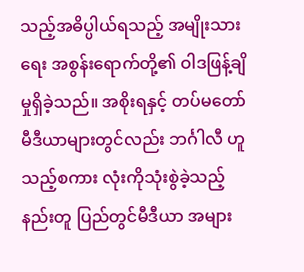သည့်အဓိပ္ပါယ်ရသည့် အမျိုးသားရေး အစွန်းရောက်တို့၏ ဝါဒဖြန့်ချိမှုရှိခဲ့သည်။ အစိုးရနှင့် တပ်မတော်မီဒီယာများတွင်လည်း ဘင်္ဂါလီ ဟူသည့်စကား လုံးကိုသုံးစွဲခဲ့သည့် နည်းတူ ပြည်တွင်မီဒီယာ အများ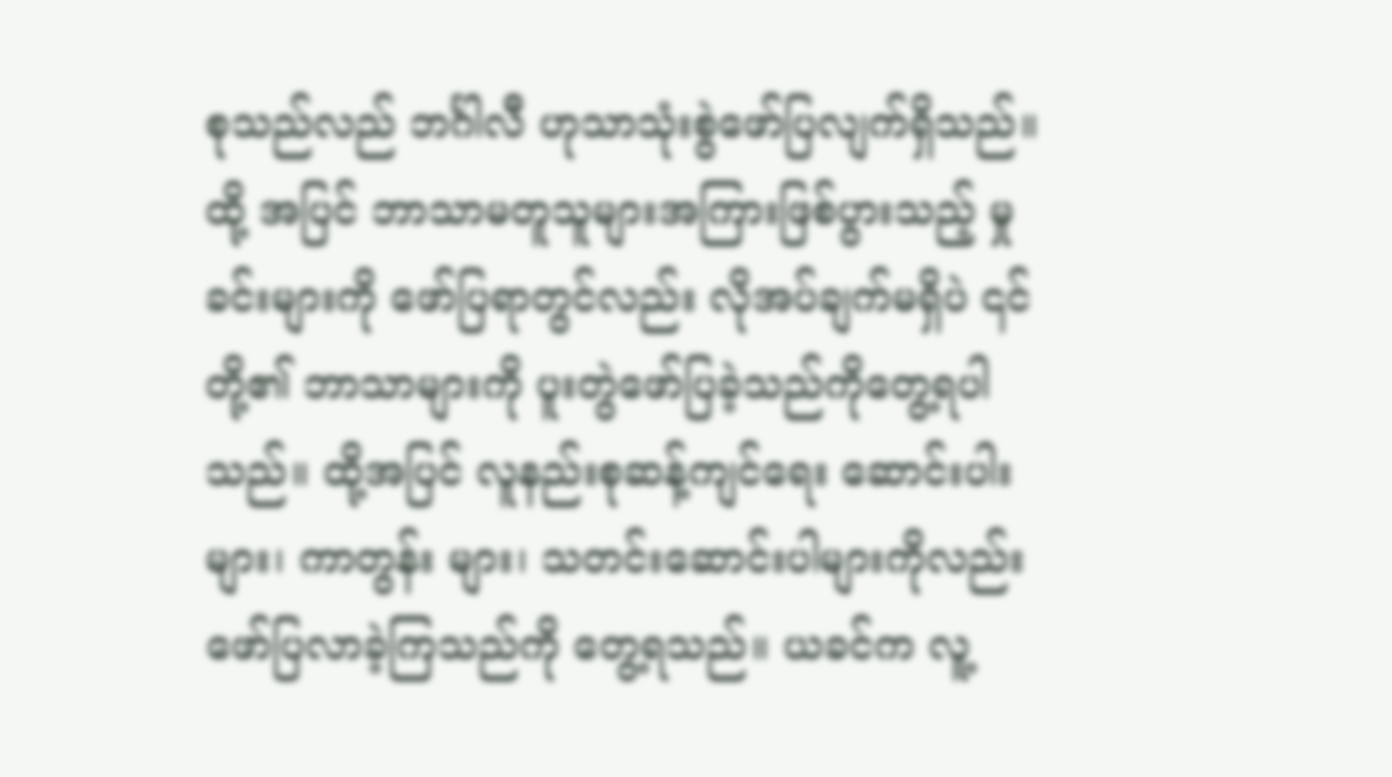စုသည်လည် ဘင်္ဂါလီ ဟုသာသုံးစွဲဖော်ပြလျက်ရှိသည်။ ထို့ အပြင် ဘာသာမတူသူများအကြားဖြစ်ပွားသည့် မှုခင်းများကို ဖော်ပြရာတွင်လည်း လိုအပ်ချက်မရှိပဲ ၎င်တို့၏ ဘာသာများကို ပူးတွဲဖော်ပြခဲ့သည်ကိုတွေ့ရပါသည်။ ထို့အပြင် လူနည်းစုဆန့်ကျင်ရေး ဆောင်းပါးများ၊ ကာတွန်း များ၊ သတင်းဆောင်းပါများကိုလည်း ဖော်ပြလာခဲ့ကြသည်ကို တွေ့ရသည်။ ယခင်က လူ့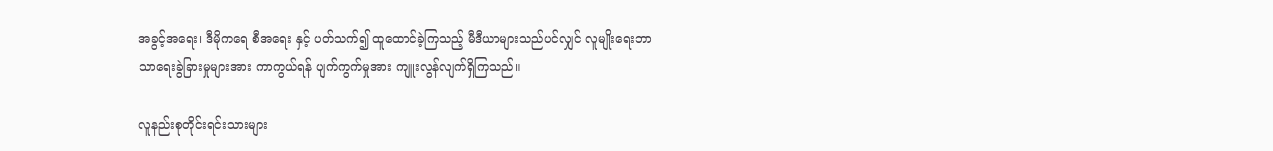အခွင့်အရေး၊ ဒီမိုကရေ စီအရေး နှင့် ပတ်သက်၍ ထူထောင်ခဲ့ကြသည့် မီဒီယာများသည်ပင်လျှင် လူမျိုးရေးဘာသာရေးခွဲခြားမှုများအား ကာကွယ်ရန် ပျက်ကွက်မှုအား ကျူးလွန်လျက်ရှိကြသည်။

လူနည်းစုတိုင်းရင်းသားများ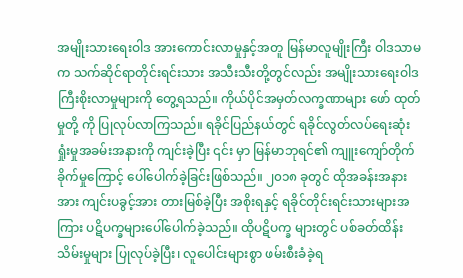အမျိုးသားရေးဝါဒ အားကောင်းလာမှုနှင့်အတူ မြန်မာလူမျိုးကြီး ဝါဒသာမက သက်ဆိုင်ရာတိုင်းရင်းသား အသီးသီးတို့တွင်လည်း အမျိုးသားရေးဝါဒကြီးစိုးလာမှုများကို တွေ့ရသည်။ ကိုယ်ပိုင်အမှတ်လက္ခဏာများ ဖော် ထုတ်မှုတို့ ကို ပြုလုပ်လာကြသည်။ ရခိုင်ပြည်နယ်တွင် ရခိုင်လွတ်လပ်ရေးဆုံး ရှုံးမှုအခမ်းအနားကို ကျင်းခဲ့ပြီး ၎င်း မှာ မြန်မာဘုရင်၏ ကျူးကျော်တိုက်ခိုက်မှုကြောင့် ပေါ်ပေါက်ခဲ့ခြင်းဖြစ်သည်။ ၂၀၁၈ ခုတွင် ထိုအခန်းအနားအား ကျင်းပခွင့်အား တားမြစ်ခဲ့ပြီး အစိုးရနှင့် ရခိုင်တိုင်းရင်းသားများအကြား ပဋိပက္ခများပေါ်ပေါက်ခဲ့သည်။ ထိုပဋိပက္ခ များတွင် ပစ်ခတ်ထိန်းသိမ်းမှုများ ပြုလုပ်ခဲ့ပြီး၊ လူပေါင်းများစွာ ဖမ်းစီးခံခဲ့ရ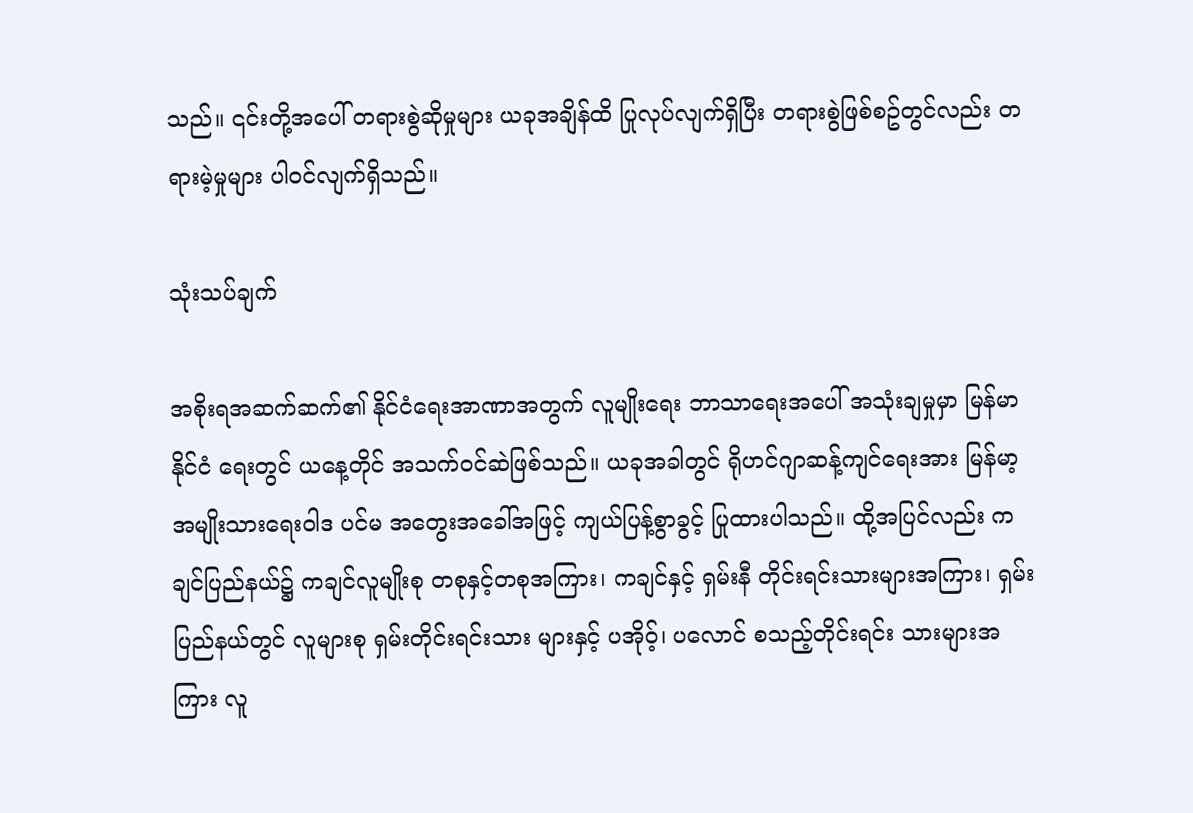သည်။ ၎င်းတို့အပေါ် တရားစွဲဆိုမှုများ ယခုအချိန်ထိ ပြုလုပ်လျက်ရှိပြီး တရားစွဲဖြစ်စဥ်တွင်လည်း တရားမဲ့မှုများ ပါဝင်လျက်ရှိသည်။

သုံးသပ်ချက်

အစိုးရအဆက်ဆက်၏ နိုင်ငံရေးအာဏာအတွက် လူမျိုးရေး ဘာသာရေးအပေါ် အသုံးချမှုမှာ မြန်မာနိုင်ငံ ရေးတွင် ယနေ့တိုင် အသက်ဝင်ဆဲဖြစ်သည်။ ယခုအခါတွင် ရိုဟင်ဂျာဆန့်ကျင်ရေးအား မြန်မာ့အမျိုးသားရေးဝါဒ ပင်မ အတွေးအခေါ်အဖြင့် ကျယ်ပြန့်စွာခွင့် ပြုထားပါသည်။ ထို့အပြင်လည်း ကချင်ပြည်နယ်၌ ကချင်လူမျိုးစု တစုနှင့်တစုအကြား၊ ကချင်နှင့် ရှမ်းနီ တိုင်းရင်းသားများအကြား၊ ရှမ်းပြည်နယ်တွင် လူများစု ရှမ်းတိုင်းရင်းသား များနှင့် ပအိုဝ့်၊ ပလောင် စသည့်တိုင်းရင်း သားများအကြား လူ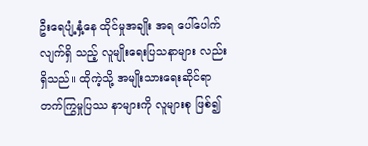ဦးရေပျံ့နှံ့နေ ထိုင်မှုအချိုး အရ ပေါ်ပေါက်လျက်ရှိ သည့် လူမျိုးရေးပြသနာများ လည်းရှိသည်။ ထိုကဲ့သို့ အမျိုးသားရေးဆိုင်ရာ တက်ကြွမှုပြဿ နာများကို လူများစု ဖြစ်၍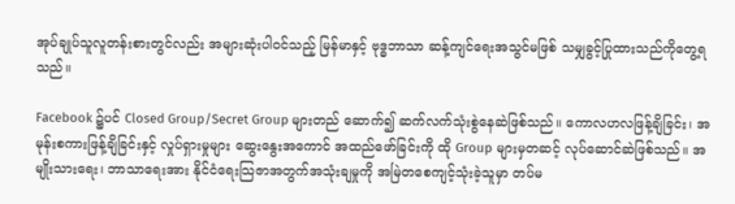အုပ်ချုပ်သူလူတန်းစားတွင်လည်း အများဆုံးပါဝင်သည့် မြန်မာနှင့် ဗုဒ္ဓဘာသာ ဆန့်ကျင်ရေးအသွင်မဖြစ် သမျှခွင့်ပြုထားသည်ကိုတွေ့ရသည်။

Facebook ၌ပင် Closed Group/Secret Group များတည် ဆောက်၍ ဆက်လက်သုံးစွဲနေဆဲဖြစ်သည်။ ကောလဟလဖြန့်ချိခြင်း၊ အမုန်းစကားဖြန့်ချိခြင်းနှင့် လှုပ်ရှားမှုများ ဆွေးနွေးအကောင် အထည်ဖော်ခြင်းကို ထို Group များမှတဆင့် လုပ်ဆောင်ဆဲဖြစ်သည်။ အမျိုးသားရေး၊ ဘာသာရေးအား နိုင်ငံရေးသြဇာအတွက်အသုံးချမှုကို အမြဲတစေကျင့်သုံးခဲ့သူမှာ တပ်မ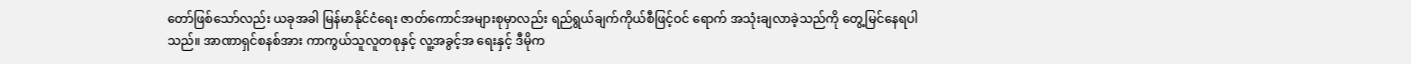တော်ဖြစ်သော်လည်း ယခုအခါ မြန်မာနိုင်ငံရေး ဇာတ်ကောင်အများစုမှာလည်း ရည်ရွယ်ချက်ကိုယ်စီဖြင့်ဝင် ရောက် အသုံးချလာခဲ့သည်ကို တွေ့မြင်နေရပါသည်။ အာဏာရှင်စနစ်အား ကာကွယ်သူလူတစုနှင့် လူ့အခွင့်အ ရေးနှင့် ဒီမိုက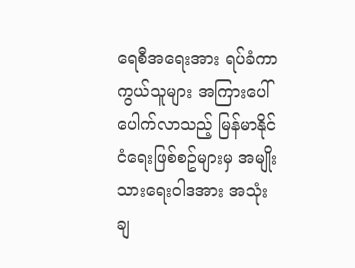ရေစီအရေးအား ရပ်ခံကာကွယ်သူများ အကြားပေါ်ပေါက်လာသည့် မြန်မာနိုင်ငံရေးဖြစ်စဥ်များမှ အမျိုးသားရေးဝါဒအား အသုံးချ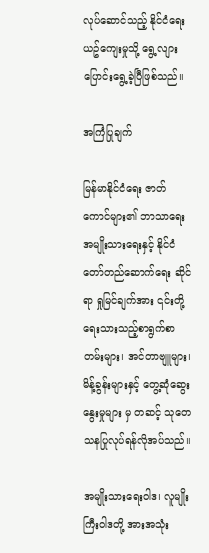လုပ်ဆောင်သည့် နိုင်ငံရေးယဥ်ကျေးမှုသို့ ရွေ့လျားပြောင်းရွေ့ခဲ့ပြီဖြစ်သည်။

အကြံပြုချက်

မြန်မာနိုင်ငံရေး ဇာတ်ကောင်များ၏ ဘာသာရေးအမျိုးသားရေးနှင့် နိုင်ငံတော်တည်ဆောက်ရေး ဆိုင်ရာ ရှုမြင်ချက်အား ၎င်းတို့ ရေးသားသည့်စာရွက်စာတမ်းများ၊ အင်တာဗျူများ၊ မိန့်ခွန်းများနှင့် တွေ့ဆုံဆွေးနွေးမှုများ မှ တဆင့် သုတေသနပြုလုပ်ရန်လိုအပ်သည်။

အမျိုးသားရေးဝါဒ၊ လူမျိုးကြီးဝါဒတို့ အားအသုံး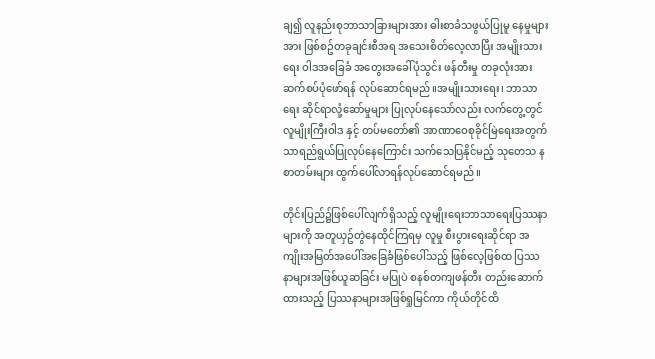ချ၍ လူနည်းစုဘာသာခြားများအား ဓါးစာခံသဖွယ်ပြုမူ နေမှုများအား ဖြစ်စဥ်တခုချင်းစီအရ အသေးစိတ်လေ့လာပြီး အမျိုးသားရေး ဝါဒအခြေခံ အတွေးအခေါ်ပုံသွင်း ဖန်တီးမှု တခုလုံးအား ဆက်စပ်ပုံဖော်ရန် လုပ်ဆောင်ရမည်။အမျိုးသားရေး၊ ဘာသာရေး ဆိုင်ရာလုံ့ဆော်မှုများ ပြုလုပ်နေသော်လည်း လက်တွေ့တွင် လူမျိုးကြီးဝါဒ နှင့် တပ်မတော်၏ အာဏာဝေစုခိုင်မြဲရေးအတွက် သာရည်ရွယ်ပြုလုပ်နေကြောင်း သက်သေပြနိုင်မည့် သုတေသ နစာတမ်းများ ထွက်ပေါ်လာရန်လုပ်ဆောင်ရမည်။

တိုင်းပြည်၌ဖြစ်ပေါ်လျက်ရှိသည့် လူမျိုးရေးဘာသာရေးပြဿနာများကို အတူယှဥ်တွဲနေထိုင်ကြရမှ လူမှု စီးပွားရေးဆိုင်ရာ အကျိုးအမြတ်အပေါ်အခြေခံဖြစ်ပေါ်သည့် ဖြစ်လေ့ဖြစ်ထ ပြဿနာများအဖြစ်ယူဆခြင်း မပြုပဲ စနစ်တကျဖန်တီး တည်းဆောက်ထားသည့် ပြဿနာများအဖြစ်ရှုမြင်ကာ ကိုယ်တိုင်ထိ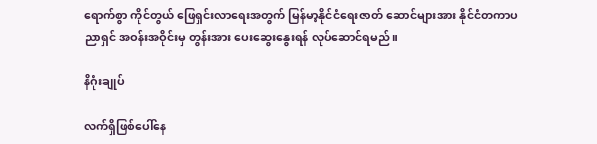ရောက်စွာ ကိုင်တွယ် ဖြေရှင်းလာရေးအတွက် မြန်မာ့နိုင်ငံရေးဇာတ် ဆောင်များအား နိုင်ငံတကာပညာရှင် အဝန်းအဝိုင်းမှ တွန်းအား ပေးဆွေး‌နွေးရန် လုပ်ဆောင်ရမည်။

နိဂုံးချုပ်

လက်ရှိဖြစ်ပေါ်နေ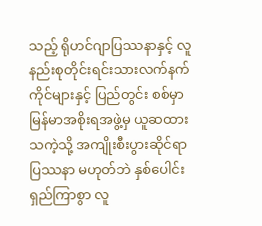သည့် ရိုဟင်ဂျာပြဿနာနှင့် လူနည်းစုတိုင်းရင်းသားလက်နက်ကိုင်များနှင့် ပြည်တွင်း စစ်မှာ မြန်မာအစိုးရအဖွဲ့မှ ယူဆထားသကဲ့သို့ အကျိုးစီးပွားဆိုင်ရာပြဿနာ မဟုတ်ဘဲ နှစ်ပေါင်းရှည်ကြာစွာ လူ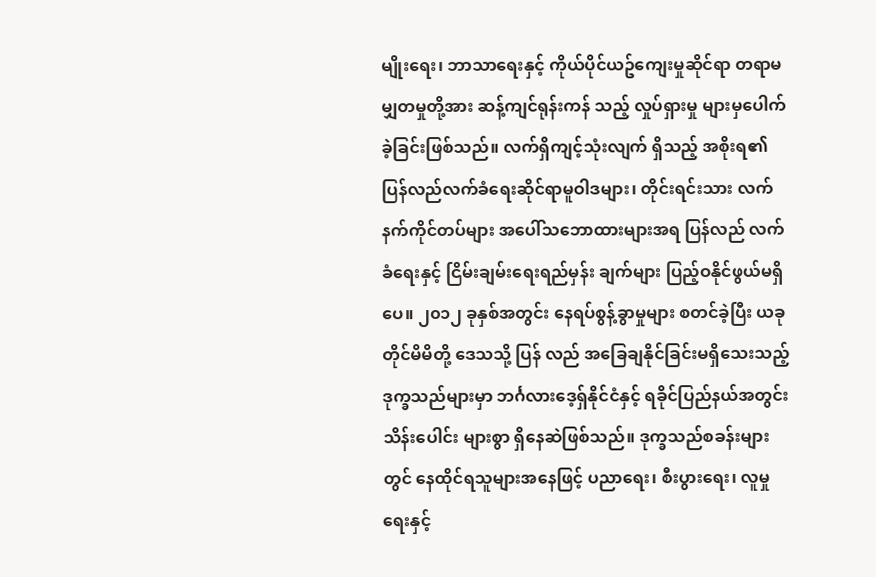မျိုးရေး၊ ဘာသာရေးနှင့် ကိုယ်ပိုင်ယဥ်ကျေးမှုဆိုင်ရာ တရာမမျှတမှုတို့အား ဆန့်ကျင်ရုန်းကန် သည့် လှုပ်ရှားမှု များမှပေါက်ခဲ့ခြင်းဖြစ်သည်။ လက်ရှိကျင့်သုံးလျက် ရှိသည့် အစိုးရ၏ ပြန်လည်လက်ခံရေးဆိုင်ရာမူဝါဒများ၊ တိုင်းရင်းသား လက်နက်ကိုင်တပ်များ အပေါ်သဘောထားများအရ ပြန်လည် လက်ခံရေးနှင့် ငြိမ်းချမ်းရေးရည်မှန်း ချက်များ ပြည့်ဝနိုင်ဖွယ်မရှိပေ။ ၂၀၁၂ ခုနှစ်အတွင်း နေရပ်စွန့်ခွာမှုများ စတင်ခဲ့ပြီး ယခုတိုင်မိမိတို့ ဒေသသို့ ပြန် လည် အခြေချနိုင်ခြင်းမရှိသေးသည့် ဒုက္ခသည်များမှာ ဘင်္ဂလားဒေ့ရှ်နိုင်ငံနှင့် ရခိုင်ပြည်နယ်အတွင်း သိန်းပေါင်း များစွာ ရှိနေဆဲဖြစ်သည်။ ဒုက္ခသည်စခန်းများတွင် နေထိုင်ရသူများအနေဖြင့် ပညာရေး၊ စီးပွားရေး၊ လူမှုရေးနှင့်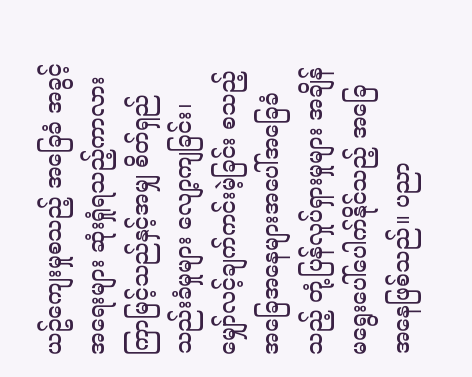ယဥ်ကျေးမှုစသည့် အခြေခံ အခွင့်အရေးများ ဆုံးရှုံရသည့်ကာလား ကြာမြင့်သည်နှင့်အမျှ စိတ်ရှည်သည်းခံမှုများ လျော့ကျခြင်း၊ မျှော်လင့်ချက်ကင်းမဲ့ခြင်း စသည့် အခြေအနေများအပေါ်အခြေခံသည့် တုံ့ပြန်လှုပ်ရှားမှုများ အချိန်မရွေးပေါ်ပေါက်နိုင်သည့် အခြေအနေဖြစ်သည်။ ပညာ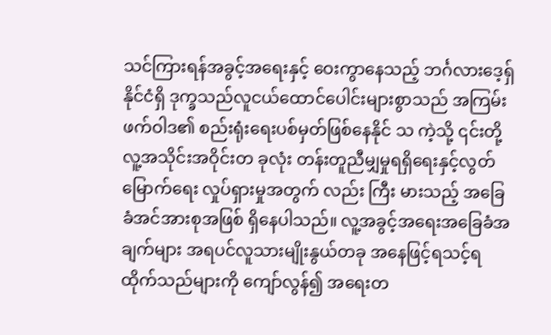သင်ကြားရန်အခွင့်အရေးနှင့် ဝေးကွာနေသည့် ဘင်္ဂလားဒေ့ရှ် နိုင်ငံရှိ ဒုက္ခသည်လူငယ်ထောင်ပေါင်းများစွာသည် အကြမ်းဖက်ဝါဒ၏ စည်းရုံးရေးပစ်မှတ်ဖြစ်နေနိုင် သ ကဲ့သို့ ၎င်းတို့လူ့အသိုင်းအဝိုင်းတ ခုလုံး တန်းတူညီမျှမှုရရှိရေးနှင့်လွတ်မြောက်ရေး လှုပ်ရှားမှုအတွက် လည်း ကြီး မားသည့် အခြေခံအင်အားစုအဖြစ် ရှိနေပါသည်။ လူ့အခွင့်အရေးအခြေခံအချက်များ အရပင်လူသားမျိုးနွယ်တခု အနေဖြင့်ရသင့်ရထိုက်သည်များကို ကျော်လွန်၍ အရေးတ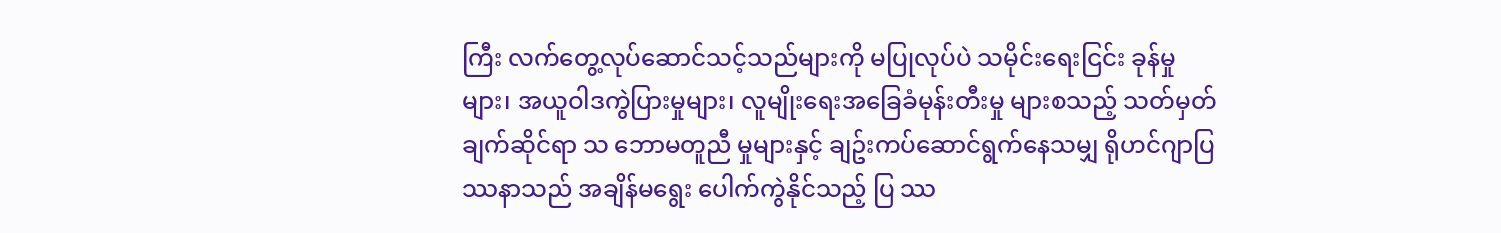ကြီး လက်တွေ့လုပ်ဆောင်သင့်သည်များကို မပြုလုပ်ပဲ သမိုင်းရေးငြင်း ခုန်မှုများ၊ အယူဝါဒကွဲပြားမှုများ၊ လူမျိုးရေးအခြေခံမုန်းတီးမှု များစသည့် သတ်မှတ်ချက်ဆိုင်ရာ သ ဘောမတူညီ မှုများနှင့် ချဥ်းကပ်ဆောင်ရွက်နေသမျှ ရိုဟင်ဂျာပြဿနာသည် အချိန်မရွေး ပေါက်ကွဲနိုင်သည့် ပြ ဿ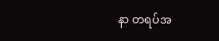နာ တရပ်အ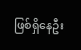ဖြစ်ရှိနေဦး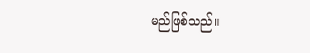မည်ဖြစ်သည်။